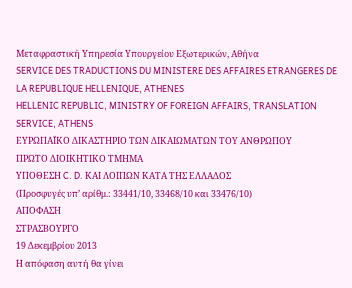Μεταφραστική Υπηρεσία Υπουργείου Εξωτερικών, Αθήνα
SERVICE DES TRADUCTIONS DU MINISTERE DES AFFAIRES ETRANGERES DE LA REPUBLIQUE HELLENIQUE, ATHENES
HELLENIC REPUBLIC, MINISTRY OF FOREIGN AFFAIRS, TRANSLATION SERVICE, ATHENS
ΕΥΡΩΠΑΪΚΟ ΔΙΚΑΣΤΗΡΙΟ ΤΩΝ ΔΙΚΑΙΩΜΑΤΩΝ ΤΟΥ ΑΝΘΡΩΠΟΥ
ΠΡΩΤΟ ΔΙΟΙΚΗΤΙΚΟ ΤΜΗΜΑ
ΥΠΟΘΕΣΗ C. D. ΚΑΙ ΛΟΙΠΩΝ ΚΑΤΑ ΤΗΣ ΕΛΛΑΔΟΣ
(Προσφυγές υπ’ αρίθμ.: 33441/10, 33468/10 και 33476/10)
ΑΠΟΦΑΣΗ
ΣΤΡΑΣΒΟΥΡΓΟ
19 Δεκεμβρίου 2013
Η απόφαση αυτή θα γίνει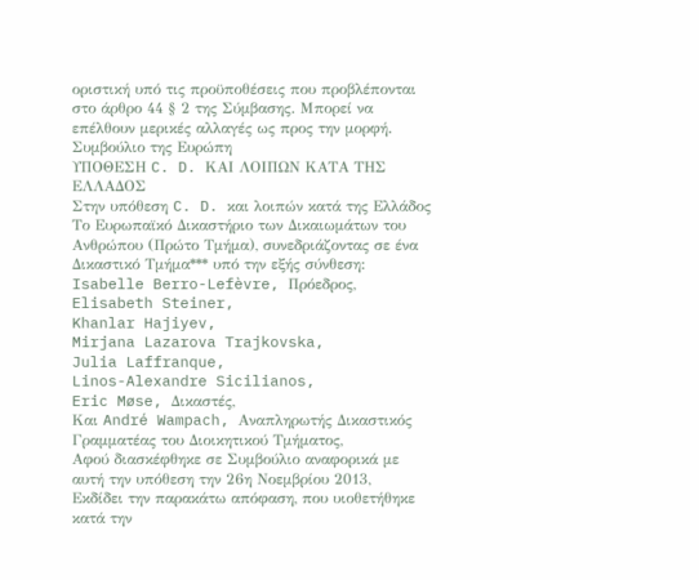οριστική υπό τις προϋποθέσεις που προβλέπονται στο άρθρο 44 § 2 της Σύμβασης. Μπορεί να επέλθουν μερικές αλλαγές ως προς την μορφή.
Συμβούλιο της Ευρώπη
ΥΠΟΘΕΣΗ C. D. ΚΑΙ ΛΟΙΠΩΝ ΚΑΤΑ ΤΗΣ ΕΛΛΑΔΟΣ
Στην υπόθεση C. D. και λοιπών κατά της Ελλάδος
Το Ευρωπαϊκό Δικαστήριο των Δικαιωμάτων του Ανθρώπου (Πρώτο Τμήμα), συνεδριάζοντας σε ένα Δικαστικό Τμήμα*** υπό την εξής σύνθεση:
Isabelle Berro-Lefèvre, Πρόεδρος,
Elisabeth Steiner,
Khanlar Hajiyev,
Mirjana Lazarova Trajkovska,
Julia Laffranque,
Linos-Alexandre Sicilianos,
Eric Møse, Δικαστές,
Και André Wampach, Αναπληρωτής Δικαστικός Γραμματέας του Διοικητικού Τμήματος,
Αφού διασκέφθηκε σε Συμβούλιο αναφορικά με αυτή την υπόθεση την 26η Νοεμβρίου 2013,
Εκδίδει την παρακάτω απόφαση, που υιοθετήθηκε κατά την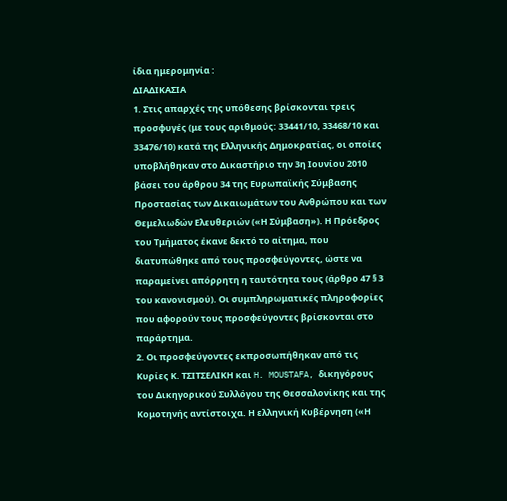ίδια ημερομηνία :
ΔΙΑΔΙΚΑΣΙΑ
1. Στις απαρχές της υπόθεσης βρίσκονται τρεις προσφυγές (με τους αριθμούς: 33441/10, 33468/10 και 33476/10) κατά της Ελληνικής Δημοκρατίας, οι οποίες υποβλήθηκαν στο Δικαστήριο την 3η Ιουνίου 2010 βάσει του άρθρου 34 της Ευρωπαϊκής Σύμβασης Προστασίας των Δικαιωμάτων του Ανθρώπου και των Θεμελιωδών Ελευθεριών («Η Σύμβαση»). Η Πρόεδρος του Τμήματος έκανε δεκτό το αίτημα, που διατυπώθηκε από τους προσφεύγοντες, ώστε να παραμείνει απόρρητη η ταυτότητα τους (άρθρο 47 § 3 του κανονισμού). Οι συμπληρωματικές πληροφορίες που αφορούν τους προσφεύγοντες βρίσκονται στο παράρτημα.
2. Οι προσφεύγοντες εκπροσωπήθηκαν από τις Κυρίες Κ. ΤΣΙΤΣΕΛΙΚΗ και H. MOUSTAFA, δικηγόρους του Δικηγορικού Συλλόγου της Θεσσαλονίκης και της Κομοτηνής αντίστοιχα. Η ελληνική Κυβέρνηση («Η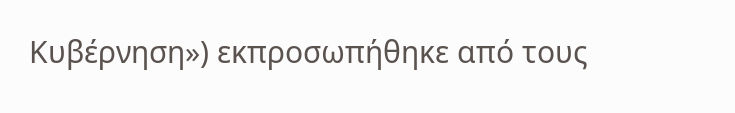Κυβέρνηση») εκπροσωπήθηκε από τους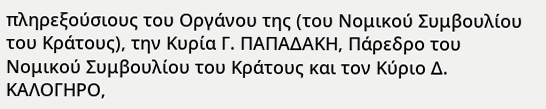πληρεξούσιους του Οργάνου της (του Νομικού Συμβουλίου του Κράτους), την Κυρία Γ. ΠΑΠΑΔΑΚΗ, Πάρεδρο του Νομικού Συμβουλίου του Κράτους και τον Κύριο Δ. ΚΑΛΟΓΗΡΟ,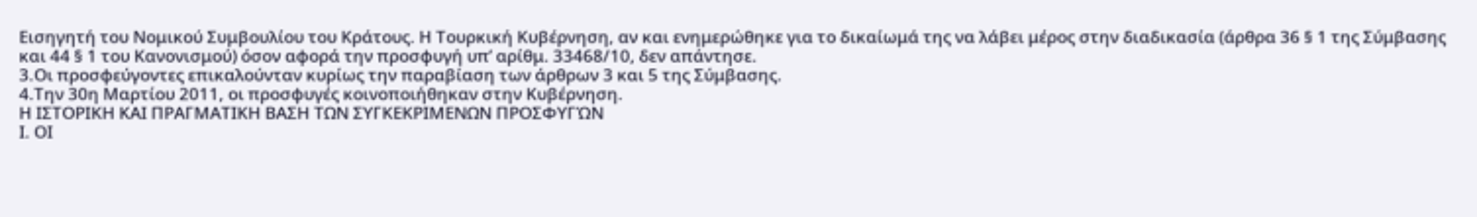Εισηγητή του Νομικού Συμβουλίου του Κράτους. Η Τουρκική Κυβέρνηση, αν και ενημερώθηκε για το δικαίωμά της να λάβει μέρος στην διαδικασία (άρθρα 36 § 1 της Σύμβασης και 44 § 1 του Κανονισμού) όσον αφορά την προσφυγή υπ’ αρίθμ. 33468/10, δεν απάντησε.
3.Οι προσφεύγοντες επικαλούνταν κυρίως την παραβίαση των άρθρων 3 και 5 της Σύμβασης.
4.Την 30η Μαρτίου 2011, οι προσφυγές κοινοποιήθηκαν στην Κυβέρνηση.
Η ΙΣΤΟΡΙΚΗ ΚΑΙ ΠΡΑΓΜΑΤΙΚΗ ΒΑΣΗ ΤΩΝ ΣΥΓΚΕΚΡΙΜΕΝΩΝ ΠΡΟΣΦΥΓΏΝ
Ι. ΟΙ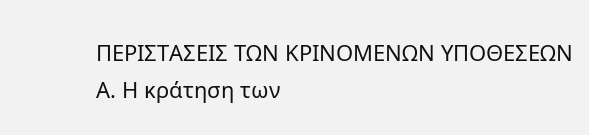ΠΕΡΙΣΤΑΣΕΙΣ ΤΩΝ ΚΡΙΝΟΜΕΝΩΝ ΥΠΟΘΕΣΕΩΝ
Α. Η κράτηση των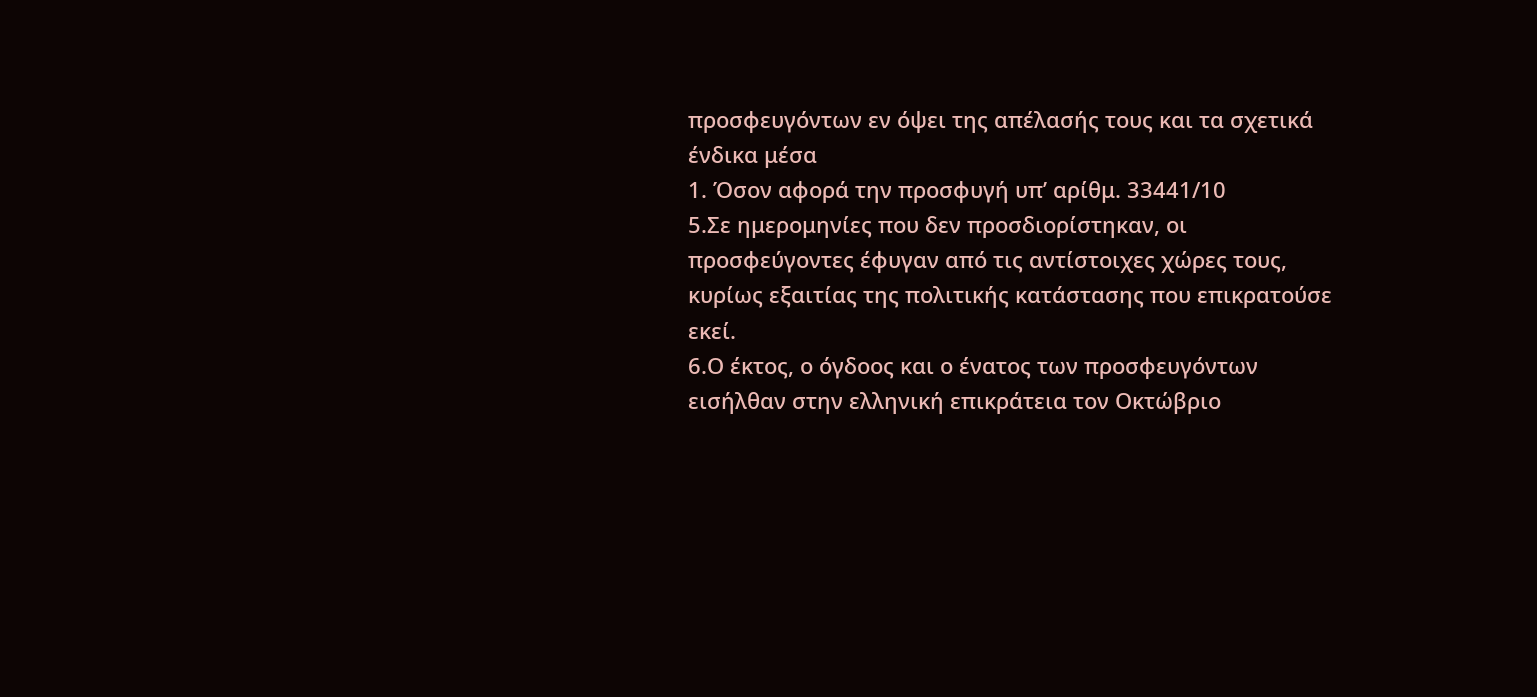προσφευγόντων εν όψει της απέλασής τους και τα σχετικά ένδικα μέσα
1. Όσον αφορά την προσφυγή υπ’ αρίθμ. 33441/10
5.Σε ημερομηνίες που δεν προσδιορίστηκαν, οι προσφεύγοντες έφυγαν από τις αντίστοιχες χώρες τους, κυρίως εξαιτίας της πολιτικής κατάστασης που επικρατούσε εκεί.
6.Ο έκτος, ο όγδοος και ο ένατος των προσφευγόντων εισήλθαν στην ελληνική επικράτεια τον Οκτώβριο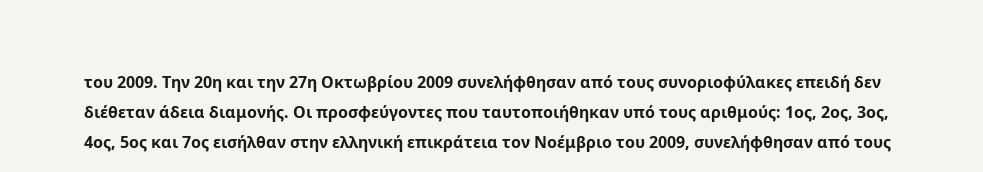του 2009. Την 20η και την 27η Οκτωβρίου 2009 συνελήφθησαν από τους συνοριοφύλακες επειδή δεν διέθεταν άδεια διαμονής. Οι προσφεύγοντες που ταυτοποιήθηκαν υπό τους αριθμούς: 1ος, 2ος, 3ος, 4ος, 5ος και 7ος εισήλθαν στην ελληνική επικράτεια τον Νοέμβριο του 2009, συνελήφθησαν από τους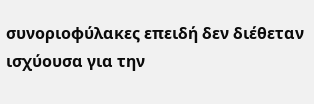συνοριοφύλακες επειδή δεν διέθεταν ισχύουσα για την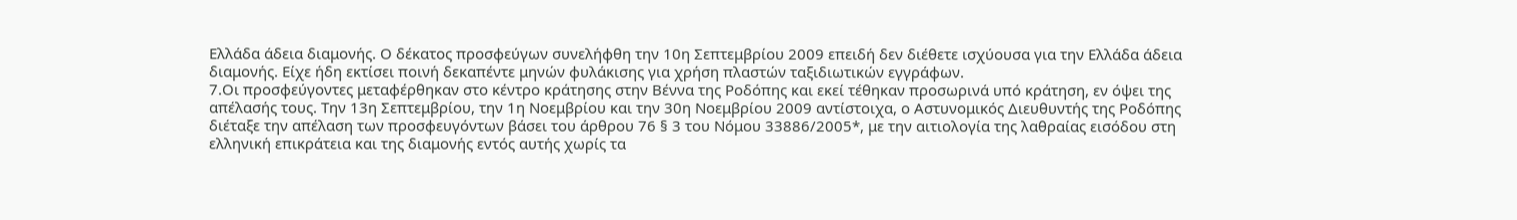Ελλάδα άδεια διαμονής. Ο δέκατος προσφεύγων συνελήφθη την 10η Σεπτεμβρίου 2009 επειδή δεν διέθετε ισχύουσα για την Ελλάδα άδεια διαμονής. Είχε ήδη εκτίσει ποινή δεκαπέντε μηνών φυλάκισης για χρήση πλαστών ταξιδιωτικών εγγράφων.
7.Οι προσφεύγοντες μεταφέρθηκαν στο κέντρο κράτησης στην Βέννα της Ροδόπης και εκεί τέθηκαν προσωρινά υπό κράτηση, εν όψει της απέλασής τους. Την 13η Σεπτεμβρίου, την 1η Νοεμβρίου και την 30η Νοεμβρίου 2009 αντίστοιχα, ο Αστυνομικός Διευθυντής της Ροδόπης διέταξε την απέλαση των προσφευγόντων βάσει του άρθρου 76 § 3 του Νόμου 33886/2005*, με την αιτιολογία της λαθραίας εισόδου στη ελληνική επικράτεια και της διαμονής εντός αυτής χωρίς τα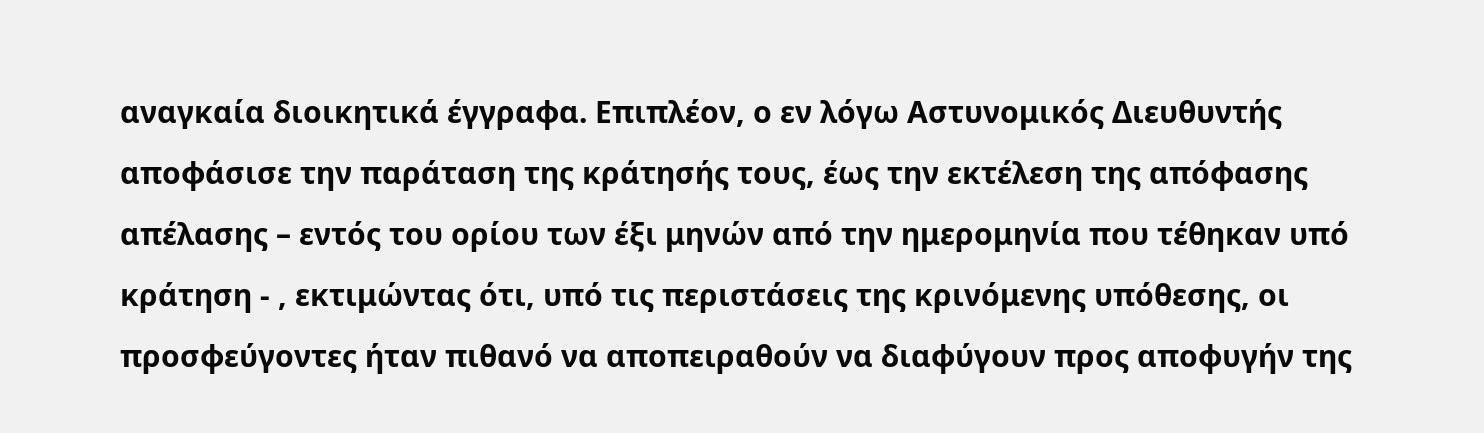αναγκαία διοικητικά έγγραφα. Επιπλέον, ο εν λόγω Αστυνομικός Διευθυντής αποφάσισε την παράταση της κράτησής τους, έως την εκτέλεση της απόφασης απέλασης – εντός του ορίου των έξι μηνών από την ημερομηνία που τέθηκαν υπό κράτηση - , εκτιμώντας ότι, υπό τις περιστάσεις της κρινόμενης υπόθεσης, οι προσφεύγοντες ήταν πιθανό να αποπειραθούν να διαφύγουν προς αποφυγήν της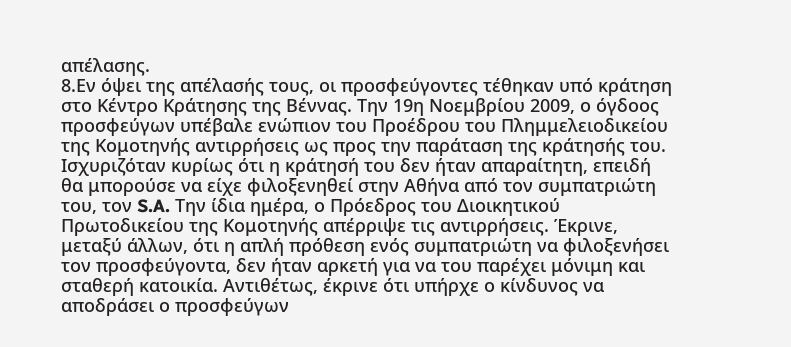απέλασης.
8.Εν όψει της απέλασής τους, οι προσφεύγοντες τέθηκαν υπό κράτηση στο Κέντρο Κράτησης της Βέννας. Την 19η Νοεμβρίου 2009, ο όγδοος προσφεύγων υπέβαλε ενώπιον του Προέδρου του Πλημμελειοδικείου της Κομοτηνής αντιρρήσεις ως προς την παράταση της κράτησής του. Ισχυριζόταν κυρίως ότι η κράτησή του δεν ήταν απαραίτητη, επειδή θα μπορούσε να είχε φιλοξενηθεί στην Αθήνα από τον συμπατριώτη του, τον S.A. Την ίδια ημέρα, ο Πρόεδρος του Διοικητικού Πρωτοδικείου της Κομοτηνής απέρριψε τις αντιρρήσεις. Έκρινε, μεταξύ άλλων, ότι η απλή πρόθεση ενός συμπατριώτη να φιλοξενήσει τον προσφεύγοντα, δεν ήταν αρκετή για να του παρέχει μόνιμη και σταθερή κατοικία. Αντιθέτως, έκρινε ότι υπήρχε ο κίνδυνος να αποδράσει ο προσφεύγων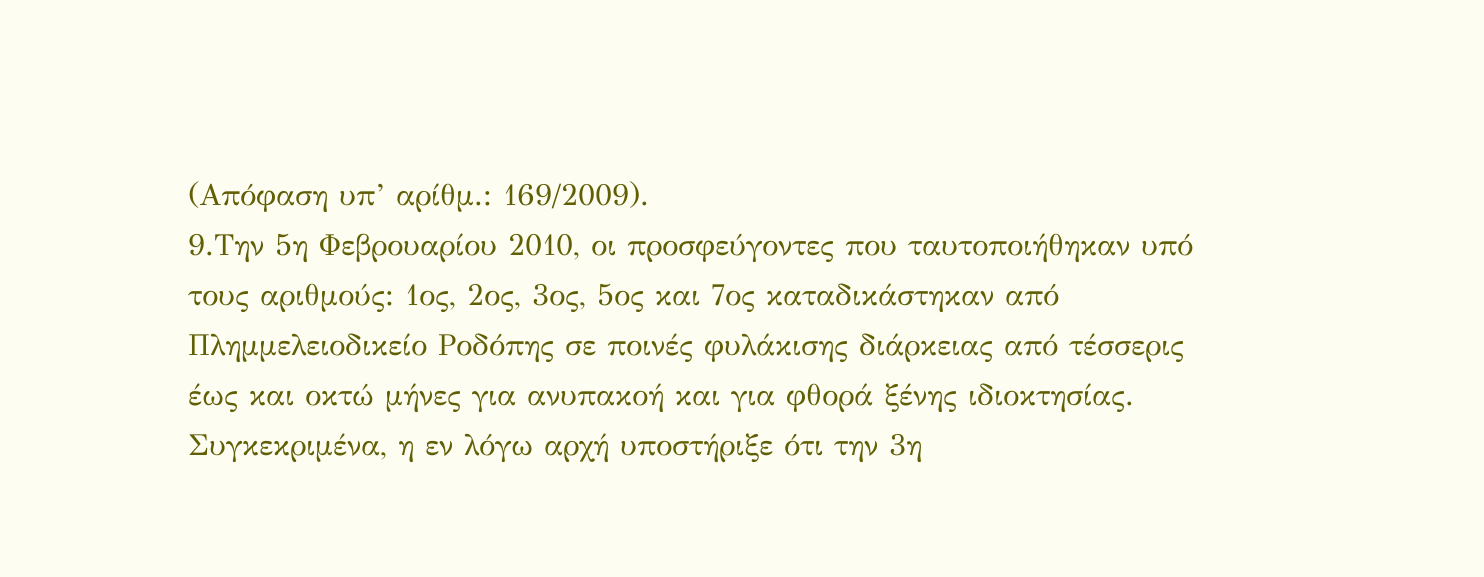(Απόφαση υπ’ αρίθμ.: 169/2009).
9.Την 5η Φεβρουαρίου 2010, οι προσφεύγοντες που ταυτοποιήθηκαν υπό τους αριθμούς: 1ος, 2ος, 3ος, 5ος και 7ος καταδικάστηκαν από Πλημμελειοδικείο Ροδόπης σε ποινές φυλάκισης διάρκειας από τέσσερις έως και οκτώ μήνες για ανυπακοή και για φθορά ξένης ιδιοκτησίας. Συγκεκριμένα, η εν λόγω αρχή υποστήριξε ότι την 3η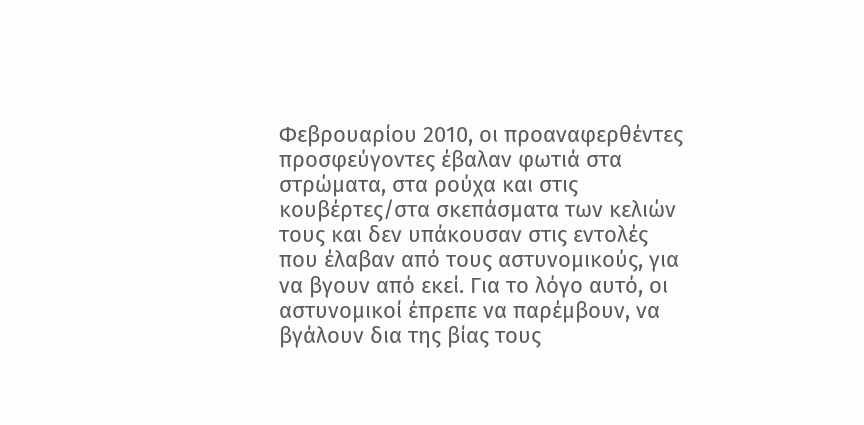Φεβρουαρίου 2010, οι προαναφερθέντες προσφεύγοντες έβαλαν φωτιά στα στρώματα, στα ρούχα και στις κουβέρτες/στα σκεπάσματα των κελιών τους και δεν υπάκουσαν στις εντολές που έλαβαν από τους αστυνομικούς, για να βγουν από εκεί. Για το λόγο αυτό, οι αστυνομικοί έπρεπε να παρέμβουν, να βγάλουν δια της βίας τους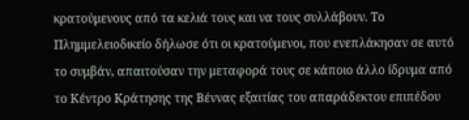κρατούμενους από τα κελιά τους και να τους συλλάβουν. Το Πλημμελειοδικείο δήλωσε ότι οι κρατούμενοι, που ενεπλάκησαν σε αυτό το συμβάν, απαιτούσαν την μεταφορά τους σε κάποιο άλλο ίδρυμα από το Κέντρο Κράτησης της Βέννας εξαιτίας του απαράδεκτου επιπέδου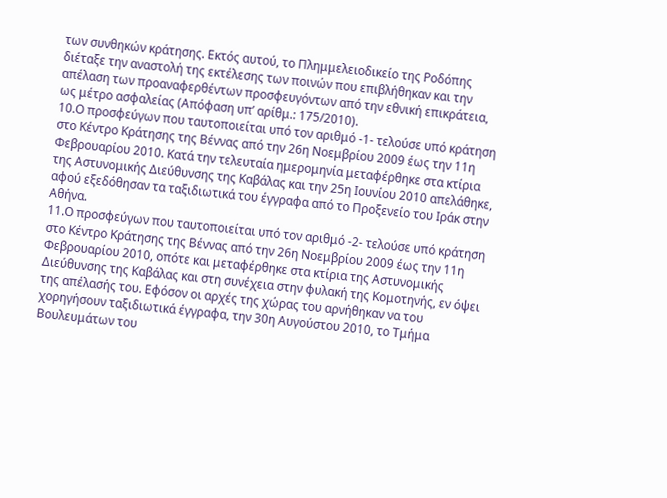των συνθηκών κράτησης. Εκτός αυτού, το Πλημμελειοδικείο της Ροδόπης διέταξε την αναστολή της εκτέλεσης των ποινών που επιβλήθηκαν και την απέλαση των προαναφερθέντων προσφευγόντων από την εθνική επικράτεια, ως μέτρο ασφαλείας (Απόφαση υπ’ αρίθμ.: 175/2010).
10.Ο προσφεύγων που ταυτοποιείται υπό τον αριθμό -1- τελούσε υπό κράτηση στο Κέντρο Κράτησης της Βέννας από την 26η Νοεμβρίου 2009 έως την 11η Φεβρουαρίου 2010. Κατά την τελευταία ημερομηνία μεταφέρθηκε στα κτίρια της Αστυνομικής Διεύθυνσης της Καβάλας και την 25η Ιουνίου 2010 απελάθηκε, αφού εξεδόθησαν τα ταξιδιωτικά του έγγραφα από το Προξενείο του Ιράκ στην Αθήνα.
11.Ο προσφεύγων που ταυτοποιείται υπό τον αριθμό -2- τελούσε υπό κράτηση στο Κέντρο Κράτησης της Βέννας από την 26η Νοεμβρίου 2009 έως την 11η Φεβρουαρίου 2010, οπότε και μεταφέρθηκε στα κτίρια της Αστυνομικής Διεύθυνσης της Καβάλας και στη συνέχεια στην φυλακή της Κομοτηνής, εν όψει της απέλασής του. Εφόσον οι αρχές της χώρας του αρνήθηκαν να του χορηγήσουν ταξιδιωτικά έγγραφα, την 30η Αυγούστου 2010, το Τμήμα Βουλευμάτων του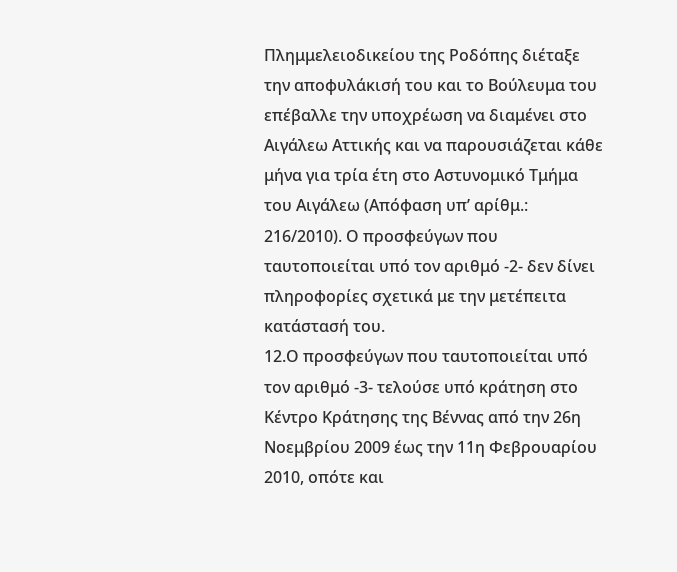Πλημμελειοδικείου της Ροδόπης διέταξε την αποφυλάκισή του και το Βούλευμα του επέβαλλε την υποχρέωση να διαμένει στο Αιγάλεω Αττικής και να παρουσιάζεται κάθε μήνα για τρία έτη στο Αστυνομικό Τμήμα του Αιγάλεω (Απόφαση υπ’ αρίθμ.: 216/2010). Ο προσφεύγων που ταυτοποιείται υπό τον αριθμό -2- δεν δίνει πληροφορίες σχετικά με την μετέπειτα κατάστασή του.
12.Ο προσφεύγων που ταυτοποιείται υπό τον αριθμό -3- τελούσε υπό κράτηση στο Κέντρο Κράτησης της Βέννας από την 26η Νοεμβρίου 2009 έως την 11η Φεβρουαρίου 2010, οπότε και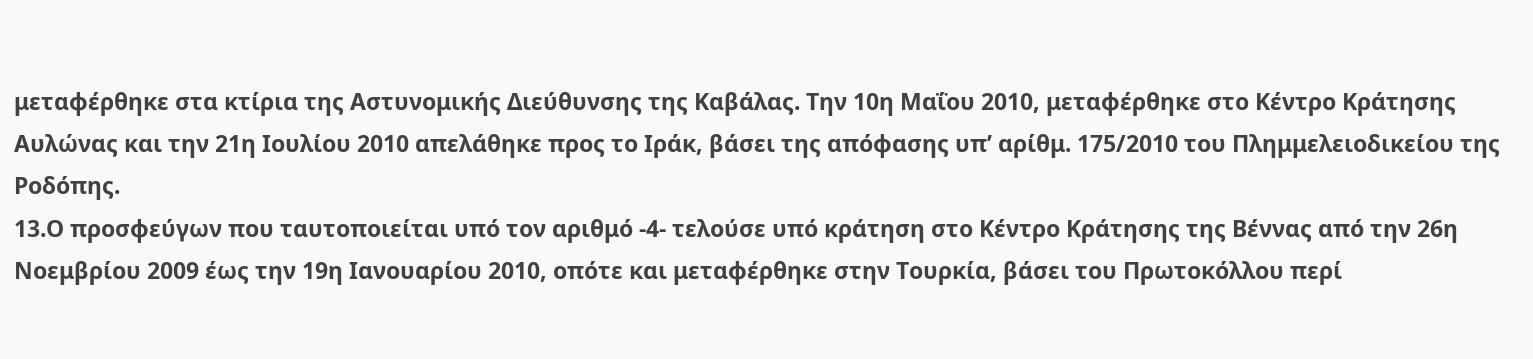μεταφέρθηκε στα κτίρια της Αστυνομικής Διεύθυνσης της Καβάλας. Την 10η Μαΐου 2010, μεταφέρθηκε στο Κέντρο Κράτησης Αυλώνας και την 21η Ιουλίου 2010 απελάθηκε προς το Ιράκ, βάσει της απόφασης υπ’ αρίθμ. 175/2010 του Πλημμελειοδικείου της Ροδόπης.
13.Ο προσφεύγων που ταυτοποιείται υπό τον αριθμό -4- τελούσε υπό κράτηση στο Κέντρο Κράτησης της Βέννας από την 26η Νοεμβρίου 2009 έως την 19η Ιανουαρίου 2010, οπότε και μεταφέρθηκε στην Τουρκία, βάσει του Πρωτοκόλλου περί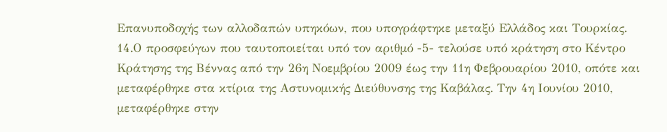Επανυποδοχής των αλλοδαπών υπηκόων, που υπογράφτηκε μεταξύ Ελλάδος και Τουρκίας.
14.Ο προσφεύγων που ταυτοποιείται υπό τον αριθμό -5- τελούσε υπό κράτηση στο Κέντρο Κράτησης της Βέννας από την 26η Νοεμβρίου 2009 έως την 11η Φεβρουαρίου 2010, οπότε και μεταφέρθηκε στα κτίρια της Αστυνομικής Διεύθυνσης της Καβάλας. Την 4η Ιουνίου 2010, μεταφέρθηκε στην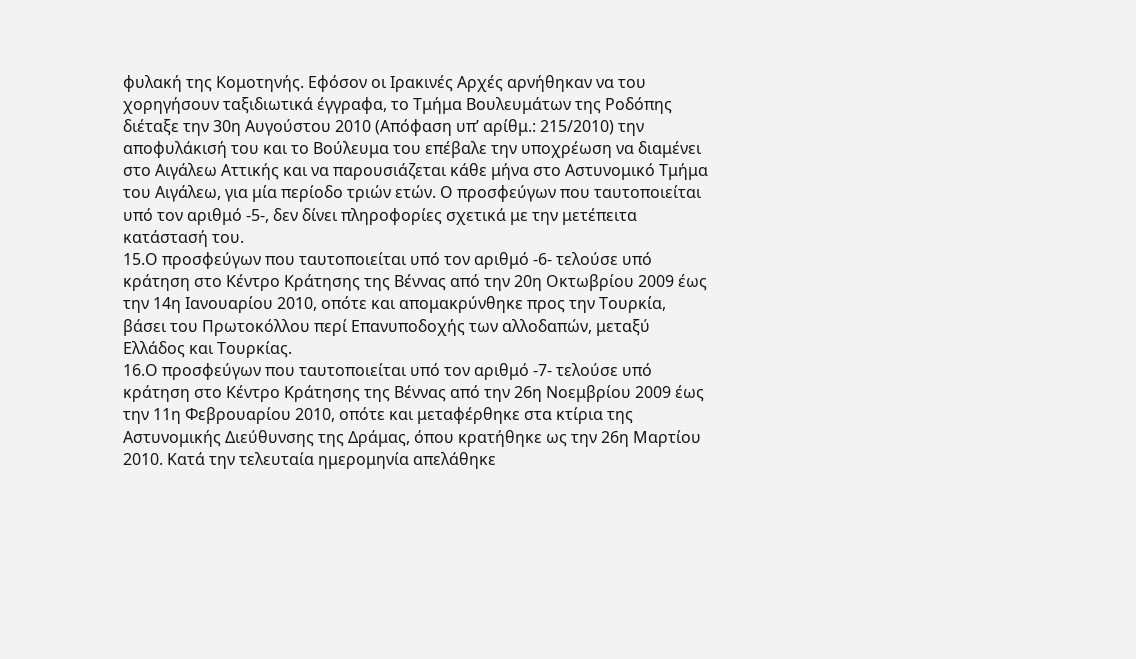φυλακή της Κομοτηνής. Εφόσον οι Ιρακινές Αρχές αρνήθηκαν να του χορηγήσουν ταξιδιωτικά έγγραφα, το Τμήμα Βουλευμάτων της Ροδόπης διέταξε την 30η Αυγούστου 2010 (Απόφαση υπ’ αρίθμ.: 215/2010) την αποφυλάκισή του και το Βούλευμα του επέβαλε την υποχρέωση να διαμένει στο Αιγάλεω Αττικής και να παρουσιάζεται κάθε μήνα στο Αστυνομικό Τμήμα του Αιγάλεω, για μία περίοδο τριών ετών. Ο προσφεύγων που ταυτοποιείται υπό τον αριθμό -5-, δεν δίνει πληροφορίες σχετικά με την μετέπειτα κατάστασή του.
15.Ο προσφεύγων που ταυτοποιείται υπό τον αριθμό -6- τελούσε υπό κράτηση στο Κέντρο Κράτησης της Βέννας από την 20η Οκτωβρίου 2009 έως την 14η Ιανουαρίου 2010, οπότε και απομακρύνθηκε προς την Τουρκία, βάσει του Πρωτοκόλλου περί Επανυποδοχής των αλλοδαπών, μεταξύ Ελλάδος και Τουρκίας.
16.Ο προσφεύγων που ταυτοποιείται υπό τον αριθμό -7- τελούσε υπό κράτηση στο Κέντρο Κράτησης της Βέννας από την 26η Νοεμβρίου 2009 έως την 11η Φεβρουαρίου 2010, οπότε και μεταφέρθηκε στα κτίρια της Αστυνομικής Διεύθυνσης της Δράμας, όπου κρατήθηκε ως την 26η Μαρτίου 2010. Κατά την τελευταία ημερομηνία απελάθηκε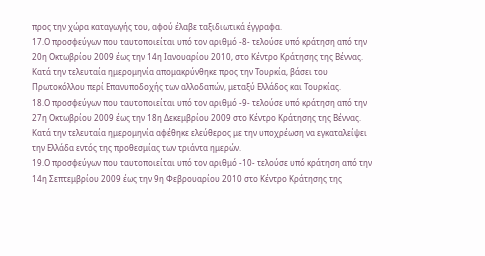προς την χώρα καταγωγής του, αφού έλαβε ταξιδιωτικά έγγραφα.
17.Ο προσφεύγων που ταυτοποιείται υπό τον αριθμό -8- τελούσε υπό κράτηση από την 20η Οκτωβρίου 2009 έως την 14η Ιανουαρίου 2010, στο Κέντρο Κράτησης της Βέννας. Κατά την τελευταία ημερομηνία απομακρύνθηκε προς την Τουρκία, βάσει του Πρωτοκόλλου περί Επανυποδοχής των αλλοδαπών, μεταξύ Ελλάδος και Τουρκίας.
18.Ο προσφεύγων που ταυτοποιείται υπό τον αριθμό -9- τελούσε υπό κράτηση από την 27η Οκτωβρίου 2009 έως την 18η Δεκεμβρίου 2009 στο Κέντρο Κράτησης της Βέννας. Κατά την τελευταία ημερομηνία αφέθηκε ελεύθερος με την υποχρέωση να εγκαταλείψει την Ελλάδα εντός της προθεσμίας των τριάντα ημερών.
19.Ο προσφεύγων που ταυτοποιείται υπό τον αριθμό -10- τελούσε υπό κράτηση από την 14η Σεπτεμβρίου 2009 έως την 9η Φεβρουαρίου 2010 στο Κέντρο Κράτησης της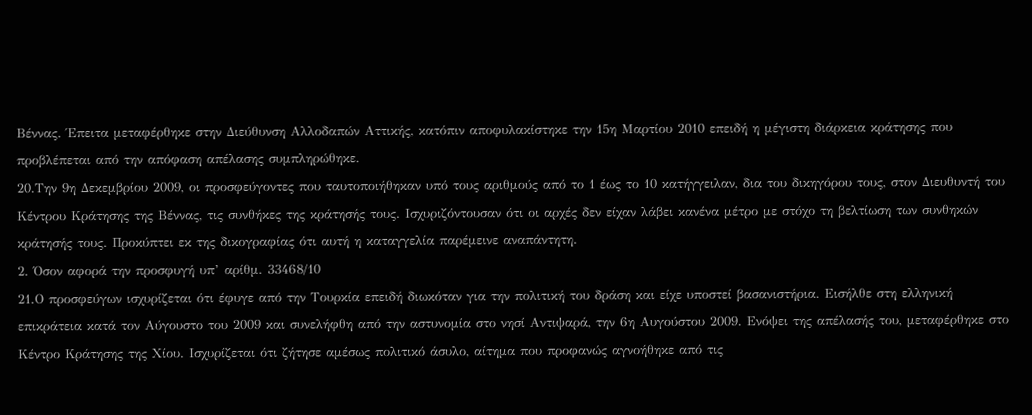Βέννας. Έπειτα μεταφέρθηκε στην Διεύθυνση Αλλοδαπών Αττικής, κατόπιν αποφυλακίστηκε την 15η Μαρτίου 2010 επειδή η μέγιστη διάρκεια κράτησης που προβλέπεται από την απόφαση απέλασης συμπληρώθηκε.
20.Την 9η Δεκεμβρίου 2009, οι προσφεύγοντες που ταυτοποιήθηκαν υπό τους αριθμούς από το 1 έως το 10 κατήγγειλαν, δια του δικηγόρου τους, στον Διευθυντή του Κέντρου Κράτησης της Βέννας, τις συνθήκες της κράτησής τους. Ισχυριζόντουσαν ότι οι αρχές δεν είχαν λάβει κανένα μέτρο με στόχο τη βελτίωση των συνθηκών κράτησής τους. Προκύπτει εκ της δικογραφίας ότι αυτή η καταγγελία παρέμεινε αναπάντητη.
2. Όσον αφορά την προσφυγή υπ’ αρίθμ. 33468/10
21.Ο προσφεύγων ισχυρίζεται ότι έφυγε από την Τουρκία επειδή διωκόταν για την πολιτική του δράση και είχε υποστεί βασανιστήρια. Εισήλθε στη ελληνική επικράτεια κατά τον Αύγουστο του 2009 και συνελήφθη από την αστυνομία στο νησί Αντιψαρά, την 6η Αυγούστου 2009. Ενόψει της απέλασής του, μεταφέρθηκε στο Κέντρο Κράτησης της Χίου. Ισχυρίζεται ότι ζήτησε αμέσως πολιτικό άσυλο, αίτημα που προφανώς αγνοήθηκε από τις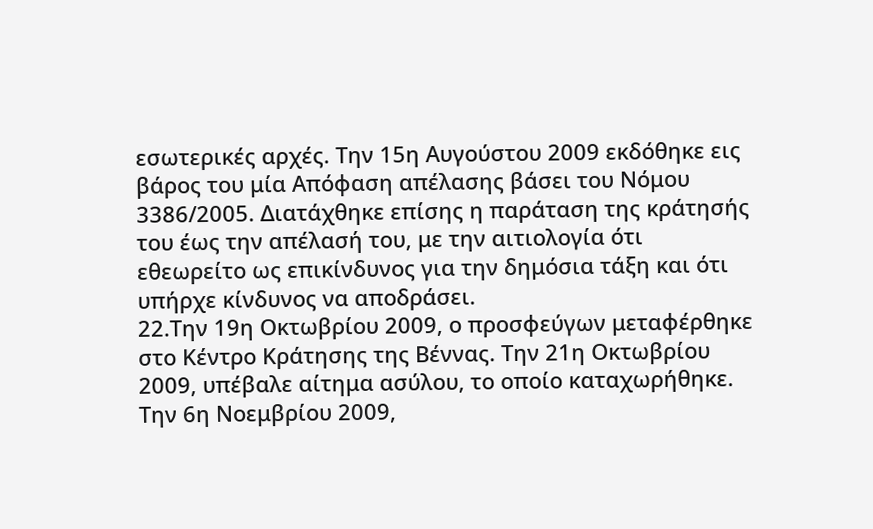εσωτερικές αρχές. Την 15η Αυγούστου 2009 εκδόθηκε εις βάρος του μία Απόφαση απέλασης βάσει του Νόμου 3386/2005. Διατάχθηκε επίσης η παράταση της κράτησής του έως την απέλασή του, με την αιτιολογία ότι εθεωρείτο ως επικίνδυνος για την δημόσια τάξη και ότι υπήρχε κίνδυνος να αποδράσει.
22.Την 19η Οκτωβρίου 2009, ο προσφεύγων μεταφέρθηκε στο Κέντρο Κράτησης της Βέννας. Την 21η Οκτωβρίου 2009, υπέβαλε αίτημα ασύλου, το οποίο καταχωρήθηκε. Την 6η Νοεμβρίου 2009,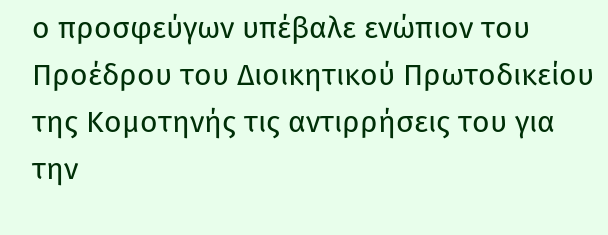ο προσφεύγων υπέβαλε ενώπιον του Προέδρου του Διοικητικού Πρωτοδικείου της Κομοτηνής τις αντιρρήσεις του για την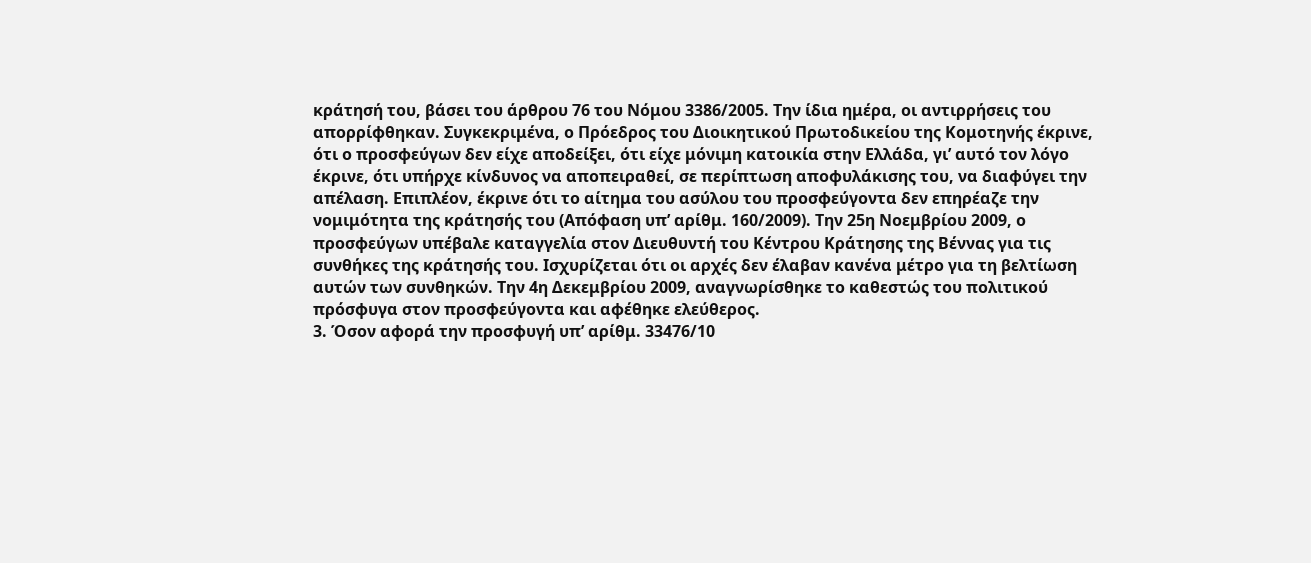κράτησή του, βάσει του άρθρου 76 του Νόμου 3386/2005. Την ίδια ημέρα, οι αντιρρήσεις του απορρίφθηκαν. Συγκεκριμένα, ο Πρόεδρος του Διοικητικού Πρωτοδικείου της Κομοτηνής έκρινε, ότι ο προσφεύγων δεν είχε αποδείξει, ότι είχε μόνιμη κατοικία στην Ελλάδα, γι’ αυτό τον λόγο έκρινε, ότι υπήρχε κίνδυνος να αποπειραθεί, σε περίπτωση αποφυλάκισης του, να διαφύγει την απέλαση. Επιπλέον, έκρινε ότι το αίτημα του ασύλου του προσφεύγοντα δεν επηρέαζε την νομιμότητα της κράτησής του (Απόφαση υπ’ αρίθμ. 160/2009). Την 25η Νοεμβρίου 2009, ο προσφεύγων υπέβαλε καταγγελία στον Διευθυντή του Κέντρου Κράτησης της Βέννας για τις συνθήκες της κράτησής του. Ισχυρίζεται ότι οι αρχές δεν έλαβαν κανένα μέτρο για τη βελτίωση αυτών των συνθηκών. Την 4η Δεκεμβρίου 2009, αναγνωρίσθηκε το καθεστώς του πολιτικού πρόσφυγα στον προσφεύγοντα και αφέθηκε ελεύθερος.
3. Όσον αφορά την προσφυγή υπ’ αρίθμ. 33476/10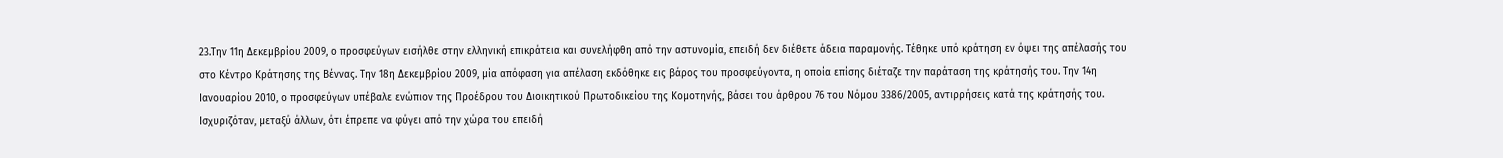23.Την 11η Δεκεμβρίου 2009, ο προσφεύγων εισήλθε στην ελληνική επικράτεια και συνελήφθη από την αστυνομία, επειδή δεν διέθετε άδεια παραμονής. Τέθηκε υπό κράτηση εν όψει της απέλασής του στο Κέντρο Κράτησης της Βέννας. Την 18η Δεκεμβρίου 2009, μία απόφαση για απέλαση εκδόθηκε εις βάρος του προσφεύγοντα, η οποία επίσης διέταζε την παράταση της κράτησής του. Την 14η Ιανουαρίου 2010, ο προσφεύγων υπέβαλε ενώπιον της Προέδρου του Διοικητικού Πρωτοδικείου της Κομοτηνής, βάσει του άρθρου 76 του Νόμου 3386/2005, αντιρρήσεις κατά της κράτησής του. Ισχυριζόταν, μεταξύ άλλων, ότι έπρεπε να φύγει από την χώρα του επειδή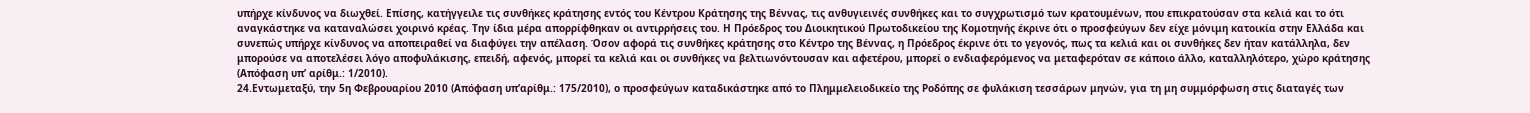υπήρχε κίνδυνος να διωχθεί. Επίσης, κατήγγειλε τις συνθήκες κράτησης εντός του Κέντρου Κράτησης της Βέννας, τις ανθυγιεινές συνθήκες και το συγχρωτισμό των κρατουμένων, που επικρατούσαν στα κελιά και το ότι αναγκάστηκε να καταναλώσει χοιρινό κρέας. Την ίδια μέρα απορρίφθηκαν οι αντιρρήσεις του. Η Πρόεδρος του Διοικητικού Πρωτοδικείου της Κομοτηνής έκρινε ότι ο προσφεύγων δεν είχε μόνιμη κατοικία στην Ελλάδα και συνεπώς υπήρχε κίνδυνος να αποπειραθεί να διαφύγει την απέλαση. Όσον αφορά τις συνθήκες κράτησης στο Κέντρο της Βέννας, η Πρόεδρος έκρινε ότι το γεγονός, πως τα κελιά και οι συνθήκες δεν ήταν κατάλληλα, δεν μπορούσε να αποτελέσει λόγο αποφυλάκισης, επειδή, αφενός, μπορεί τα κελιά και οι συνθήκες να βελτιωνόντουσαν και αφετέρου, μπορεί ο ενδιαφερόμενος να μεταφερόταν σε κάποιο άλλο, καταλληλότερο, χώρο κράτησης (Απόφαση υπ’ αρίθμ.: 1/2010).
24.Εντωμεταξύ, την 5η Φεβρουαρίου 2010 (Απόφαση υπ’αρίθμ.: 175/2010), ο προσφεύγων καταδικάστηκε από το Πλημμελειοδικείο της Ροδόπης σε φυλάκιση τεσσάρων μηνών, για τη μη συμμόρφωση στις διαταγές των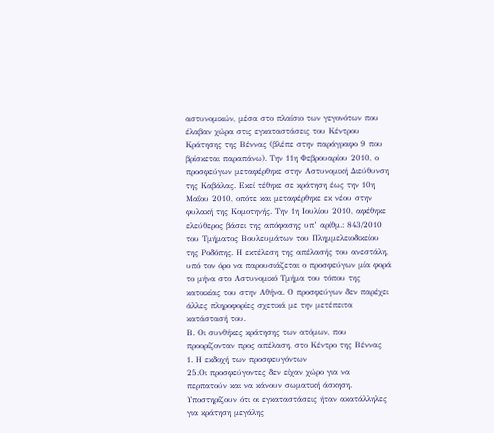αστυνομικών, μέσα στο πλαίσιο των γεγονότων που έλαβαν χώρα στις εγκαταστάσεις του Κέντρου Κράτησης της Βέννας (βλέπε στην παράγραφο 9 που βρίσκεται παραπάνω). Την 11η Φεβρουαρίου 2010, ο προσφεύγων μεταφέρθηκε στην Αστυνομική Διεύθυνση της Καβάλας. Εκεί τέθηκε σε κράτηση έως την 10η Μαΐου 2010, οπότε και μεταφέρθηκε εκ νέου στην φυλακή της Κομοτηνής. Την 1η Ιουλίου 2010, αφέθηκε ελεύθερος βάσει της απόφασης υπ’ αρίθμ.: 843/2010 του Τμήματος Βουλευμάτων του Πλημμελειοδικείου της Ροδόπης. Η εκτέλεση της απέλασής του ανεστάλη, υπό τον όρο να παρουσιάζεται ο προσφεύγων μία φορά το μήνα στο Αστυνομικό Τμήμα του τόπου της κατοικίας του στην Αθήνα. Ο προσφεύγων δεν παρέχει άλλες πληροφορίες σχετικά με την μετέπειτα κατάστασή του.
Β. Οι συνθήκες κράτησης των ατόμων, που προορίζονταν προς απέλαση, στο Κέντρο της Βέννας
1. Η εκδοχή των προσφευγόντων
25.Οι προσφεύγοντες δεν είχαν χώρο για να περπατούν και να κάνουν σωματική άσκηση. Υποστηρίζουν ότι οι εγκαταστάσεις ήταν ακατάλληλες για κράτηση μεγάλης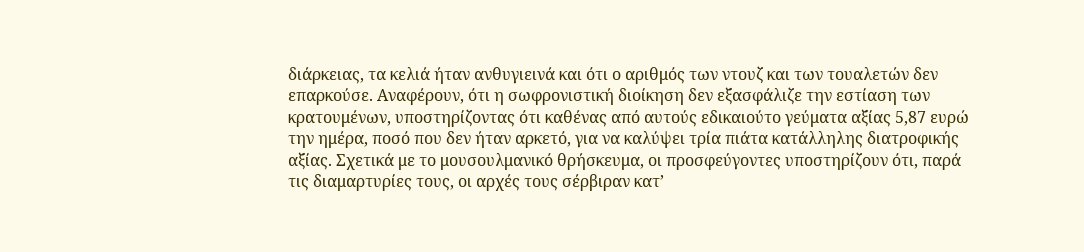διάρκειας, τα κελιά ήταν ανθυγιεινά και ότι ο αριθμός των ντουζ και των τουαλετών δεν επαρκούσε. Αναφέρουν, ότι η σωφρονιστική διοίκηση δεν εξασφάλιζε την εστίαση των κρατουμένων, υποστηρίζοντας ότι καθένας από αυτούς εδικαιούτο γεύματα αξίας 5,87 ευρώ την ημέρα, ποσό που δεν ήταν αρκετό, για να καλύψει τρία πιάτα κατάλληλης διατροφικής αξίας. Σχετικά με το μουσουλμανικό θρήσκευμα, οι προσφεύγοντες υποστηρίζουν ότι, παρά τις διαμαρτυρίες τους, οι αρχές τους σέρβιραν κατ’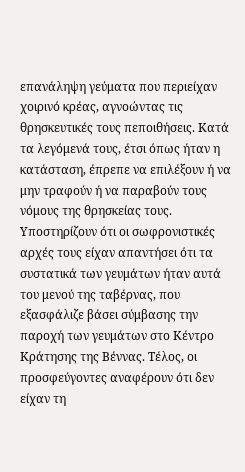επανάληψη γεύματα που περιείχαν χοιρινό κρέας, αγνοώντας τις θρησκευτικές τους πεποιθήσεις. Κατά τα λεγόμενά τους, έτσι όπως ήταν η κατάσταση, έπρεπε να επιλέξουν ή να μην τραφούν ή να παραβούν τους νόμους της θρησκείας τους. Υποστηρίζουν ότι οι σωφρονιστικές αρχές τους είχαν απαντήσει ότι τα συστατικά των γευμάτων ήταν αυτά του μενού της ταβέρνας, που εξασφάλιζε βάσει σύμβασης την παροχή των γευμάτων στο Κέντρο Κράτησης της Βέννας. Τέλος, οι προσφεύγοντες αναφέρουν ότι δεν είχαν τη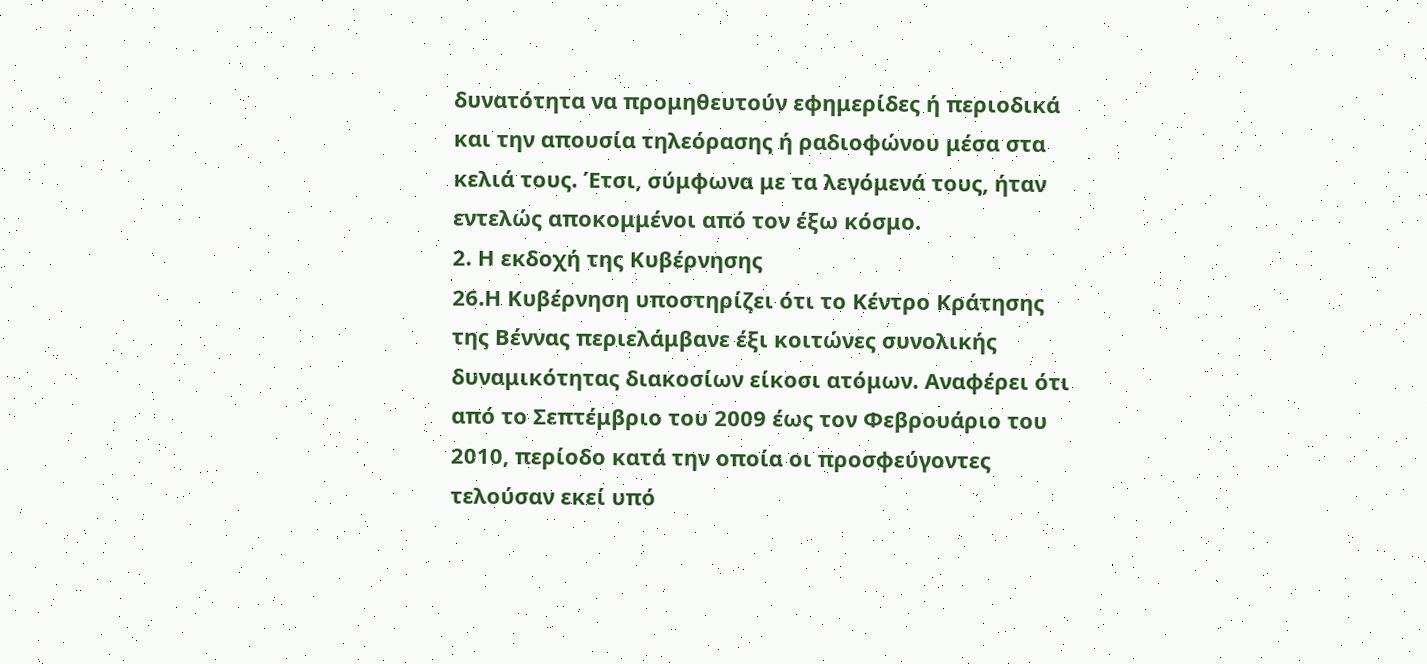δυνατότητα να προμηθευτούν εφημερίδες ή περιοδικά και την απουσία τηλεόρασης ή ραδιοφώνου μέσα στα κελιά τους. Έτσι, σύμφωνα με τα λεγόμενά τους, ήταν εντελώς αποκομμένοι από τον έξω κόσμο.
2. Η εκδοχή της Κυβέρνησης
26.Η Κυβέρνηση υποστηρίζει ότι το Κέντρο Κράτησης της Βέννας περιελάμβανε έξι κοιτώνες συνολικής δυναμικότητας διακοσίων είκοσι ατόμων. Αναφέρει ότι από το Σεπτέμβριο του 2009 έως τον Φεβρουάριο του 2010, περίοδο κατά την οποία οι προσφεύγοντες τελούσαν εκεί υπό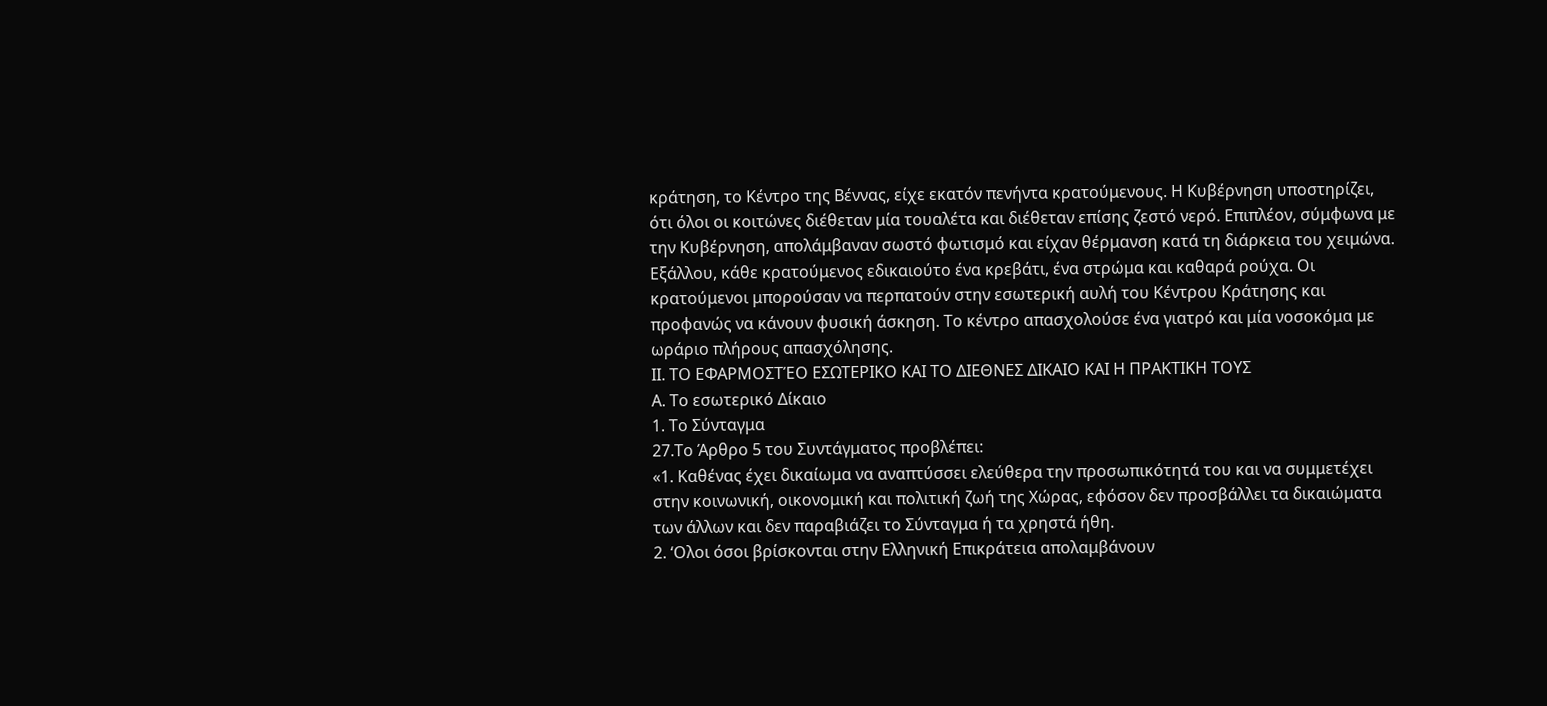κράτηση, το Κέντρο της Βέννας, είχε εκατόν πενήντα κρατούμενους. Η Κυβέρνηση υποστηρίζει, ότι όλοι οι κοιτώνες διέθεταν μία τουαλέτα και διέθεταν επίσης ζεστό νερό. Επιπλέον, σύμφωνα με την Κυβέρνηση, απολάμβαναν σωστό φωτισμό και είχαν θέρμανση κατά τη διάρκεια του χειμώνα. Εξάλλου, κάθε κρατούμενος εδικαιούτο ένα κρεβάτι, ένα στρώμα και καθαρά ρούχα. Οι κρατούμενοι μπορούσαν να περπατούν στην εσωτερική αυλή του Κέντρου Κράτησης και προφανώς να κάνουν φυσική άσκηση. Το κέντρο απασχολούσε ένα γιατρό και μία νοσοκόμα με ωράριο πλήρους απασχόλησης.
ΙΙ. ΤΟ ΕΦΑΡΜΟΣΤΈΟ ΕΣΩΤΕΡΙΚΟ ΚΑΙ ΤΟ ΔΙΕΘΝΕΣ ΔΙΚΑΙΟ ΚΑΙ Η ΠΡΑΚΤΙΚΗ ΤΟΥΣ
Α. Το εσωτερικό Δίκαιο
1. Το Σύνταγμα
27.Το Άρθρο 5 του Συντάγματος προβλέπει:
«1. Καθένας έχει δικαίωμα να αναπτύσσει ελεύθερα την προσωπικότητά του και να συμμετέχει στην κοινωνική, οικονομική και πολιτική ζωή της Χώρας, εφόσον δεν προσβάλλει τα δικαιώματα των άλλων και δεν παραβιάζει το Σύνταγμα ή τα χρηστά ήθη.
2. ‘Ολοι όσοι βρίσκονται στην Ελληνική Επικράτεια απολαμβάνουν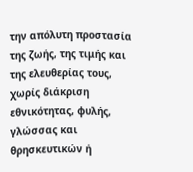την απόλυτη προστασία της ζωής, της τιμής και της ελευθερίας τους, χωρίς διάκριση εθνικότητας, φυλής, γλώσσας και θρησκευτικών ή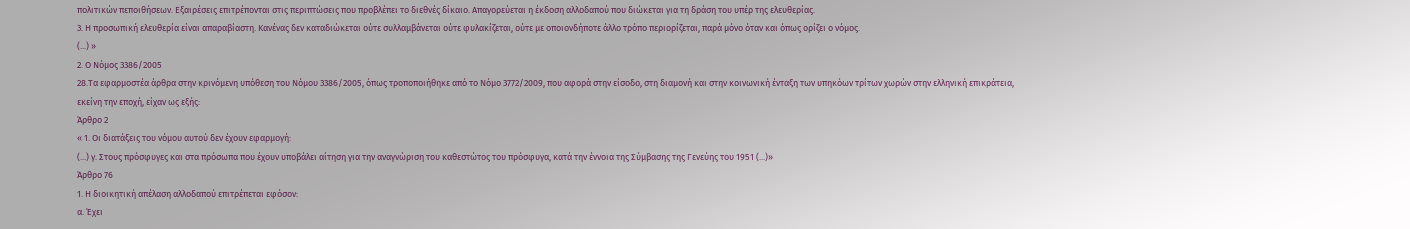πολιτικών πεποιθήσεων. Εξαιρέσεις επιτρέπονται στις περιπτώσεις που προβλέπει το διεθνές δίκαιο. Απαγορεύεται η έκδοση αλλοδαπού που διώκεται για τη δράση του υπέρ της ελευθερίας.
3. Η προσωπική ελευθερία είναι απαραβίαστη. Κανένας δεν καταδιώκεται ούτε συλλαμβάνεται ούτε φυλακίζεται, ούτε με οποιονδήποτε άλλο τρόπο περιορίζεται, παρά μόνο όταν και όπως ορίζει ο νόμος.
(...) »
2. Ο Νόμος 3386/2005
28.Τα εφαρμοστέα άρθρα στην κρινόμενη υπόθεση του Νόμου 3386/2005, όπως τροποποιήθηκε από το Νόμο 3772/2009, που αφορά στην είσοδο, στη διαμονή και στην κοινωνική ένταξη των υπηκόων τρίτων χωρών στην ελληνική επικράτεια, εκείνη την εποχή, είχαν ως εξής:
Άρθρο 2
« 1. Οι διατάξεις του νόμου αυτού δεν έχουν εφαρμογή:
(...) γ. Στους πρόσφυγες και στα πρόσωπα που έχουν υποβάλει αίτηση για την αναγνώριση του καθεστώτος του πρόσφυγα, κατά την έννοια της Σύμβασης της Γενεύης του 1951 (...)»
Άρθρο 76
1. Η διοικητική απέλαση αλλοδαπού επιτρέπεται εφόσον:
α. Έχει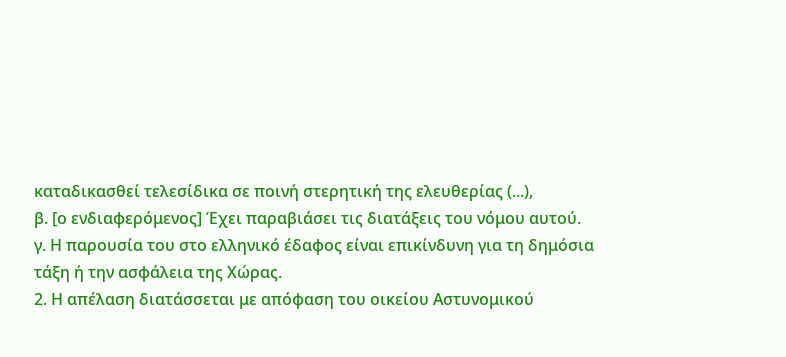καταδικασθεί τελεσίδικα σε ποινή στερητική της ελευθερίας (...),
β. [ο ενδιαφερόμενος] Έχει παραβιάσει τις διατάξεις του νόμου αυτού.
γ. Η παρουσία του στο ελληνικό έδαφος είναι επικίνδυνη για τη δημόσια τάξη ή την ασφάλεια της Χώρας.
2. Η απέλαση διατάσσεται με απόφαση του οικείου Αστυνομικού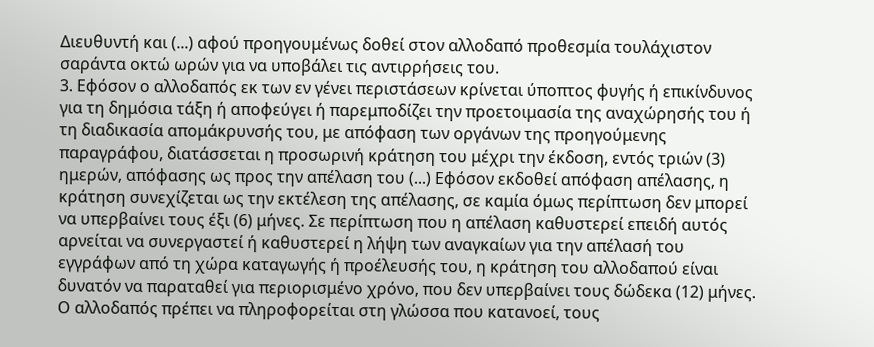Διευθυντή και (...) αφού προηγουμένως δοθεί στον αλλοδαπό προθεσμία τουλάχιστον σαράντα οκτώ ωρών για να υποβάλει τις αντιρρήσεις του.
3. Εφόσον ο αλλοδαπός εκ των εν γένει περιστάσεων κρίνεται ύποπτος φυγής ή επικίνδυνος για τη δημόσια τάξη ή αποφεύγει ή παρεμποδίζει την προετοιμασία της αναχώρησής του ή τη διαδικασία απομάκρυνσής του, με απόφαση των οργάνων της προηγούμενης παραγράφου, διατάσσεται η προσωρινή κράτηση του μέχρι την έκδοση, εντός τριών (3) ημερών, απόφασης ως προς την απέλαση του (...) Εφόσον εκδοθεί απόφαση απέλασης, η κράτηση συνεχίζεται ως την εκτέλεση της απέλασης, σε καμία όμως περίπτωση δεν μπορεί να υπερβαίνει τους έξι (6) μήνες. Σε περίπτωση που η απέλαση καθυστερεί επειδή αυτός αρνείται να συνεργαστεί ή καθυστερεί η λήψη των αναγκαίων για την απέλασή του εγγράφων από τη χώρα καταγωγής ή προέλευσής του, η κράτηση του αλλοδαπού είναι δυνατόν να παραταθεί για περιορισμένο χρόνο, που δεν υπερβαίνει τους δώδεκα (12) μήνες. Ο αλλοδαπός πρέπει να πληροφορείται στη γλώσσα που κατανοεί, τους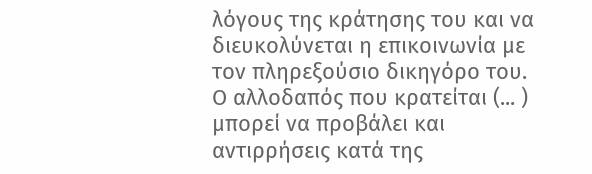λόγους της κράτησης του και να διευκολύνεται η επικοινωνία με τον πληρεξούσιο δικηγόρο του. Ο αλλοδαπός που κρατείται (... ) μπορεί να προβάλει και αντιρρήσεις κατά της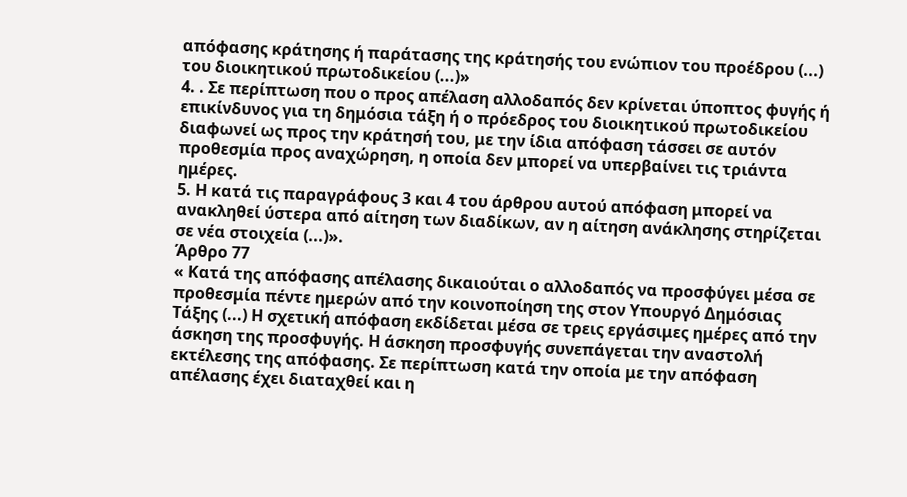απόφασης κράτησης ή παράτασης της κράτησής του ενώπιον του προέδρου (...) του διοικητικού πρωτοδικείου (...)»
4. . Σε περίπτωση που ο προς απέλαση αλλοδαπός δεν κρίνεται ύποπτος φυγής ή επικίνδυνος για τη δημόσια τάξη ή ο πρόεδρος του διοικητικού πρωτοδικείου διαφωνεί ως προς την κράτησή του, με την ίδια απόφαση τάσσει σε αυτόν προθεσμία προς αναχώρηση, η οποία δεν μπορεί να υπερβαίνει τις τριάντα ημέρες.
5. Η κατά τις παραγράφους 3 και 4 του άρθρου αυτού απόφαση μπορεί να ανακληθεί ύστερα από αίτηση των διαδίκων, αν η αίτηση ανάκλησης στηρίζεται σε νέα στοιχεία (...)».
Άρθρο 77
« Κατά της απόφασης απέλασης δικαιούται ο αλλοδαπός να προσφύγει μέσα σε προθεσμία πέντε ημερών από την κοινοποίηση της στον Υπουργό Δημόσιας Τάξης (...) Η σχετική απόφαση εκδίδεται μέσα σε τρεις εργάσιμες ημέρες από την άσκηση της προσφυγής. Η άσκηση προσφυγής συνεπάγεται την αναστολή εκτέλεσης της απόφασης. Σε περίπτωση κατά την οποία με την απόφαση απέλασης έχει διαταχθεί και η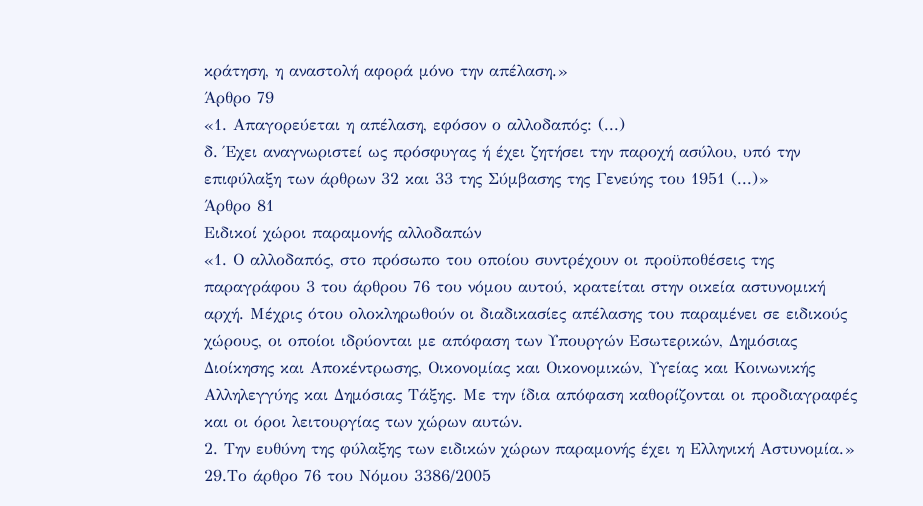κράτηση, η αναστολή αφορά μόνο την απέλαση.»
Άρθρο 79
«1. Απαγορεύεται η απέλαση, εφόσον ο αλλοδαπός: (...)
δ. Έχει αναγνωριστεί ως πρόσφυγας ή έχει ζητήσει την παροχή ασύλου, υπό την επιφύλαξη των άρθρων 32 και 33 της Σύμβασης της Γενεύης του 1951 (...)»
Άρθρο 81
Ειδικοί χώροι παραμονής αλλοδαπών
«1. Ο αλλοδαπός, στο πρόσωπο του οποίου συντρέχουν οι προϋποθέσεις της παραγράφου 3 του άρθρου 76 του νόμου αυτού, κρατείται στην οικεία αστυνομική αρχή. Μέχρις ότου ολοκληρωθούν οι διαδικασίες απέλασης του παραμένει σε ειδικούς χώρους, οι οποίοι ιδρύονται με απόφαση των Υπουργών Εσωτερικών, Δημόσιας Διοίκησης και Αποκέντρωσης, Οικονομίας και Οικονομικών, Υγείας και Κοινωνικής Αλληλεγγύης και Δημόσιας Τάξης. Με την ίδια απόφαση καθορίζονται οι προδιαγραφές και οι όροι λειτουργίας των χώρων αυτών.
2. Την ευθύνη της φύλαξης των ειδικών χώρων παραμονής έχει η Ελληνική Αστυνομία.»
29.Το άρθρο 76 του Νόμου 3386/2005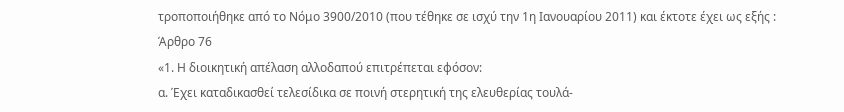τροποποιήθηκε από το Νόμο 3900/2010 (που τέθηκε σε ισχύ την 1η Ιανουαρίου 2011) και έκτοτε έχει ως εξής :
Άρθρο 76
«1. Η διοικητική απέλαση αλλοδαπού επιτρέπεται εφόσον:
α. Έχει καταδικασθεί τελεσίδικα σε ποινή στερητική της ελευθερίας τουλά-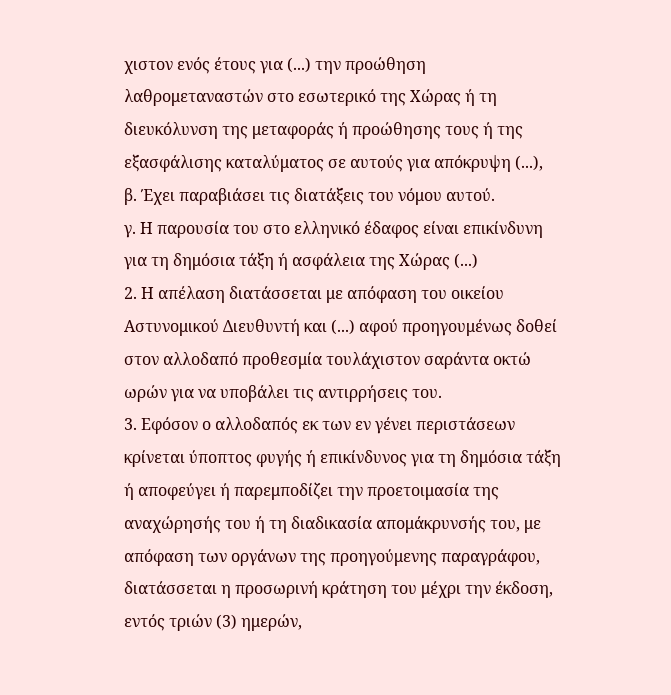χιστον ενός έτους για (...) την προώθηση λαθρομεταναστών στο εσωτερικό της Χώρας ή τη διευκόλυνση της μεταφοράς ή προώθησης τους ή της εξασφάλισης καταλύματος σε αυτούς για απόκρυψη (...),
β. Έχει παραβιάσει τις διατάξεις του νόμου αυτού.
γ. Η παρουσία του στο ελληνικό έδαφος είναι επικίνδυνη για τη δημόσια τάξη ή ασφάλεια της Χώρας (...)
2. Η απέλαση διατάσσεται με απόφαση του οικείου Αστυνομικού Διευθυντή και (...) αφού προηγουμένως δοθεί στον αλλοδαπό προθεσμία τουλάχιστον σαράντα οκτώ ωρών για να υποβάλει τις αντιρρήσεις του.
3. Εφόσον ο αλλοδαπός εκ των εν γένει περιστάσεων κρίνεται ύποπτος φυγής ή επικίνδυνος για τη δημόσια τάξη ή αποφεύγει ή παρεμποδίζει την προετοιμασία της αναχώρησής του ή τη διαδικασία απομάκρυνσής του, με απόφαση των οργάνων της προηγούμενης παραγράφου, διατάσσεται η προσωρινή κράτηση του μέχρι την έκδοση, εντός τριών (3) ημερών,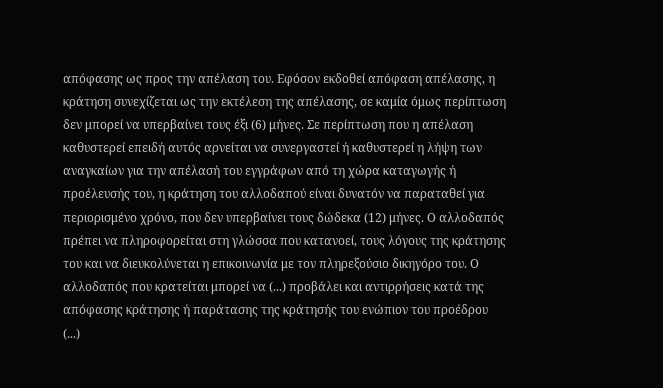απόφασης ως προς την απέλαση του. Εφόσον εκδοθεί απόφαση απέλασης, η κράτηση συνεχίζεται ως την εκτέλεση της απέλασης, σε καμία όμως περίπτωση δεν μπορεί να υπερβαίνει τους έξι (6) μήνες. Σε περίπτωση που η απέλαση καθυστερεί επειδή αυτός αρνείται να συνεργαστεί ή καθυστερεί η λήψη των αναγκαίων για την απέλασή του εγγράφων από τη χώρα καταγωγής ή προέλευσής του, η κράτηση του αλλοδαπού είναι δυνατόν να παραταθεί για περιορισμένο χρόνο, που δεν υπερβαίνει τους δώδεκα (12) μήνες. Ο αλλοδαπός πρέπει να πληροφορείται στη γλώσσα που κατανοεί, τους λόγους της κράτησης του και να διευκολύνεται η επικοινωνία με τον πληρεξούσιο δικηγόρο του. Ο αλλοδαπός που κρατείται μπορεί να (...) προβάλει και αντιρρήσεις κατά της απόφασης κράτησης ή παράτασης της κράτησής του ενώπιον του προέδρου (...)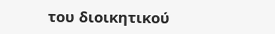του διοικητικού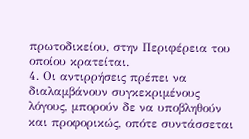πρωτοδικείου, στην Περιφέρεια του οποίου κρατείται.
4. Οι αντιρρήσεις πρέπει να διαλαμβάνουν συγκεκριμένους λόγους, μπορούν δε να υποβληθούν και προφορικώς, οπότε συντάσσεται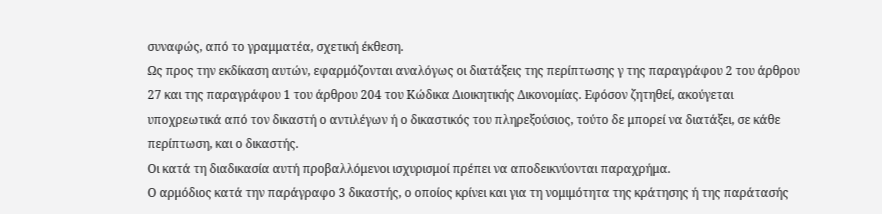συναφώς, από το γραμματέα, σχετική έκθεση.
Ως προς την εκδίκαση αυτών, εφαρμόζονται αναλόγως οι διατάξεις της περίπτωσης γ της παραγράφου 2 του άρθρου 27 και της παραγράφου 1 του άρθρου 204 του Κώδικα Διοικητικής Δικονομίας. Εφόσον ζητηθεί, ακούγεται υποχρεωτικά από τον δικαστή ο αντιλέγων ή ο δικαστικός του πληρεξούσιος, τούτο δε μπορεί να διατάξει, σε κάθε περίπτωση, και ο δικαστής.
Οι κατά τη διαδικασία αυτή προβαλλόμενοι ισχυρισμοί πρέπει να αποδεικνύονται παραχρήμα.
Ο αρμόδιος κατά την παράγραφο 3 δικαστής, ο οποίος κρίνει και για τη νομιμότητα της κράτησης ή της παράτασής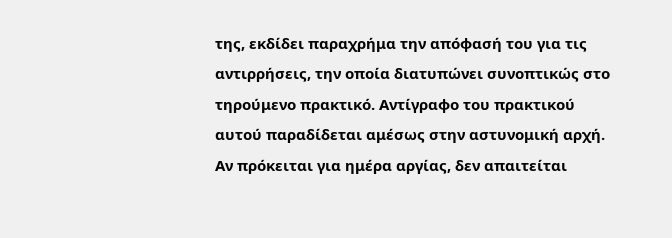της, εκδίδει παραχρήμα την απόφασή του για τις αντιρρήσεις, την οποία διατυπώνει συνοπτικώς στο τηρούμενο πρακτικό. Αντίγραφο του πρακτικού αυτού παραδίδεται αμέσως στην αστυνομική αρχή.
Αν πρόκειται για ημέρα αργίας, δεν απαιτείται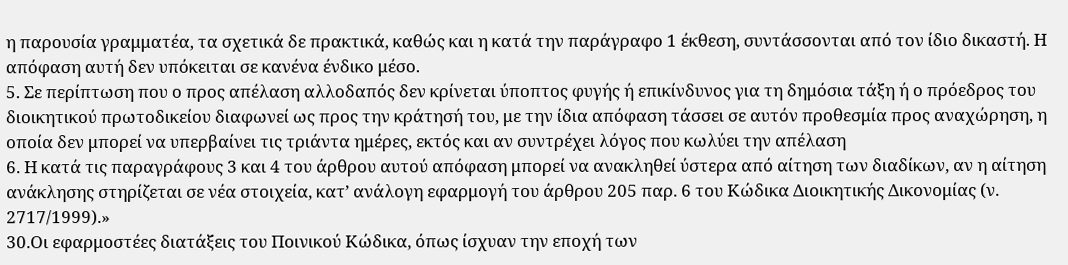η παρουσία γραμματέα, τα σχετικά δε πρακτικά, καθώς και η κατά την παράγραφο 1 έκθεση, συντάσσονται από τον ίδιο δικαστή. Η απόφαση αυτή δεν υπόκειται σε κανένα ένδικο μέσο.
5. Σε περίπτωση που ο προς απέλαση αλλοδαπός δεν κρίνεται ύποπτος φυγής ή επικίνδυνος για τη δημόσια τάξη ή ο πρόεδρος του διοικητικού πρωτοδικείου διαφωνεί ως προς την κράτησή του, με την ίδια απόφαση τάσσει σε αυτόν προθεσμία προς αναχώρηση, η οποία δεν μπορεί να υπερβαίνει τις τριάντα ημέρες, εκτός και αν συντρέχει λόγος που κωλύει την απέλαση
6. Η κατά τις παραγράφους 3 και 4 του άρθρου αυτού απόφαση μπορεί να ανακληθεί ύστερα από αίτηση των διαδίκων, αν η αίτηση ανάκλησης στηρίζεται σε νέα στοιχεία, κατ’ ανάλογη εφαρμογή του άρθρου 205 παρ. 6 του Κώδικα Διοικητικής Δικονομίας (ν. 2717/1999).»
30.Οι εφαρμοστέες διατάξεις του Ποινικού Κώδικα, όπως ίσχυαν την εποχή των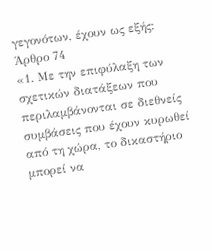γεγονότων, έχουν ως εξής:
Άρθρο 74
«1. Με την επιφύλαξη των σχετικών διατάξεων που περιλαμβάνονται σε διεθνείς συμβάσεις που έχουν κυρωθεί από τη χώρα, το δικαστήριο μπορεί να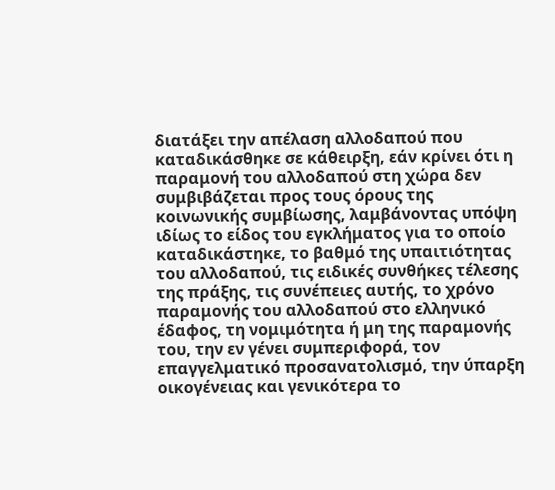διατάξει την απέλαση αλλοδαπού που καταδικάσθηκε σε κάθειρξη, εάν κρίνει ότι η παραμονή του αλλοδαπού στη χώρα δεν συμβιβάζεται προς τους όρους της κοινωνικής συμβίωσης, λαμβάνοντας υπόψη ιδίως το είδος του εγκλήματος για το οποίο καταδικάστηκε, το βαθμό της υπαιτιότητας του αλλοδαπού, τις ειδικές συνθήκες τέλεσης της πράξης, τις συνέπειες αυτής, το χρόνο παραμονής του αλλοδαπού στο ελληνικό έδαφος, τη νομιμότητα ή μη της παραμονής του, την εν γένει συμπεριφορά, τον επαγγελματικό προσανατολισμό, την ύπαρξη οικογένειας και γενικότερα το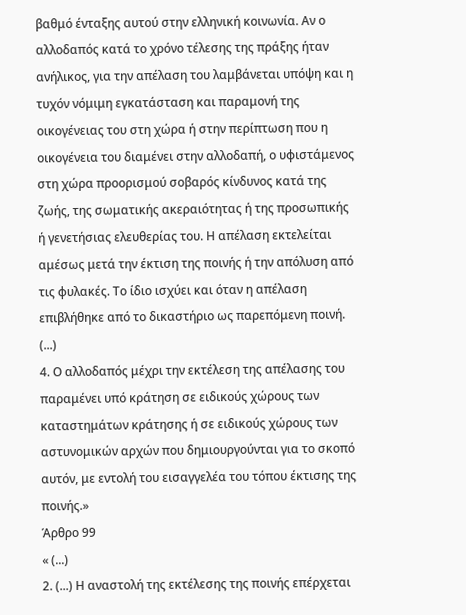βαθμό ένταξης αυτού στην ελληνική κοινωνία. Αν ο αλλοδαπός κατά το χρόνο τέλεσης της πράξης ήταν ανήλικος, για την απέλαση του λαμβάνεται υπόψη και η τυχόν νόμιμη εγκατάσταση και παραμονή της οικογένειας του στη χώρα ή στην περίπτωση που η οικογένεια του διαμένει στην αλλοδαπή, ο υφιστάμενος στη χώρα προορισμού σοβαρός κίνδυνος κατά της ζωής, της σωματικής ακεραιότητας ή της προσωπικής ή γενετήσιας ελευθερίας του. Η απέλαση εκτελείται αμέσως μετά την έκτιση της ποινής ή την απόλυση από τις φυλακές. Το ίδιο ισχύει και όταν η απέλαση επιβλήθηκε από το δικαστήριο ως παρεπόμενη ποινή. (...)
4. Ο αλλοδαπός μέχρι την εκτέλεση της απέλασης του παραμένει υπό κράτηση σε ειδικούς χώρους των καταστημάτων κράτησης ή σε ειδικούς χώρους των αστυνομικών αρχών που δημιουργούνται για το σκοπό αυτόν, με εντολή του εισαγγελέα του τόπου έκτισης της ποινής.»
Άρθρο 99
« (...)
2. (...) Η αναστολή της εκτέλεσης της ποινής επέρχεται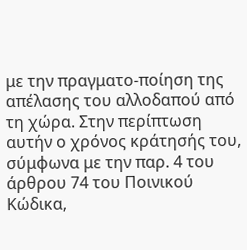με την πραγματο-ποίηση της απέλασης του αλλοδαπού από τη χώρα. Στην περίπτωση αυτήν ο χρόνος κράτησής του, σύμφωνα με την παρ. 4 του άρθρου 74 του Ποινικού Κώδικα,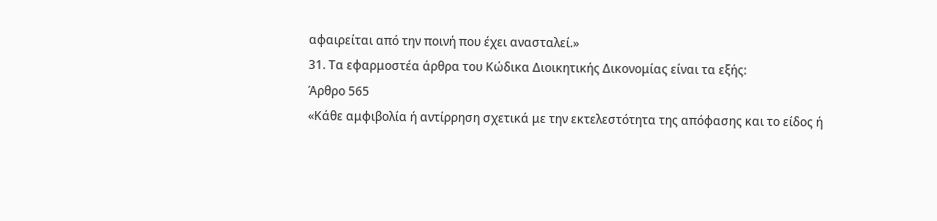αφαιρείται από την ποινή που έχει ανασταλεί.»
31. Τα εφαρμοστέα άρθρα του Κώδικα Διοικητικής Δικονομίας είναι τα εξής:
Άρθρο 565
«Κάθε αμφιβολία ή αντίρρηση σχετικά με την εκτελεστότητα της απόφασης και το είδος ή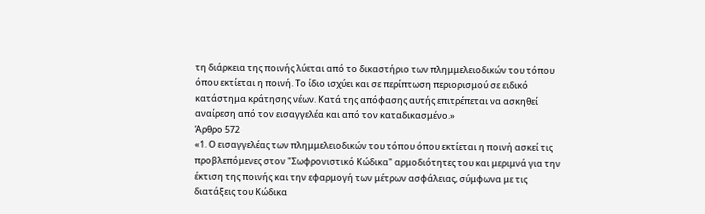τη διάρκεια της ποινής λύεται από το δικαστήριο των πλημμελειοδικών του τόπου όπου εκτίεται η ποινή. Το ίδιο ισχύει και σε περίπτωση περιορισμού σε ειδικό κατάστημα κράτησης νέων. Κατά της απόφασης αυτής επιτρέπεται να ασκηθεί αναίρεση από τον εισαγγελέα και από τον καταδικασμένο.»
Άρθρο 572
«1. Ο εισαγγελέας των πλημμελειοδικών του τόπου όπου εκτίεται η ποινή ασκεί τις προβλεπόμενες στον "Σωφρονιστικό Κώδικα" αρμοδιότητες του και μεριμνά για την έκτιση της ποινής και την εφαρμογή των μέτρων ασφάλειας, σύμφωνα με τις διατάξεις του Κώδικα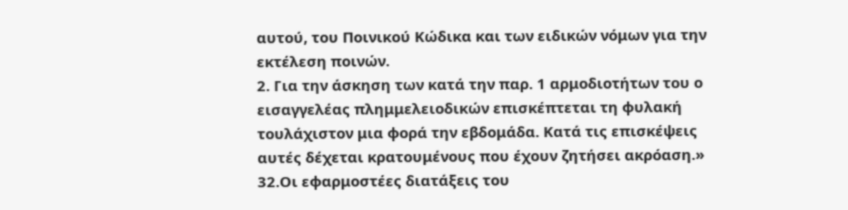αυτού, του Ποινικού Κώδικα και των ειδικών νόμων για την εκτέλεση ποινών.
2. Για την άσκηση των κατά την παρ. 1 αρμοδιοτήτων του ο εισαγγελέας πλημμελειοδικών επισκέπτεται τη φυλακή τουλάχιστον μια φορά την εβδομάδα. Κατά τις επισκέψεις αυτές δέχεται κρατουμένους που έχουν ζητήσει ακρόαση.»
32.Οι εφαρμοστέες διατάξεις του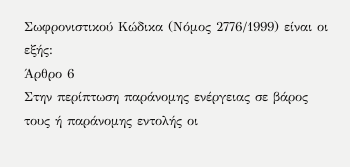Σωφρονιστικού Κώδικα (Νόμος 2776/1999) είναι οι εξής:
Άρθρο 6
Στην περίπτωση παράνομης ενέργειας σε βάρος τους ή παράνομης εντολής οι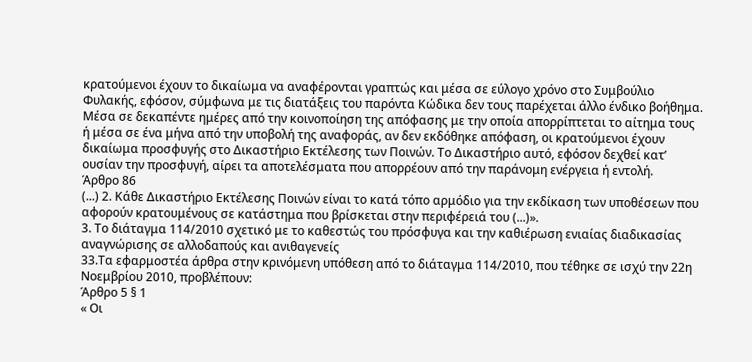κρατούμενοι έχουν το δικαίωμα να αναφέρονται γραπτώς και μέσα σε εύλογο χρόνο στο Συμβούλιο Φυλακής, εφόσον, σύμφωνα με τις διατάξεις του παρόντα Κώδικα δεν τους παρέχεται άλλο ένδικο βοήθημα. Μέσα σε δεκαπέντε ημέρες από την κοινοποίηση της απόφασης με την οποία απορρίπτεται το αίτημα τους ή μέσα σε ένα μήνα από την υποβολή της αναφοράς, αν δεν εκδόθηκε απόφαση, οι κρατούμενοι έχουν δικαίωμα προσφυγής στο Δικαστήριο Εκτέλεσης των Ποινών. Τo Δικαστήριο αυτό, εφόσον δεχθεί κατ’ ουσίαν την προσφυγή, αίρει τα αποτελέσματα που απορρέουν από την παράνομη ενέργεια ή εντολή.
Άρθρο 86
(...) 2. Κάθε Δικαστήριο Εκτέλεσης Ποινών είναι το κατά τόπο αρμόδιο για την εκδίκαση των υποθέσεων που αφορούν κρατουμένους σε κατάστημα που βρίσκεται στην περιφέρειά του (...)».
3. Το διάταγμα 114/2010 σχετικό με το καθεστώς του πρόσφυγα και την καθιέρωση ενιαίας διαδικασίας αναγνώρισης σε αλλοδαπούς και ανιθαγενείς
33.Τα εφαρμοστέα άρθρα στην κρινόμενη υπόθεση από το διάταγμα 114/2010, που τέθηκε σε ισχύ την 22η Νοεμβρίου 2010, προβλέπουν:
Άρθρο 5 § 1
« Οι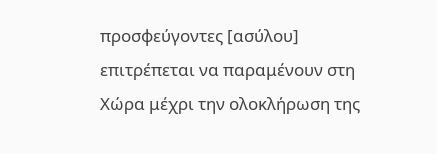προσφεύγοντες [ασύλου] επιτρέπεται να παραμένουν στη Χώρα μέχρι την ολοκλήρωση της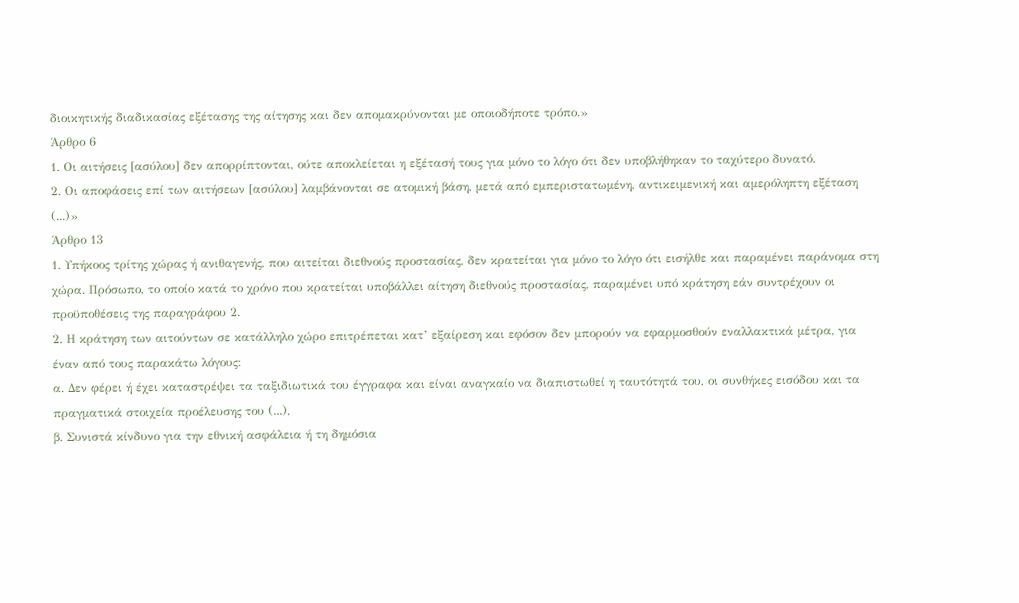διοικητικής διαδικασίας εξέτασης της αίτησης και δεν απομακρύνονται με οποιοδήποτε τρόπο.»
Άρθρο 6
1. Οι αιτήσεις [ασύλου] δεν απορρίπτονται, ούτε αποκλείεται η εξέτασή τους για μόνο το λόγο ότι δεν υποβλήθηκαν το ταχύτερο δυνατό.
2. Οι αποφάσεις επί των αιτήσεων [ασύλου] λαμβάνονται σε ατομική βάση, μετά από εμπεριστατωμένη, αντικειμενική και αμερόληπτη εξέταση (...)»
Άρθρο 13
1. Υπήκοος τρίτης χώρας ή ανιθαγενής, που αιτείται διεθνούς προστασίας, δεν κρατείται για μόνο το λόγο ότι εισήλθε και παραμένει παράνομα στη χώρα. Πρόσωπο, το οποίο κατά το χρόνο που κρατείται υποβάλλει αίτηση διεθνούς προστασίας, παραμένει υπό κράτηση εάν συντρέχουν οι προϋποθέσεις της παραγράφου 2.
2. Η κράτηση των αιτούντων σε κατάλληλο χώρο επιτρέπεται κατ’ εξαίρεση και εφόσον δεν μπορούν να εφαρμοσθούν εναλλακτικά μέτρα, για έναν από τους παρακάτω λόγους:
α. Δεν φέρει ή έχει καταστρέψει τα ταξιδιωτικά του έγγραφα και είναι αναγκαίο να διαπιστωθεί η ταυτότητά του, οι συνθήκες εισόδου και τα πραγματικά στοιχεία προέλευσης του (...),
β. Συνιστά κίνδυνο για την εθνική ασφάλεια ή τη δημόσια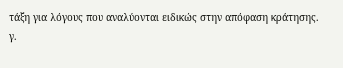τάξη για λόγους που αναλύονται ειδικώς στην απόφαση κράτησης.
γ.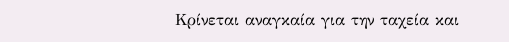Κρίνεται αναγκαία για την ταχεία και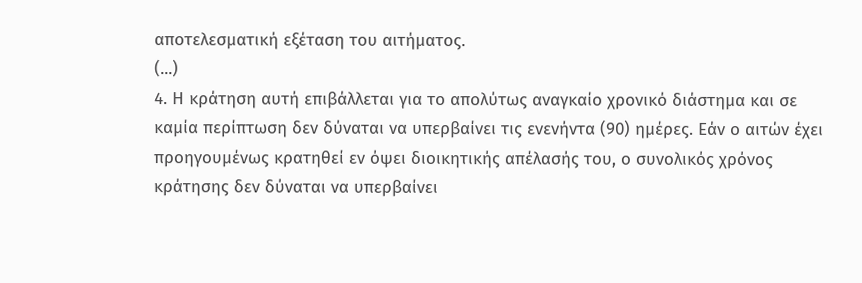αποτελεσματική εξέταση του αιτήματος.
(...)
4. Η κράτηση αυτή επιβάλλεται για το απολύτως αναγκαίο χρονικό διάστημα και σε καμία περίπτωση δεν δύναται να υπερβαίνει τις ενενήντα (90) ημέρες. Εάν ο αιτών έχει προηγουμένως κρατηθεί εν όψει διοικητικής απέλασής του, ο συνολικός χρόνος κράτησης δεν δύναται να υπερβαίνει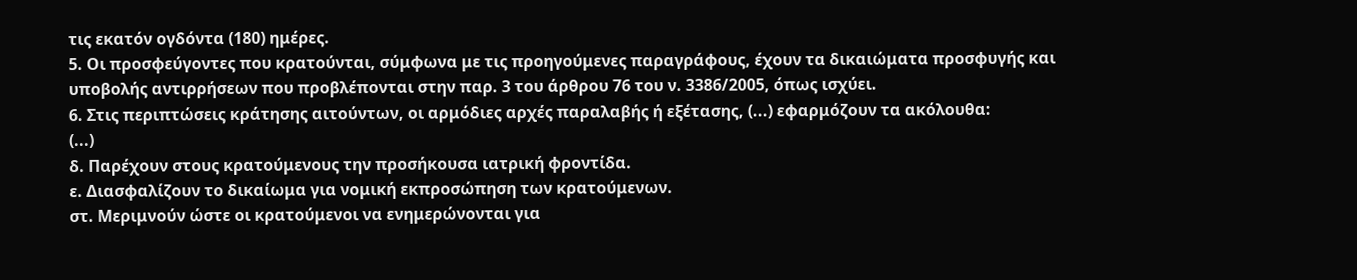τις εκατόν ογδόντα (180) ημέρες.
5. Οι προσφεύγοντες που κρατούνται, σύμφωνα με τις προηγούμενες παραγράφους, έχουν τα δικαιώματα προσφυγής και υποβολής αντιρρήσεων που προβλέπονται στην παρ. 3 του άρθρου 76 του ν. 3386/2005, όπως ισχύει.
6. Στις περιπτώσεις κράτησης αιτούντων, οι αρμόδιες αρχές παραλαβής ή εξέτασης, (...) εφαρμόζουν τα ακόλουθα:
(...)
δ. Παρέχουν στους κρατούμενους την προσήκουσα ιατρική φροντίδα.
ε. Διασφαλίζουν το δικαίωμα για νομική εκπροσώπηση των κρατούμενων.
στ. Μεριμνούν ώστε οι κρατούμενοι να ενημερώνονται για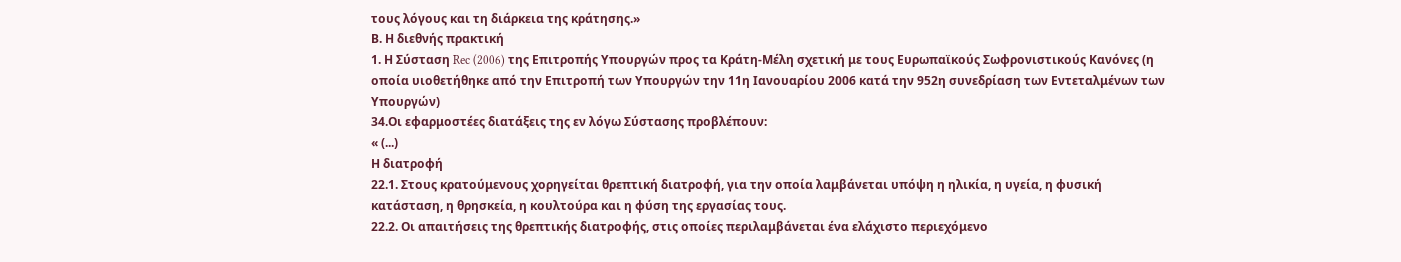τους λόγους και τη διάρκεια της κράτησης.»
Β. Η διεθνής πρακτική
1. Η Σύσταση Rec (2006) της Επιτροπής Υπουργών προς τα Κράτη-Μέλη σχετική με τους Ευρωπαϊκούς Σωφρονιστικούς Κανόνες (η οποία υιοθετήθηκε από την Επιτροπή των Υπουργών την 11η Ιανουαρίου 2006 κατά την 952η συνεδρίαση των Εντεταλμένων των Υπουργών)
34.Οι εφαρμοστέες διατάξεις της εν λόγω Σύστασης προβλέπουν:
« (...)
Η διατροφή
22.1. Στους κρατούμενους χορηγείται θρεπτική διατροφή, για την οποία λαμβάνεται υπόψη η ηλικία, η υγεία, η φυσική κατάσταση, η θρησκεία, η κουλτούρα και η φύση της εργασίας τους.
22.2. Οι απαιτήσεις της θρεπτικής διατροφής, στις οποίες περιλαμβάνεται ένα ελάχιστο περιεχόμενο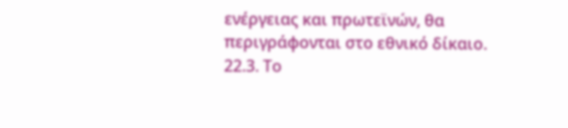ενέργειας και πρωτεϊνών, θα περιγράφονται στο εθνικό δίκαιο.
22.3. Το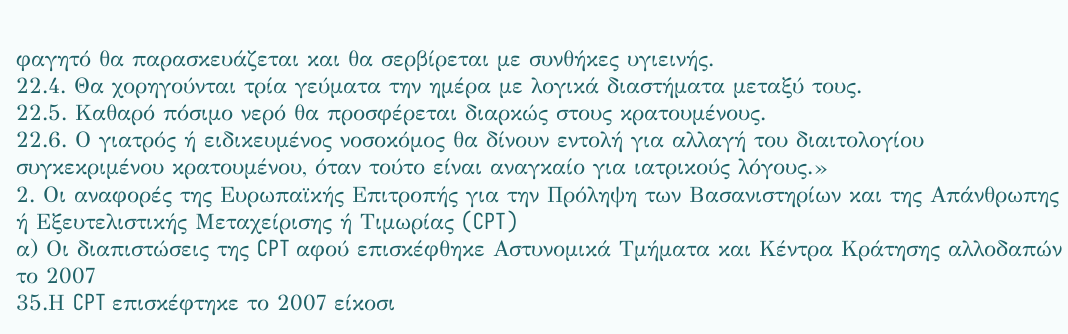φαγητό θα παρασκευάζεται και θα σερβίρεται με συνθήκες υγιεινής.
22.4. Θα χορηγούνται τρία γεύματα την ημέρα με λογικά διαστήματα μεταξύ τους.
22.5. Καθαρό πόσιμο νερό θα προσφέρεται διαρκώς στους κρατουμένους.
22.6. Ο γιατρός ή ειδικευμένος νοσοκόμος θα δίνουν εντολή για αλλαγή του διαιτολογίου συγκεκριμένου κρατουμένου, όταν τούτο είναι αναγκαίο για ιατρικούς λόγους.»
2. Οι αναφορές της Ευρωπαϊκής Επιτροπής για την Πρόληψη των Βασανιστηρίων και της Απάνθρωπης ή Εξευτελιστικής Μεταχείρισης ή Τιμωρίας (CPT)
α) Οι διαπιστώσεις της CPT αφού επισκέφθηκε Αστυνομικά Τμήματα και Κέντρα Κράτησης αλλοδαπών το 2007
35.Η CPT επισκέφτηκε το 2007 είκοσι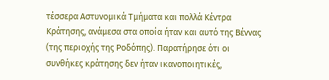τέσσερα Αστυνομικά Τμήματα και πολλά Κέντρα Κράτησης, ανάμεσα στα οποία ήταν και αυτό της Βέννας (της περιοχής της Ροδόπης). Παρατήρησε ότι οι συνθήκες κράτησης δεν ήταν ικανοποιητικές,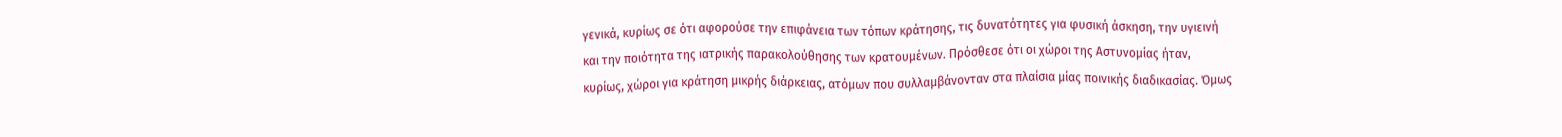γενικά, κυρίως σε ότι αφορούσε την επιφάνεια των τόπων κράτησης, τις δυνατότητες για φυσική άσκηση, την υγιεινή και την ποιότητα της ιατρικής παρακολούθησης των κρατουμένων. Πρόσθεσε ότι οι χώροι της Αστυνομίας ήταν, κυρίως, χώροι για κράτηση μικρής διάρκειας, ατόμων που συλλαμβάνονταν στα πλαίσια μίας ποινικής διαδικασίας. Όμως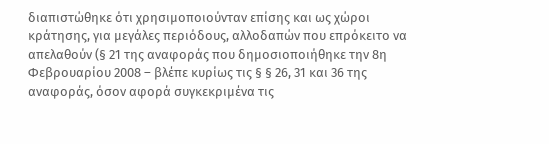διαπιστώθηκε ότι χρησιμοποιούνταν επίσης και ως χώροι κράτησης, για μεγάλες περιόδους, αλλοδαπών που επρόκειτο να απελαθούν (§ 21 της αναφοράς που δημοσιοποιήθηκε την 8η Φεβρουαρίου 2008 – βλέπε κυρίως τις § § 26, 31 και 36 της αναφοράς, όσον αφορά συγκεκριμένα τις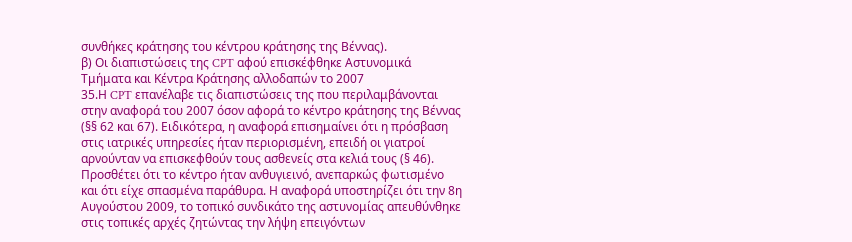συνθήκες κράτησης του κέντρου κράτησης της Βέννας).
β) Οι διαπιστώσεις της CPT αφού επισκέφθηκε Αστυνομικά Τμήματα και Κέντρα Κράτησης αλλοδαπών το 2007
35.Η CPT επανέλαβε τις διαπιστώσεις της που περιλαμβάνονται στην αναφορά του 2007 όσον αφορά το κέντρο κράτησης της Βέννας (§§ 62 και 67). Ειδικότερα, η αναφορά επισημαίνει ότι η πρόσβαση στις ιατρικές υπηρεσίες ήταν περιορισμένη, επειδή οι γιατροί αρνούνταν να επισκεφθούν τους ασθενείς στα κελιά τους (§ 46). Προσθέτει ότι το κέντρο ήταν ανθυγιεινό, ανεπαρκώς φωτισμένο και ότι είχε σπασμένα παράθυρα. Η αναφορά υποστηρίζει ότι την 8η Αυγούστου 2009, το τοπικό συνδικάτο της αστυνομίας απευθύνθηκε στις τοπικές αρχές ζητώντας την λήψη επειγόντων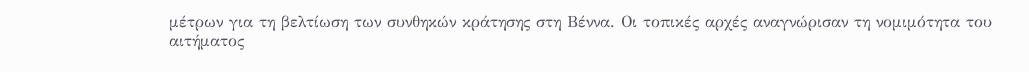μέτρων για τη βελτίωση των συνθηκών κράτησης στη Βέννα. Οι τοπικές αρχές αναγνώρισαν τη νομιμότητα του αιτήματος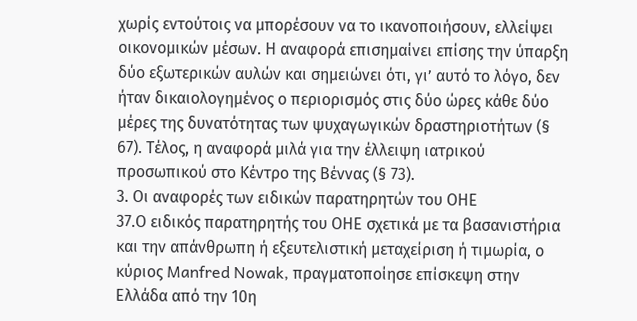χωρίς εντούτοις να μπορέσουν να το ικανοποιήσουν, ελλείψει οικονομικών μέσων. Η αναφορά επισημαίνει επίσης την ύπαρξη δύο εξωτερικών αυλών και σημειώνει ότι, γι’ αυτό το λόγο, δεν ήταν δικαιολογημένος ο περιορισμός στις δύο ώρες κάθε δύο μέρες της δυνατότητας των ψυχαγωγικών δραστηριοτήτων (§ 67). Τέλος, η αναφορά μιλά για την έλλειψη ιατρικού προσωπικού στο Κέντρο της Βέννας (§ 73).
3. Οι αναφορές των ειδικών παρατηρητών του ΟΗΕ
37.Ο ειδικός παρατηρητής του ΟΗΕ σχετικά με τα βασανιστήρια και την απάνθρωπη ή εξευτελιστική μεταχείριση ή τιμωρία, ο κύριος Manfred Nowak, πραγματοποίησε επίσκεψη στην Ελλάδα από την 10η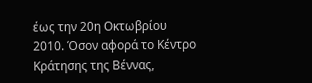έως την 20η Οκτωβρίου 2010. Όσον αφορά το Κέντρο Κράτησης της Βέννας,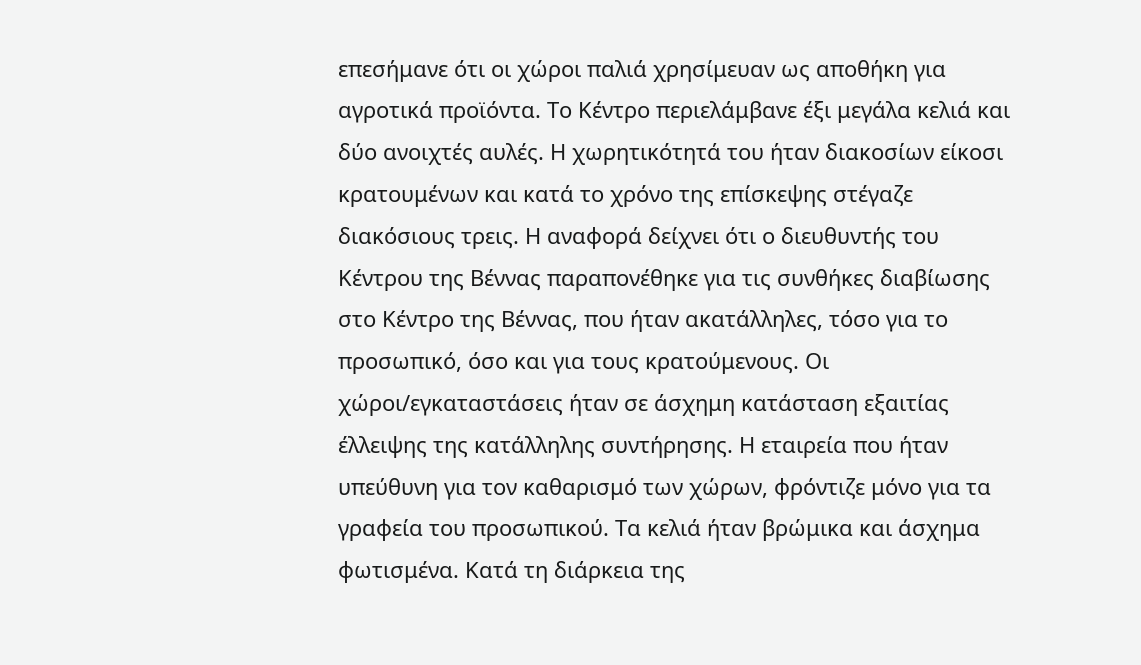επεσήμανε ότι οι χώροι παλιά χρησίμευαν ως αποθήκη για αγροτικά προϊόντα. Το Κέντρο περιελάμβανε έξι μεγάλα κελιά και δύο ανοιχτές αυλές. Η χωρητικότητά του ήταν διακοσίων είκοσι κρατουμένων και κατά το χρόνο της επίσκεψης στέγαζε διακόσιους τρεις. Η αναφορά δείχνει ότι ο διευθυντής του Κέντρου της Βέννας παραπονέθηκε για τις συνθήκες διαβίωσης στο Κέντρο της Βέννας, που ήταν ακατάλληλες, τόσο για το προσωπικό, όσο και για τους κρατούμενους. Οι χώροι/εγκαταστάσεις ήταν σε άσχημη κατάσταση εξαιτίας έλλειψης της κατάλληλης συντήρησης. Η εταιρεία που ήταν υπεύθυνη για τον καθαρισμό των χώρων, φρόντιζε μόνο για τα γραφεία του προσωπικού. Τα κελιά ήταν βρώμικα και άσχημα φωτισμένα. Κατά τη διάρκεια της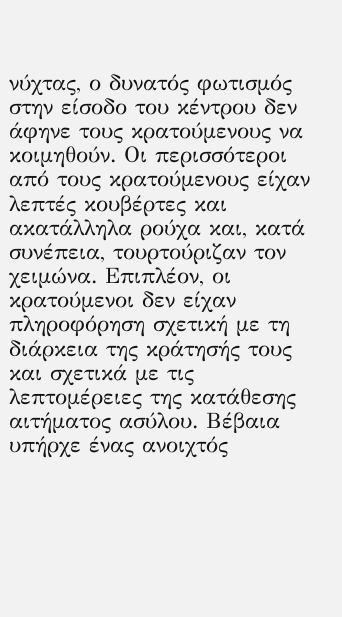νύχτας, ο δυνατός φωτισμός στην είσοδο του κέντρου δεν άφηνε τους κρατούμενους να κοιμηθούν. Οι περισσότεροι από τους κρατούμενους είχαν λεπτές κουβέρτες και ακατάλληλα ρούχα και, κατά συνέπεια, τουρτούριζαν τον χειμώνα. Επιπλέον, οι κρατούμενοι δεν είχαν πληροφόρηση σχετική με τη διάρκεια της κράτησής τους και σχετικά με τις λεπτομέρειες της κατάθεσης αιτήματος ασύλου. Βέβαια υπήρχε ένας ανοιχτός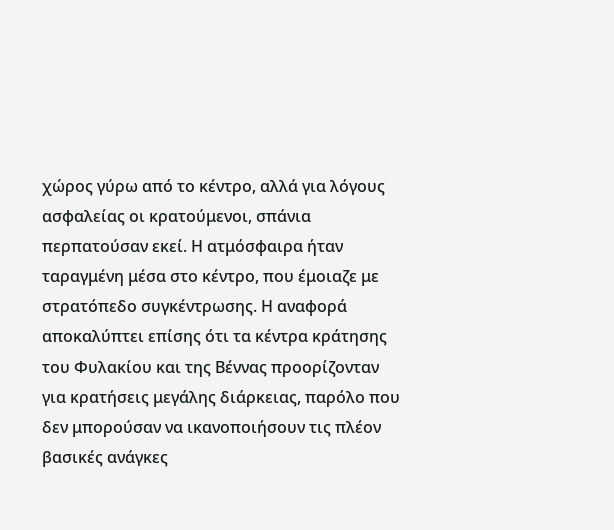χώρος γύρω από το κέντρο, αλλά για λόγους ασφαλείας οι κρατούμενοι, σπάνια περπατούσαν εκεί. Η ατμόσφαιρα ήταν ταραγμένη μέσα στο κέντρο, που έμοιαζε με στρατόπεδο συγκέντρωσης. Η αναφορά αποκαλύπτει επίσης ότι τα κέντρα κράτησης του Φυλακίου και της Βέννας προορίζονταν για κρατήσεις μεγάλης διάρκειας, παρόλο που δεν μπορούσαν να ικανοποιήσουν τις πλέον βασικές ανάγκες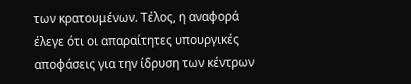των κρατουμένων. Τέλος, η αναφορά έλεγε ότι οι απαραίτητες υπουργικές αποφάσεις για την ίδρυση των κέντρων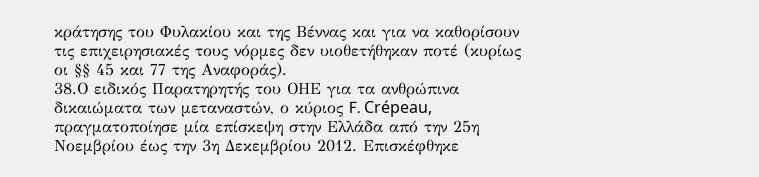κράτησης του Φυλακίου και της Βέννας και για να καθορίσουν τις επιχειρησιακές τους νόρμες δεν υιοθετήθηκαν ποτέ (κυρίως οι §§ 45 και 77 της Αναφοράς).
38.Ο ειδικός Παρατηρητής του ΟΗΕ για τα ανθρώπινα δικαιώματα των μεταναστών, ο κύριος F. Crépeau, πραγματοποίησε μία επίσκεψη στην Ελλάδα από την 25η Νοεμβρίου έως την 3η Δεκεμβρίου 2012. Επισκέφθηκε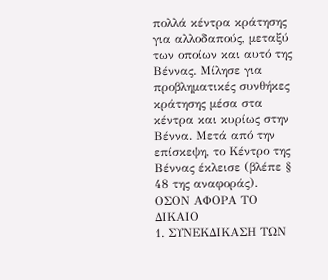πολλά κέντρα κράτησης για αλλοδαπούς, μεταξύ των οποίων και αυτό της Βέννας. Μίλησε για προβληματικές συνθήκες κράτησης μέσα στα κέντρα και κυρίως στην Βέννα. Μετά από την επίσκεψη, το Κέντρο της Βέννας έκλεισε (βλέπε § 48 της αναφοράς).
ΟΣΟΝ ΑΦΟΡΑ ΤΟ ΔΙΚΑΙΟ
1. ΣΥΝΕΚΔΙΚΑΣΗ ΤΩΝ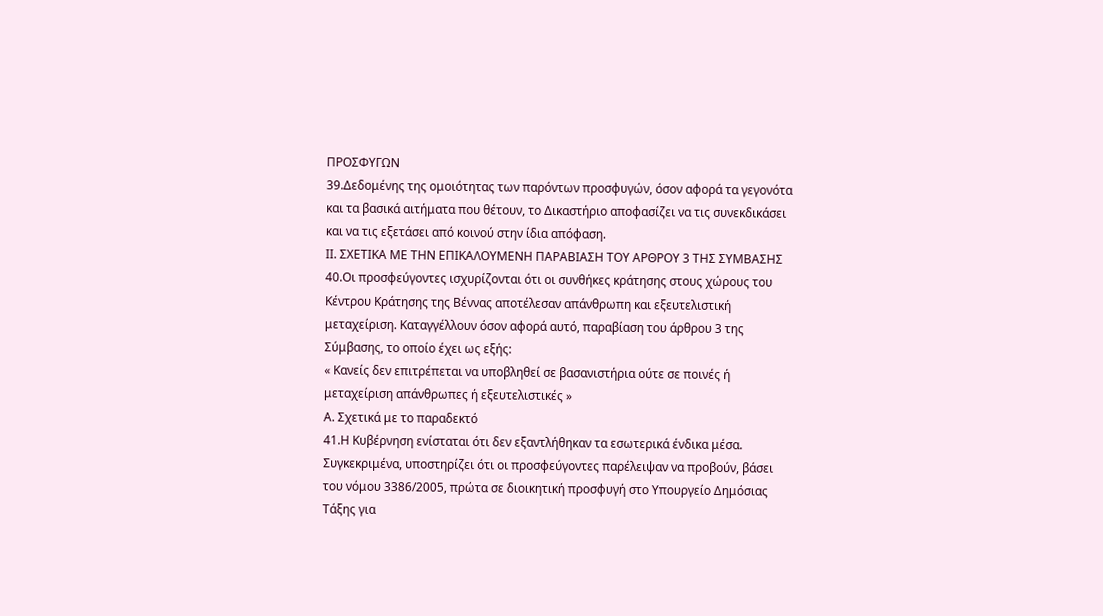ΠΡΟΣΦΥΓΩΝ
39.Δεδομένης της ομοιότητας των παρόντων προσφυγών, όσον αφορά τα γεγονότα και τα βασικά αιτήματα που θέτουν, το Δικαστήριο αποφασίζει να τις συνεκδικάσει και να τις εξετάσει από κοινού στην ίδια απόφαση.
ΙΙ. ΣΧΕΤΙΚΑ ΜΕ ΤΗΝ ΕΠΙΚΑΛΟΥΜΕΝΗ ΠΑΡΑΒΙΑΣΗ ΤΟΥ ΑΡΘΡΟΥ 3 ΤΗΣ ΣΥΜΒΑΣΗΣ
40.Οι προσφεύγοντες ισχυρίζονται ότι οι συνθήκες κράτησης στους χώρους του Κέντρου Κράτησης της Βέννας αποτέλεσαν απάνθρωπη και εξευτελιστική μεταχείριση. Καταγγέλλουν όσον αφορά αυτό, παραβίαση του άρθρου 3 της Σύμβασης, το οποίο έχει ως εξής:
« Κανείς δεν επιτρέπεται να υποβληθεί σε βασανιστήρια ούτε σε ποινές ή μεταχείριση απάνθρωπες ή εξευτελιστικές »
Α. Σχετικά με το παραδεκτό
41.Η Κυβέρνηση ενίσταται ότι δεν εξαντλήθηκαν τα εσωτερικά ένδικα μέσα. Συγκεκριμένα, υποστηρίζει ότι οι προσφεύγοντες παρέλειψαν να προβούν, βάσει του νόμου 3386/2005, πρώτα σε διοικητική προσφυγή στο Υπουργείο Δημόσιας Τάξης για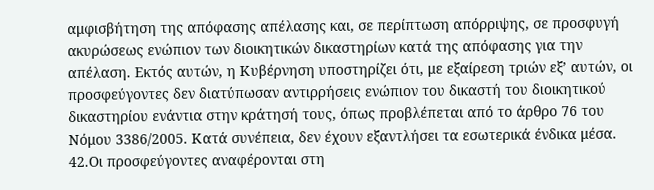αμφισβήτηση της απόφασης απέλασης και, σε περίπτωση απόρριψης, σε προσφυγή ακυρώσεως ενώπιον των διοικητικών δικαστηρίων κατά της απόφασης για την απέλαση. Εκτός αυτών, η Κυβέρνηση υποστηρίζει ότι, με εξαίρεση τριών εξ’ αυτών, οι προσφεύγοντες δεν διατύπωσαν αντιρρήσεις ενώπιον του δικαστή του διοικητικού δικαστηρίου ενάντια στην κράτησή τους, όπως προβλέπεται από το άρθρο 76 του Νόμου 3386/2005. Κατά συνέπεια, δεν έχουν εξαντλήσει τα εσωτερικά ένδικα μέσα.
42.Οι προσφεύγοντες αναφέρονται στη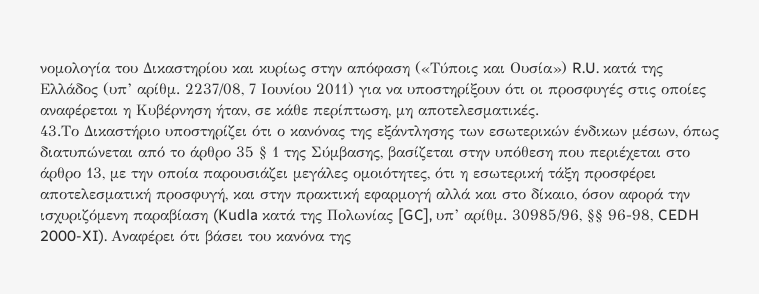νομολογία του Δικαστηρίου και κυρίως στην απόφαση («Τύποις και Ουσία») R.U. κατά της Ελλάδος (υπ’ αρίθμ. 2237/08, 7 Ιουνίου 2011) για να υποστηρίξουν ότι οι προσφυγές στις οποίες αναφέρεται η Κυβέρνηση ήταν, σε κάθε περίπτωση, μη αποτελεσματικές.
43.Το Δικαστήριο υποστηρίζει ότι ο κανόνας της εξάντλησης των εσωτερικών ένδικων μέσων, όπως διατυπώνεται από το άρθρο 35 § 1 της Σύμβασης, βασίζεται στην υπόθεση που περιέχεται στο άρθρο 13, με την οποία παρουσιάζει μεγάλες ομοιότητες, ότι η εσωτερική τάξη προσφέρει αποτελεσματική προσφυγή, και στην πρακτική εφαρμογή αλλά και στο δίκαιο, όσον αφορά την ισχυριζόμενη παραβίαση (Kudla κατά της Πολωνίας [GC], υπ’ αρίθμ. 30985/96, §§ 96-98, CEDH 2000-XI). Αναφέρει ότι βάσει του κανόνα της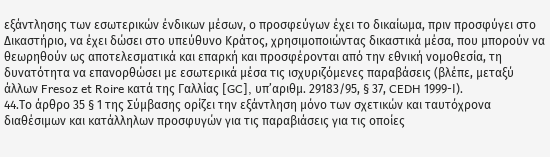εξάντλησης των εσωτερικών ένδικων μέσων, ο προσφεύγων έχει το δικαίωμα, πριν προσφύγει στο Δικαστήριο, να έχει δώσει στο υπεύθυνο Κράτος, χρησιμοποιώντας δικαστικά μέσα, που μπορούν να θεωρηθούν ως αποτελεσματικά και επαρκή και προσφέρονται από την εθνική νομοθεσία, τη δυνατότητα να επανορθώσει με εσωτερικά μέσα τις ισχυριζόμενες παραβάσεις (βλέπε, μεταξύ άλλων Fresoz et Roire κατά της Γαλλίας [GC], υπ’αριθμ. 29183/95, § 37, CEDH 1999-Ι).
44.Τo άρθρο 35 § 1 της Σύμβασης ορίζει την εξάντληση μόνο των σχετικών και ταυτόχρονα διαθέσιμων και κατάλληλων προσφυγών για τις παραβιάσεις για τις οποίες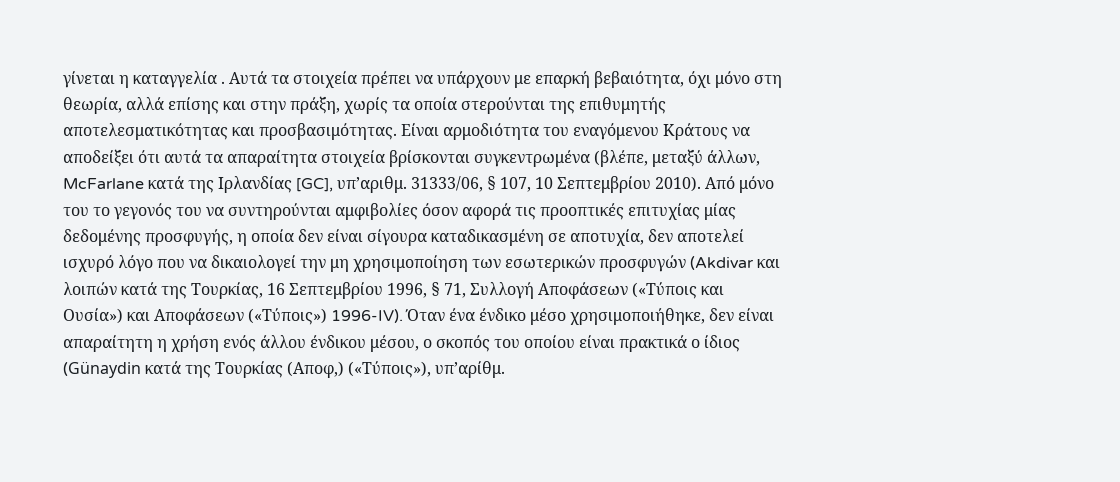γίνεται η καταγγελία . Αυτά τα στοιχεία πρέπει να υπάρχουν με επαρκή βεβαιότητα, όχι μόνο στη θεωρία, αλλά επίσης και στην πράξη, χωρίς τα οποία στερούνται της επιθυμητής αποτελεσματικότητας και προσβασιμότητας. Είναι αρμοδιότητα του εναγόμενου Κράτους να αποδείξει ότι αυτά τα απαραίτητα στοιχεία βρίσκονται συγκεντρωμένα (βλέπε, μεταξύ άλλων, McFarlane κατά της Ιρλανδίας [GC], υπ’αριθμ. 31333/06, § 107, 10 Σεπτεμβρίου 2010). Από μόνο του το γεγονός του να συντηρούνται αμφιβολίες όσον αφορά τις προοπτικές επιτυχίας μίας δεδομένης προσφυγής, η οποία δεν είναι σίγουρα καταδικασμένη σε αποτυχία, δεν αποτελεί ισχυρό λόγο που να δικαιολογεί την μη χρησιμοποίηση των εσωτερικών προσφυγών (Akdivar και λοιπών κατά της Τουρκίας, 16 Σεπτεμβρίου 1996, § 71, Συλλογή Αποφάσεων («Τύποις και Ουσία») και Αποφάσεων («Τύποις») 1996-IV). Όταν ένα ένδικο μέσο χρησιμοποιήθηκε, δεν είναι απαραίτητη η χρήση ενός άλλου ένδικου μέσου, ο σκοπός του οποίου είναι πρακτικά ο ίδιος (Günaydin κατά της Τουρκίας (Αποφ,) («Τύποις»), υπ’αρίθμ.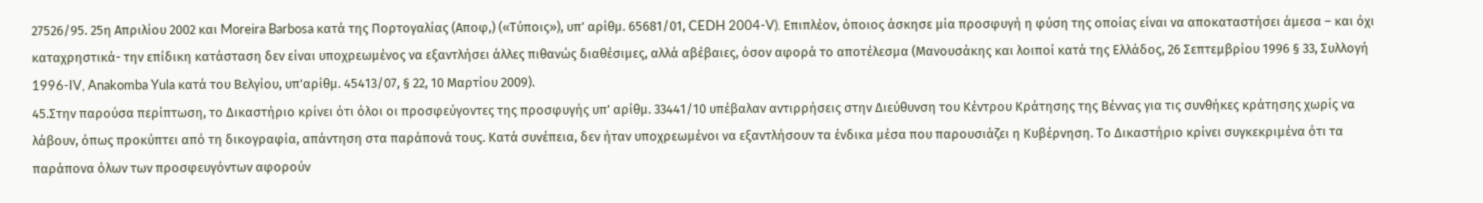27526/95. 25η Απριλίου 2002 και Moreira Barbosa κατά της Πορτογαλίας (Αποφ,) («Τύποις»), υπ’ αρίθμ. 65681/01, CEDH 2004-V). Επιπλέον, όποιος άσκησε μία προσφυγή η φύση της οποίας είναι να αποκαταστήσει άμεσα – και όχι καταχρηστικά- την επίδικη κατάσταση δεν είναι υποχρεωμένος να εξαντλήσει άλλες πιθανώς διαθέσιμες, αλλά αβέβαιες, όσον αφορά το αποτέλεσμα (Μανουσάκης και λοιποί κατά της Ελλάδος, 26 Σεπτεμβρίου 1996 § 33, Συλλογή 1996-IV, Anakomba Yula κατά του Βελγίου, υπ’αρίθμ. 45413/07, § 22, 10 Μαρτίου 2009).
45.Στην παρούσα περίπτωση, το Δικαστήριο κρίνει ότι όλοι οι προσφεύγοντες της προσφυγής υπ’ αρίθμ. 33441/10 υπέβαλαν αντιρρήσεις στην Διεύθυνση του Κέντρου Κράτησης της Βέννας για τις συνθήκες κράτησης χωρίς να λάβουν, όπως προκύπτει από τη δικογραφία, απάντηση στα παράπονά τους. Κατά συνέπεια, δεν ήταν υποχρεωμένοι να εξαντλήσουν τα ένδικα μέσα που παρουσιάζει η Κυβέρνηση. Το Δικαστήριο κρίνει συγκεκριμένα ότι τα παράπονα όλων των προσφευγόντων αφορούν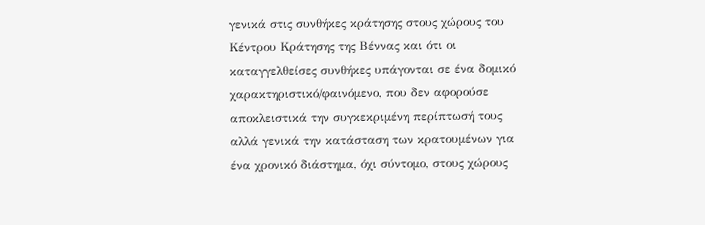γενικά στις συνθήκες κράτησης στους χώρους του Κέντρου Κράτησης της Βέννας και ότι οι καταγγελθείσες συνθήκες υπάγονται σε ένα δομικό χαρακτηριστικό/φαινόμενο, που δεν αφορούσε αποκλειστικά την συγκεκριμένη περίπτωσή τους αλλά γενικά την κατάσταση των κρατουμένων για ένα χρονικό διάστημα, όχι σύντομο, στους χώρους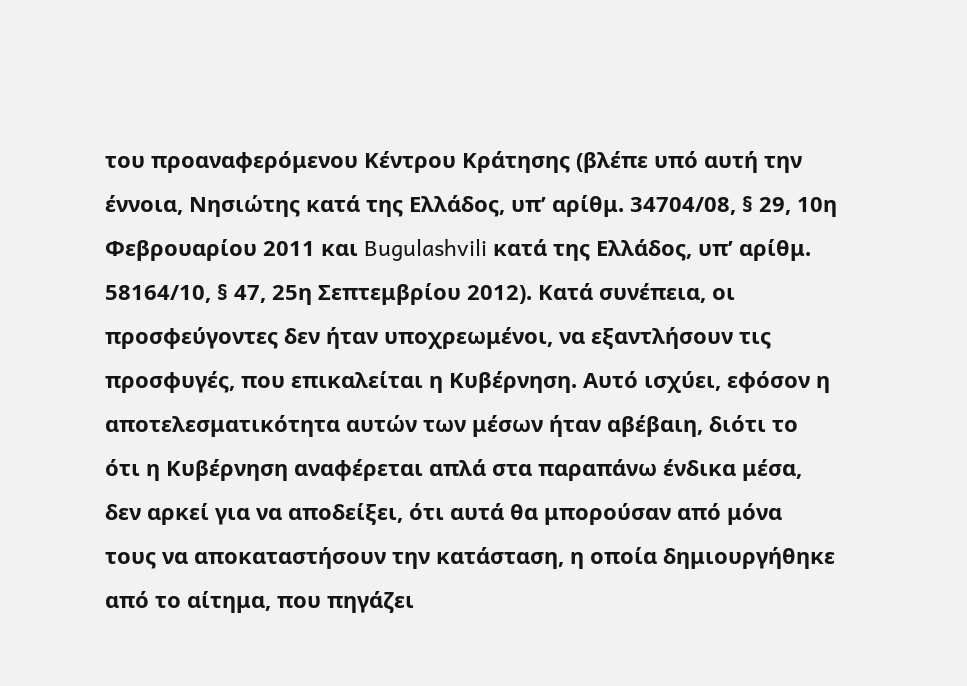του προαναφερόμενου Κέντρου Κράτησης (βλέπε υπό αυτή την έννοια, Νησιώτης κατά της Ελλάδος, υπ’ αρίθμ. 34704/08, § 29, 10η Φεβρουαρίου 2011 και Bugulashvili κατά της Ελλάδος, υπ’ αρίθμ. 58164/10, § 47, 25η Σεπτεμβρίου 2012). Κατά συνέπεια, οι προσφεύγοντες δεν ήταν υποχρεωμένοι, να εξαντλήσουν τις προσφυγές, που επικαλείται η Κυβέρνηση. Αυτό ισχύει, εφόσον η αποτελεσματικότητα αυτών των μέσων ήταν αβέβαιη, διότι το ότι η Κυβέρνηση αναφέρεται απλά στα παραπάνω ένδικα μέσα, δεν αρκεί για να αποδείξει, ότι αυτά θα μπορούσαν από μόνα τους να αποκαταστήσουν την κατάσταση, η οποία δημιουργήθηκε από το αίτημα, που πηγάζει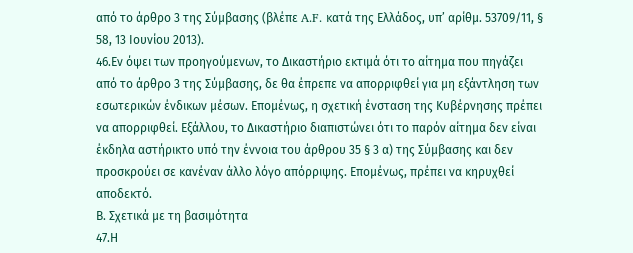από το άρθρο 3 της Σύμβασης (βλέπε A.F. κατά της Ελλάδος, υπ’ αρίθμ. 53709/11, § 58, 13 Ιουνίου 2013).
46.Εν όψει των προηγούμενων, το Δικαστήριο εκτιμά ότι το αίτημα που πηγάζει από το άρθρο 3 της Σύμβασης, δε θα έπρεπε να απορριφθεί για μη εξάντληση των εσωτερικών ένδικων μέσων. Επομένως, η σχετική ένσταση της Κυβέρνησης πρέπει να απορριφθεί. Εξάλλου, το Δικαστήριο διαπιστώνει ότι το παρόν αίτημα δεν είναι έκδηλα αστήρικτο υπό την έννοια του άρθρου 35 § 3 α) της Σύμβασης και δεν προσκρούει σε κανέναν άλλο λόγο απόρριψης. Επομένως, πρέπει να κηρυχθεί αποδεκτό.
Β. Σχετικά με τη βασιμότητα
47.Η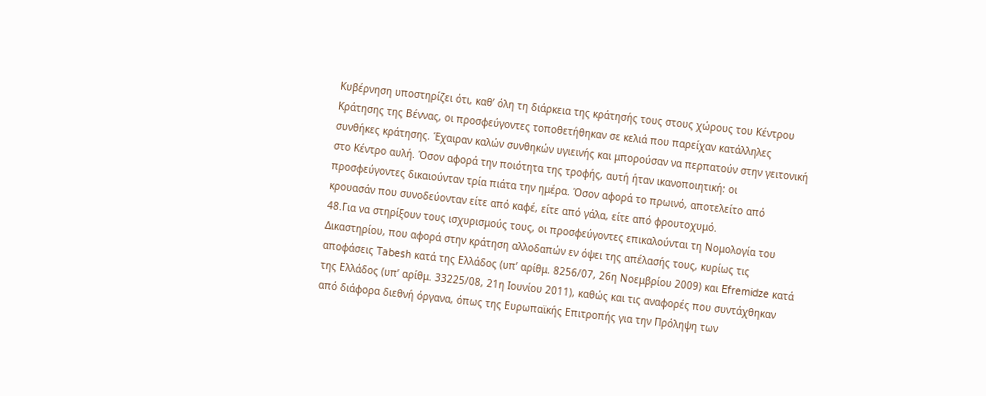Κυβέρνηση υποστηρίζει ότι, καθ’ όλη τη διάρκεια της κράτησής τους στους χώρους του Κέντρου Κράτησης της Βέννας, οι προσφεύγοντες τοποθετήθηκαν σε κελιά που παρείχαν κατάλληλες συνθήκες κράτησης. Έχαιραν καλών συνθηκών υγιεινής και μπορούσαν να περπατούν στην γειτονική στο Κέντρο αυλή. Όσον αφορά την ποιότητα της τροφής, αυτή ήταν ικανοποιητική: οι προσφεύγοντες δικαιούνταν τρία πιάτα την ημέρα. Όσον αφορά το πρωινό, αποτελείτο από κρουασάν που συνοδεύονταν είτε από καφέ, είτε από γάλα, είτε από φρουτοχυμό.
48.Για να στηρίξουν τους ισχυρισμούς τους, οι προσφεύγοντες επικαλούνται τη Νομολογία του Δικαστηρίου, που αφορά στην κράτηση αλλοδαπών εν όψει της απέλασής τους, κυρίως τις αποφάσεις Tabesh κατά της Ελλάδος (υπ’ αρίθμ. 8256/07, 26η Νοεμβρίου 2009) και Efremidze κατά της Ελλάδος (υπ’ αρίθμ. 33225/08, 21η Ιουνίου 2011), καθώς και τις αναφορές που συντάχθηκαν από διάφορα διεθνή όργανα, όπως της Ευρωπαϊκής Επιτροπής για την Πρόληψη των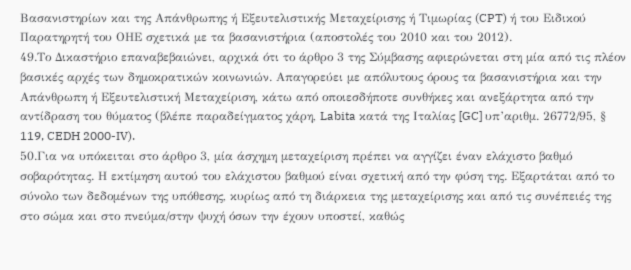Βασανιστηρίων και της Απάνθρωπης ή Εξευτελιστικής Μεταχείρισης ή Τιμωρίας (CPT) ή του Ειδικού Παρατηρητή του ΟΗΕ σχετικά με τα βασανιστήρια (αποστολές του 2010 και του 2012).
49.Το Δικαστήριο επαναβεβαιώνει, αρχικά ότι το άρθρο 3 της Σύμβασης αφιερώνεται στη μία από τις πλέον βασικές αρχές των δημοκρατικών κοινωνιών. Απαγορεύει με απόλυτους όρους τα βασανιστήρια και την Απάνθρωπη ή Εξευτελιστική Μεταχείριση, κάτω από οποιεσδήποτε συνθήκες και ανεξάρτητα από την αντίδραση του θύματος (βλέπε παραδείγματος χάρη, Labita κατά της Ιταλίας [GC] υπ’αριθμ. 26772/95, § 119, CEDH 2000-IV).
50.Για να υπόκειται στο άρθρο 3, μία άσχημη μεταχείριση πρέπει να αγγίζει έναν ελάχιστο βαθμό σοβαρότητας. Η εκτίμηση αυτού του ελάχιστου βαθμού είναι σχετική από την φύση της. Εξαρτάται από το σύνολο των δεδομένων της υπόθεσης, κυρίως από τη διάρκεια της μεταχείρισης και από τις συνέπειές της στο σώμα και στο πνεύμα/στην ψυχή όσων την έχουν υποστεί, καθώς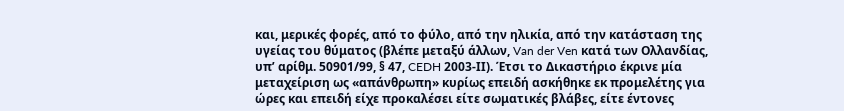και, μερικές φορές, από το φύλο, από την ηλικία, από την κατάσταση της υγείας του θύματος (βλέπε μεταξύ άλλων, Van der Ven κατά των Ολλανδίας, υπ’ αρίθμ. 50901/99, § 47, CEDH 2003-ΙΙ). Έτσι το Δικαστήριο έκρινε μία μεταχείριση ως «απάνθρωπη» κυρίως επειδή ασκήθηκε εκ προμελέτης για ώρες και επειδή είχε προκαλέσει είτε σωματικές βλάβες, είτε έντονες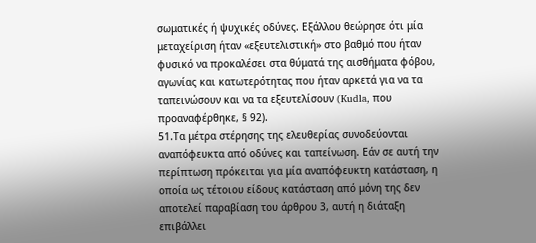σωματικές ή ψυχικές οδύνες. Εξάλλου θεώρησε ότι μία μεταχείριση ήταν «εξευτελιστική» στο βαθμό που ήταν φυσικό να προκαλέσει στα θύματά της αισθήματα φόβου, αγωνίας και κατωτερότητας που ήταν αρκετά για να τα ταπεινώσουν και να τα εξευτελίσουν (Kudla, που προαναφέρθηκε, § 92).
51.Τα μέτρα στέρησης της ελευθερίας συνοδεύονται αναπόφευκτα από οδύνες και ταπείνωση. Εάν σε αυτή την περίπτωση πρόκειται για μία αναπόφευκτη κατάσταση, η οποία ως τέτοιου είδους κατάσταση από μόνη της δεν αποτελεί παραβίαση του άρθρου 3, αυτή η διάταξη επιβάλλει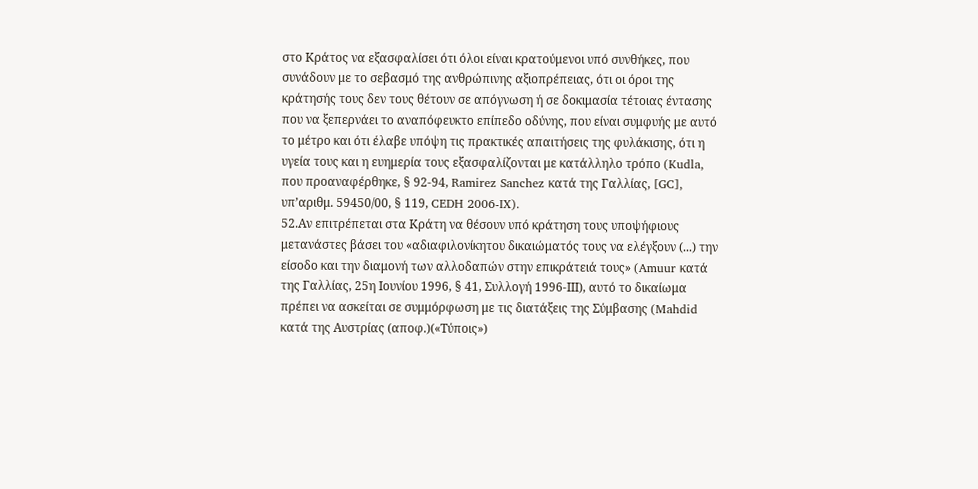στο Κράτος να εξασφαλίσει ότι όλοι είναι κρατούμενοι υπό συνθήκες, που συνάδουν με το σεβασμό της ανθρώπινης αξιοπρέπειας, ότι οι όροι της κράτησής τους δεν τους θέτουν σε απόγνωση ή σε δοκιμασία τέτοιας έντασης που να ξεπερνάει το αναπόφευκτο επίπεδο οδύνης, που είναι συμφυής με αυτό το μέτρο και ότι έλαβε υπόψη τις πρακτικές απαιτήσεις της φυλάκισης, ότι η υγεία τους και η ευημερία τους εξασφαλίζονται με κατάλληλο τρόπο (Kudla, που προαναφέρθηκε, § 92-94, Ramirez Sanchez κατά της Γαλλίας, [GC], υπ’αριθμ. 59450/00, § 119, CEDH 2006-IX).
52.Αν επιτρέπεται στα Κράτη να θέσουν υπό κράτηση τους υποψήφιους μετανάστες βάσει του «αδιαφιλονίκητου δικαιώματός τους να ελέγξουν (...) την είσοδο και την διαμονή των αλλοδαπών στην επικράτειά τους» (Amuur κατά της Γαλλίας, 25η Ιουνίου 1996, § 41, Συλλογή 1996-ΙΙΙ), αυτό το δικαίωμα πρέπει να ασκείται σε συμμόρφωση με τις διατάξεις της Σύμβασης (Mahdid κατά της Αυστρίας (αποφ.)(«Τύποις»)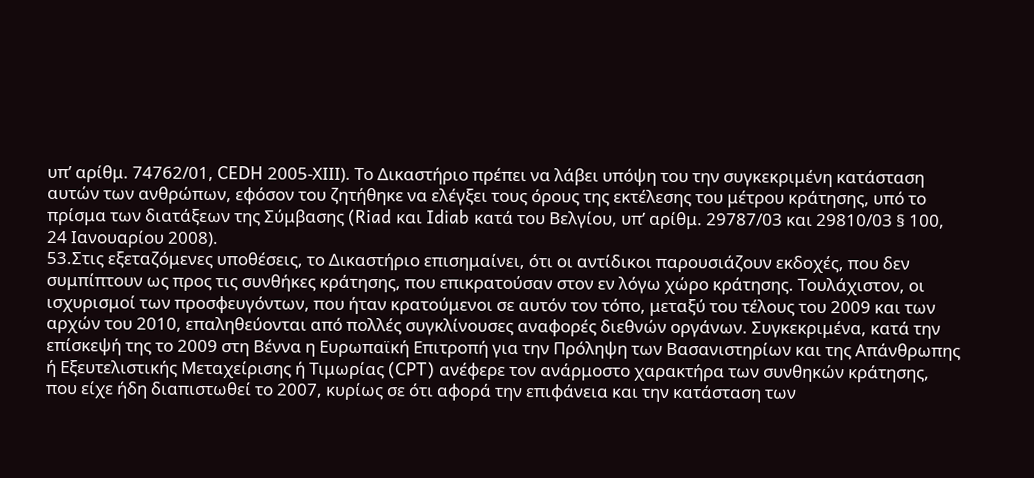υπ’ αρίθμ. 74762/01, CEDH 2005-ΧΙΙΙ). Το Δικαστήριο πρέπει να λάβει υπόψη του την συγκεκριμένη κατάσταση αυτών των ανθρώπων, εφόσον του ζητήθηκε να ελέγξει τους όρους της εκτέλεσης του μέτρου κράτησης, υπό το πρίσμα των διατάξεων της Σύμβασης (Riad και Idiab κατά του Βελγίου, υπ’ αρίθμ. 29787/03 και 29810/03 § 100, 24 Ιανουαρίου 2008).
53.Στις εξεταζόμενες υποθέσεις, το Δικαστήριο επισημαίνει, ότι οι αντίδικοι παρουσιάζουν εκδοχές, που δεν συμπίπτουν ως προς τις συνθήκες κράτησης, που επικρατούσαν στον εν λόγω χώρο κράτησης. Τουλάχιστον, οι ισχυρισμοί των προσφευγόντων, που ήταν κρατούμενοι σε αυτόν τον τόπο, μεταξύ του τέλους του 2009 και των αρχών του 2010, επαληθεύονται από πολλές συγκλίνουσες αναφορές διεθνών οργάνων. Συγκεκριμένα, κατά την επίσκεψή της το 2009 στη Βέννα η Ευρωπαϊκή Επιτροπή για την Πρόληψη των Βασανιστηρίων και της Απάνθρωπης ή Εξευτελιστικής Μεταχείρισης ή Τιμωρίας (CPT) ανέφερε τον ανάρμοστο χαρακτήρα των συνθηκών κράτησης, που είχε ήδη διαπιστωθεί το 2007, κυρίως σε ότι αφορά την επιφάνεια και την κατάσταση των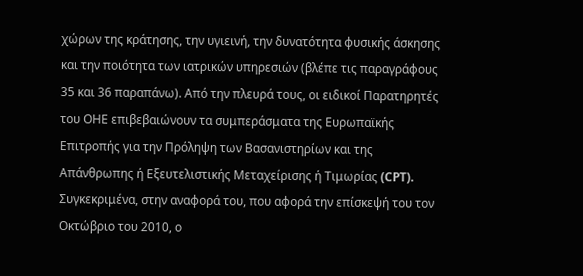χώρων της κράτησης, την υγιεινή, την δυνατότητα φυσικής άσκησης και την ποιότητα των ιατρικών υπηρεσιών (βλέπε τις παραγράφους 35 και 36 παραπάνω). Από την πλευρά τους, οι ειδικοί Παρατηρητές του ΟΗΕ επιβεβαιώνουν τα συμπεράσματα της Ευρωπαϊκής Επιτροπής για την Πρόληψη των Βασανιστηρίων και της Απάνθρωπης ή Εξευτελιστικής Μεταχείρισης ή Τιμωρίας (CPT). Συγκεκριμένα, στην αναφορά του, που αφορά την επίσκεψή του τον Οκτώβριο του 2010, ο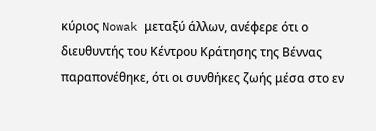κύριος Nowak μεταξύ άλλων, ανέφερε ότι ο διευθυντής του Κέντρου Κράτησης της Βέννας παραπονέθηκε, ότι οι συνθήκες ζωής μέσα στο εν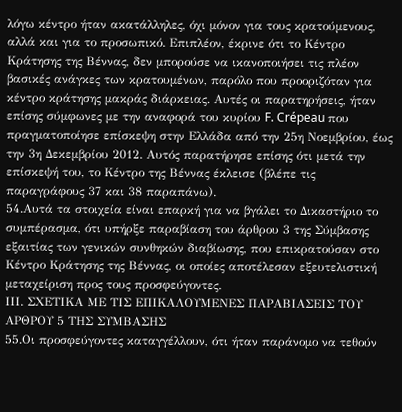λόγω κέντρο ήταν ακατάλληλες, όχι μόνον για τους κρατούμενους, αλλά και για το προσωπικό. Επιπλέον, έκρινε ότι το Κέντρο Κράτησης της Βέννας, δεν μπορούσε να ικανοποιήσει τις πλέον βασικές ανάγκες των κρατουμένων, παρόλο που προοριζόταν για κέντρο κράτησης μακράς διάρκειας. Αυτές οι παρατηρήσεις, ήταν επίσης σύμφωνες με την αναφορά του κυρίου F. Crépeau που πραγματοποίησε επίσκεψη στην Ελλάδα από την 25η Νοεμβρίου, έως την 3η Δεκεμβρίου 2012. Αυτός παρατήρησε επίσης ότι μετά την επίσκεψή του, το Κέντρο της Βέννας έκλεισε (βλέπε τις παραγράφους 37 και 38 παραπάνω).
54.Αυτά τα στοιχεία είναι επαρκή για να βγάλει το Δικαστήριο το συμπέρασμα, ότι υπήρξε παραβίαση του άρθρου 3 της Σύμβασης εξαιτίας των γενικών συνθηκών διαβίωσης, που επικρατούσαν στο Κέντρο Κράτησης της Βέννας, οι οποίες αποτέλεσαν εξευτελιστική μεταχείριση προς τους προσφεύγοντες.
ΙΙΙ. ΣΧΕΤΙΚΑ ΜΕ ΤΙΣ ΕΠΙΚΑΛΟΥΜΕΝΕΣ ΠΑΡΑΒΙΑΣΕΙΣ ΤΟΥ ΑΡΘΡΟΥ 5 ΤΗΣ ΣΥΜΒΑΣΗΣ
55.Οι προσφεύγοντες καταγγέλλουν, ότι ήταν παράνομο να τεθούν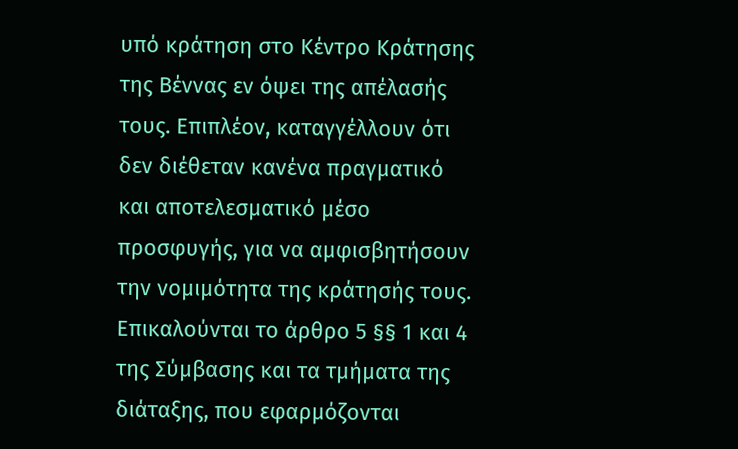υπό κράτηση στο Κέντρο Κράτησης της Βέννας εν όψει της απέλασής τους. Επιπλέον, καταγγέλλουν ότι δεν διέθεταν κανένα πραγματικό και αποτελεσματικό μέσο προσφυγής, για να αμφισβητήσουν την νομιμότητα της κράτησής τους. Επικαλούνται το άρθρο 5 §§ 1 και 4 της Σύμβασης και τα τμήματα της διάταξης, που εφαρμόζονται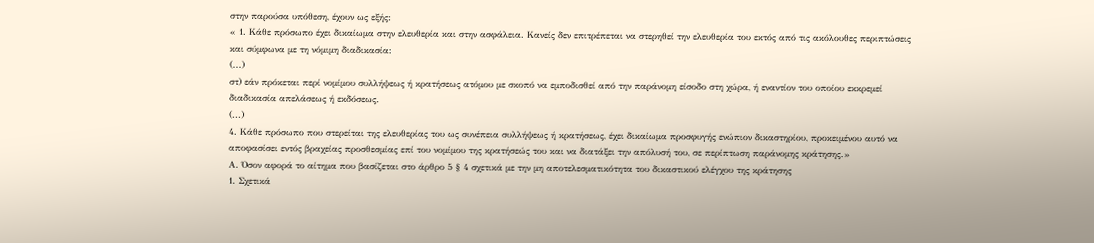στην παρούσα υπόθεση, έχουν ως εξής:
« 1. Κάθε πρόσωπο έχει δικαίωμα στην ελευθερία και στην ασφάλεια. Κανείς δεν επιτρέπεται να στερηθεί την ελευθερία του εκτός από τις ακόλουθες περιπτώσεις και σύμφωνα με τη νόμιμη διαδικασία:
(...)
στ) εάν πρόκεται περί νομίμου συλλήψεως ή κρατήσεως ατόμου με σκοπό να εμποδισθεί από την παράνομη είσοδο στη χώρα, ή εναντίον του οποίου εκκρεμεί διαδικασία απελάσεως ή εκδόσεως.
(...)
4. Κάθε πρόσωπο που στερείται της ελευθερίας του ως συνέπεια συλλήψεως ή κρατήσεως, έχει δικαίωμα προσφυγής ενώπιον δικαστηρίου, προκειμένου αυτό να αποφασίσει εντός βραχείας προσθεσμίας επί του νομίμου της κρατήσεώς του και να διατάξει την απόλυσή του, σε περίπτωση παράνομης κράτησης.»
Α. Όσον αφορά το αίτημα που βασίζεται στο άρθρο 5 § 4 σχετικά με την μη αποτελεσματικότητα του δικαστικού ελέγχου της κράτησης
1. Σχετικά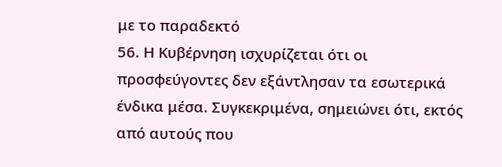με το παραδεκτό
56. Η Κυβέρνηση ισχυρίζεται ότι οι προσφεύγοντες δεν εξάντλησαν τα εσωτερικά ένδικα μέσα. Συγκεκριμένα, σημειώνει ότι, εκτός από αυτούς που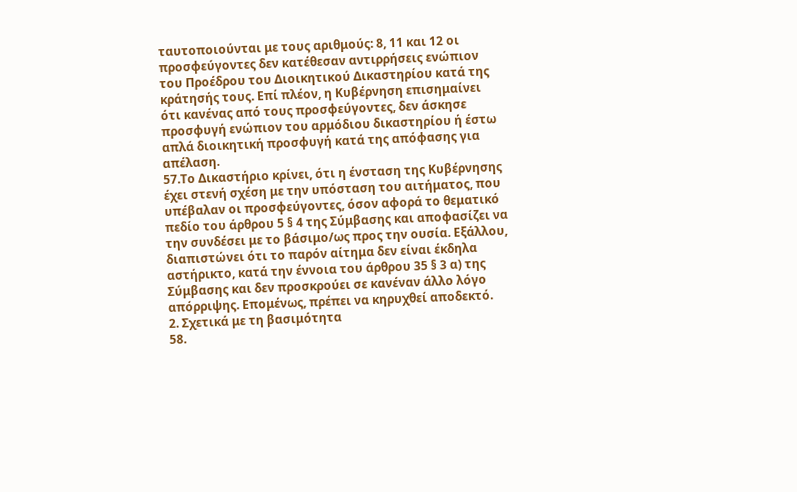ταυτοποιούνται με τους αριθμούς: 8, 11 και 12 οι προσφεύγοντες δεν κατέθεσαν αντιρρήσεις ενώπιον του Προέδρου του Διοικητικού Δικαστηρίου κατά της κράτησής τους. Επί πλέον, η Κυβέρνηση επισημαίνει ότι κανένας από τους προσφεύγοντες, δεν άσκησε προσφυγή ενώπιον του αρμόδιου δικαστηρίου ή έστω απλά διοικητική προσφυγή κατά της απόφασης για απέλαση.
57.Το Δικαστήριο κρίνει, ότι η ένσταση της Κυβέρνησης έχει στενή σχέση με την υπόσταση του αιτήματος, που υπέβαλαν οι προσφεύγοντες, όσον αφορά το θεματικό πεδίο του άρθρου 5 § 4 της Σύμβασης και αποφασίζει να την συνδέσει με το βάσιμο/ως προς την ουσία. Εξάλλου, διαπιστώνει ότι το παρόν αίτημα δεν είναι έκδηλα αστήρικτο, κατά την έννοια του άρθρου 35 § 3 α) της Σύμβασης και δεν προσκρούει σε κανέναν άλλο λόγο απόρριψης. Επομένως, πρέπει να κηρυχθεί αποδεκτό.
2. Σχετικά με τη βασιμότητα
58.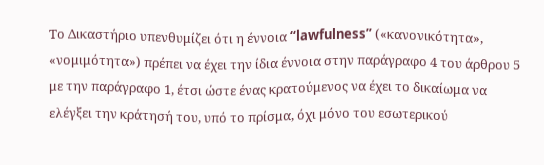Το Δικαστήριο υπενθυμίζει ότι η έννοια “lawfulness” («κανονικότητα», «νομιμότητα») πρέπει να έχει την ίδια έννοια στην παράγραφο 4 του άρθρου 5 με την παράγραφο 1, έτσι ώστε ένας κρατούμενος να έχει το δικαίωμα να ελέγξει την κράτησή του, υπό το πρίσμα, όχι μόνο του εσωτερικού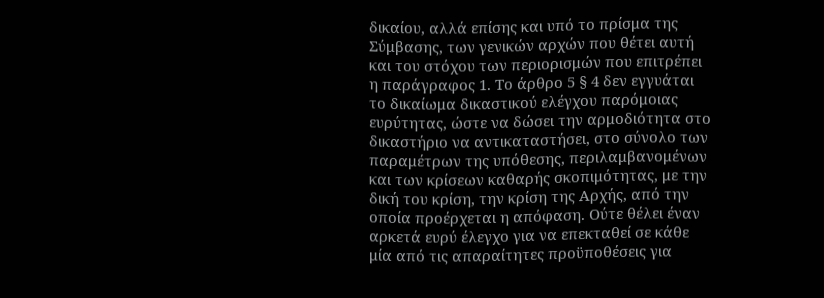δικαίου, αλλά επίσης και υπό το πρίσμα της Σύμβασης, των γενικών αρχών που θέτει αυτή και του στόχου των περιορισμών που επιτρέπει η παράγραφος 1. Το άρθρο 5 § 4 δεν εγγυάται το δικαίωμα δικαστικού ελέγχου παρόμοιας ευρύτητας, ώστε να δώσει την αρμοδιότητα στο δικαστήριο να αντικαταστήσει, στο σύνολο των παραμέτρων της υπόθεσης, περιλαμβανομένων και των κρίσεων καθαρής σκοπιμότητας, με την δική του κρίση, την κρίση της Αρχής, από την οποία προέρχεται η απόφαση. Ούτε θέλει έναν αρκετά ευρύ έλεγχο για να επεκταθεί σε κάθε μία από τις απαραίτητες προϋποθέσεις για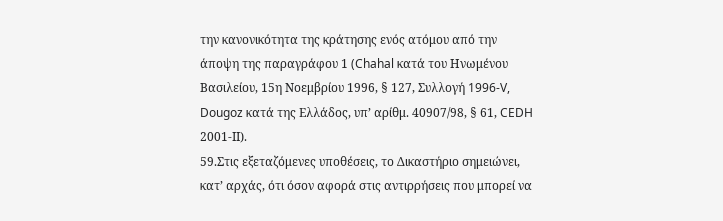την κανονικότητα της κράτησης ενός ατόμου από την άποψη της παραγράφου 1 (Chahal κατά του Ηνωμένου Βασιλείου, 15η Νοεμβρίου 1996, § 127, Συλλογή 1996-V, Dougoz κατά της Ελλάδος, υπ’ αρίθμ. 40907/98, § 61, CEDH 2001-ΙΙ).
59.Στις εξεταζόμενες υποθέσεις, το Δικαστήριο σημειώνει, κατ’ αρχάς, ότι όσον αφορά στις αντιρρήσεις που μπορεί να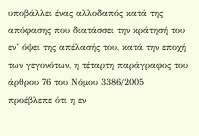υποβάλλει ένας αλλοδαπός κατά της απόφασης που διατάσσει την κράτησή του εν’ όψει της απέλασής του, κατά την εποχή των γεγονότων, η τέταρτη παράγραφος του άρθρου 76 του Νόμου 3386/2005 προέβλεπε ότι η εν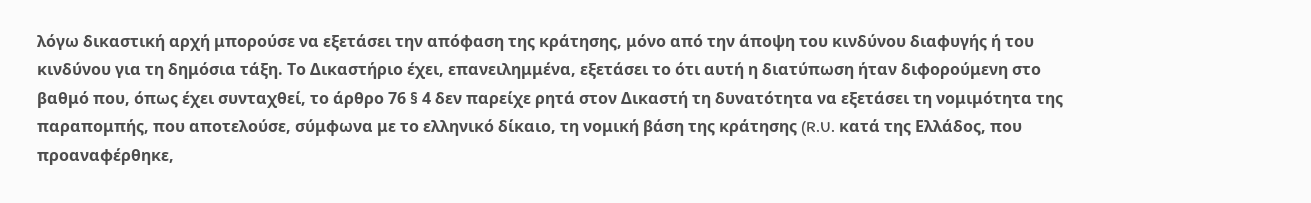λόγω δικαστική αρχή μπορούσε να εξετάσει την απόφαση της κράτησης, μόνο από την άποψη του κινδύνου διαφυγής ή του κινδύνου για τη δημόσια τάξη. Το Δικαστήριο έχει, επανειλημμένα, εξετάσει το ότι αυτή η διατύπωση ήταν διφορούμενη στο βαθμό που, όπως έχει συνταχθεί, το άρθρο 76 § 4 δεν παρείχε ρητά στον Δικαστή τη δυνατότητα να εξετάσει τη νομιμότητα της παραπομπής, που αποτελούσε, σύμφωνα με το ελληνικό δίκαιο, τη νομική βάση της κράτησης (R.U. κατά της Ελλάδος, που προαναφέρθηκε,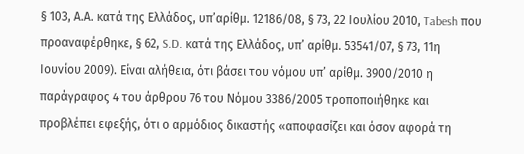§ 103, Α.Α. κατά της Ελλάδος, υπ’αρίθμ. 12186/08, § 73, 22 Ιουλίου 2010, Tabesh που προαναφέρθηκε, § 62, S.D. κατά της Ελλάδος, υπ’ αρίθμ. 53541/07, § 73, 11η Ιουνίου 2009). Είναι αλήθεια, ότι βάσει του νόμου υπ’ αρίθμ. 3900/2010 η παράγραφος 4 του άρθρου 76 του Νόμου 3386/2005 τροποποιήθηκε και προβλέπει εφεξής, ότι ο αρμόδιος δικαστής «αποφασίζει και όσον αφορά τη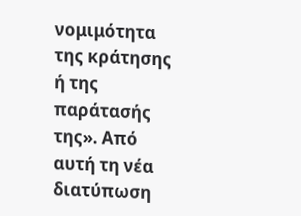νομιμότητα της κράτησης ή της παράτασής της». Από αυτή τη νέα διατύπωση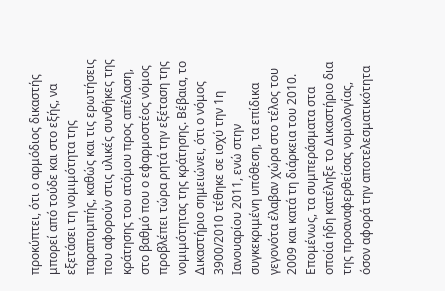προκύπτει, ότι ο αρμόδιος δικαστής μπορεί από τούδε και στο εξής, να εξετάσει τη νομιμότητα της παραπομπής, καθώς και τις ερωτήσεις που αφορούν στις υλικές συνθήκες της κράτησης του ατόμου προς απέλαση, στο βαθμό που ο εφαρμοστέος νόμος προβλέπει τώρα ρητά την εξέταση της νομιμότητας της κράτησης. Βέβαια, το Δικαστήριο σημειώνει, ότι ο νόμος 3900/2010 τέθηκε σε ισχύ την 1η Ιανουαρίου 2011, ενώ στην συγκεκριμένη υπόθεση, τα επίδικα γεγονότα έλαβαν χώρα στο τέλος του 2009 και κατά τη διάρκεια του 2010. Επομένως, τα συμπεράσματα στα οποία ήδη κατέληξε το Δικαστήριο δια της προαναφερθείσας νομολογίας, όσον αφορά την αποτελεσματικότητα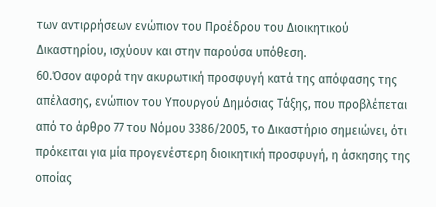των αντιρρήσεων ενώπιον του Προέδρου του Διοικητικού Δικαστηρίου, ισχύουν και στην παρούσα υπόθεση.
60.Όσον αφορά την ακυρωτική προσφυγή κατά της απόφασης της απέλασης, ενώπιον του Υπουργού Δημόσιας Τάξης, που προβλέπεται από το άρθρο 77 του Νόμου 3386/2005, το Δικαστήριο σημειώνει, ότι πρόκειται για μία προγενέστερη διοικητική προσφυγή, η άσκησης της οποίας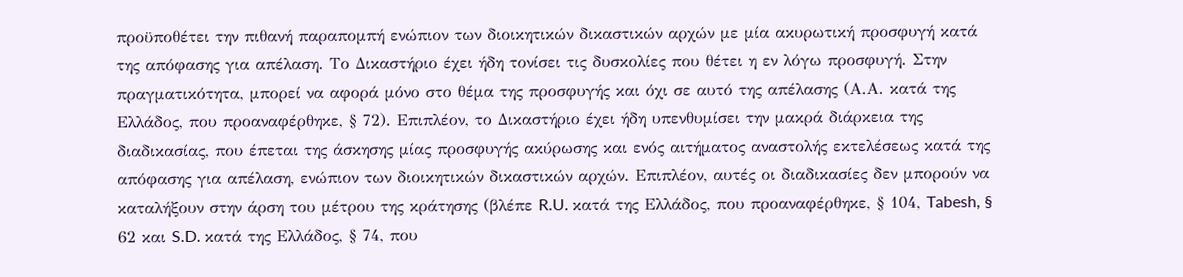προϋποθέτει την πιθανή παραπομπή ενώπιον των διοικητικών δικαστικών αρχών με μία ακυρωτική προσφυγή κατά της απόφασης για απέλαση. Το Δικαστήριο έχει ήδη τονίσει τις δυσκολίες που θέτει η εν λόγω προσφυγή. Στην πραγματικότητα, μπορεί να αφορά μόνο στο θέμα της προσφυγής και όχι σε αυτό της απέλασης (Α.Α. κατά της Ελλάδος, που προαναφέρθηκε, § 72). Επιπλέον, το Δικαστήριο έχει ήδη υπενθυμίσει την μακρά διάρκεια της διαδικασίας, που έπεται της άσκησης μίας προσφυγής ακύρωσης και ενός αιτήματος αναστολής εκτελέσεως κατά της απόφασης για απέλαση, ενώπιον των διοικητικών δικαστικών αρχών. Επιπλέον, αυτές οι διαδικασίες δεν μπορούν να καταλήξουν στην άρση του μέτρου της κράτησης (βλέπε R.U. κατά της Ελλάδος, που προαναφέρθηκε, § 104, Tabesh, § 62 και S.D. κατά της Ελλάδος, § 74, που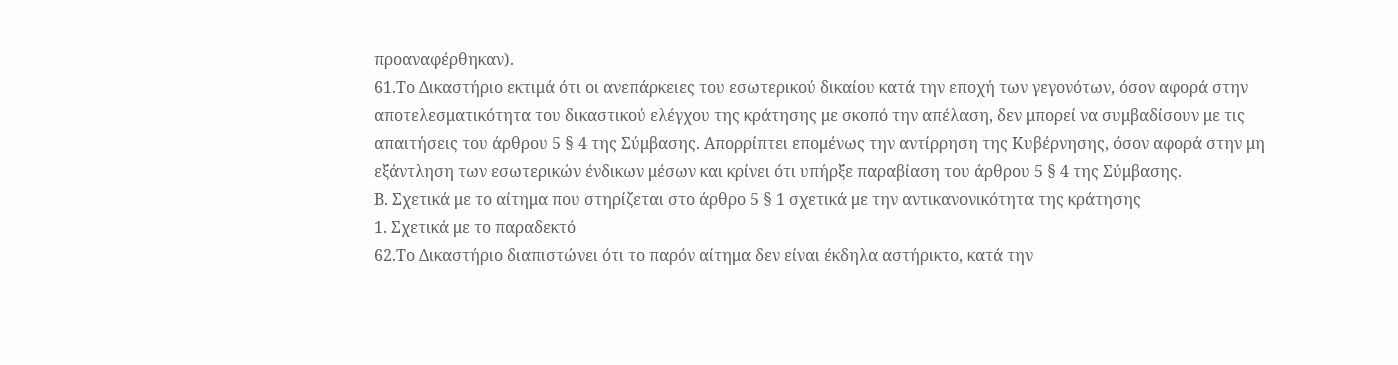προαναφέρθηκαν).
61.Το Δικαστήριο εκτιμά ότι οι ανεπάρκειες του εσωτερικού δικαίου κατά την εποχή των γεγονότων, όσον αφορά στην αποτελεσματικότητα του δικαστικού ελέγχου της κράτησης με σκοπό την απέλαση, δεν μπορεί να συμβαδίσουν με τις απαιτήσεις του άρθρου 5 § 4 της Σύμβασης. Απορρίπτει επομένως την αντίρρηση της Κυβέρνησης, όσον αφορά στην μη εξάντληση των εσωτερικών ένδικων μέσων και κρίνει ότι υπήρξε παραβίαση του άρθρου 5 § 4 της Σύμβασης.
Β. Σχετικά με το αίτημα που στηρίζεται στο άρθρο 5 § 1 σχετικά με την αντικανονικότητα της κράτησης
1. Σχετικά με το παραδεκτό
62.Το Δικαστήριο διαπιστώνει ότι το παρόν αίτημα δεν είναι έκδηλα αστήρικτο, κατά την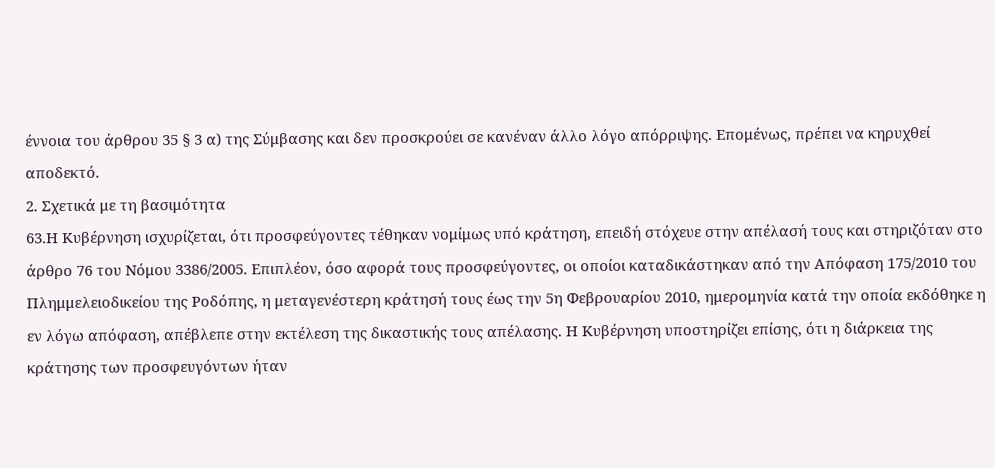έννοια του άρθρου 35 § 3 α) της Σύμβασης και δεν προσκρούει σε κανέναν άλλο λόγο απόρριψης. Επομένως, πρέπει να κηρυχθεί αποδεκτό.
2. Σχετικά με τη βασιμότητα
63.Η Κυβέρνηση ισχυρίζεται, ότι προσφεύγοντες τέθηκαν νομίμως υπό κράτηση, επειδή στόχευε στην απέλασή τους και στηριζόταν στο άρθρο 76 του Νόμου 3386/2005. Επιπλέον, όσο αφορά τους προσφεύγοντες, οι οποίοι καταδικάστηκαν από την Απόφαση 175/2010 του Πλημμελειοδικείου της Ροδόπης, η μεταγενέστερη κράτησή τους έως την 5η Φεβρουαρίου 2010, ημερομηνία κατά την οποία εκδόθηκε η εν λόγω απόφαση, απέβλεπε στην εκτέλεση της δικαστικής τους απέλασης. Η Κυβέρνηση υποστηρίζει επίσης, ότι η διάρκεια της κράτησης των προσφευγόντων ήταν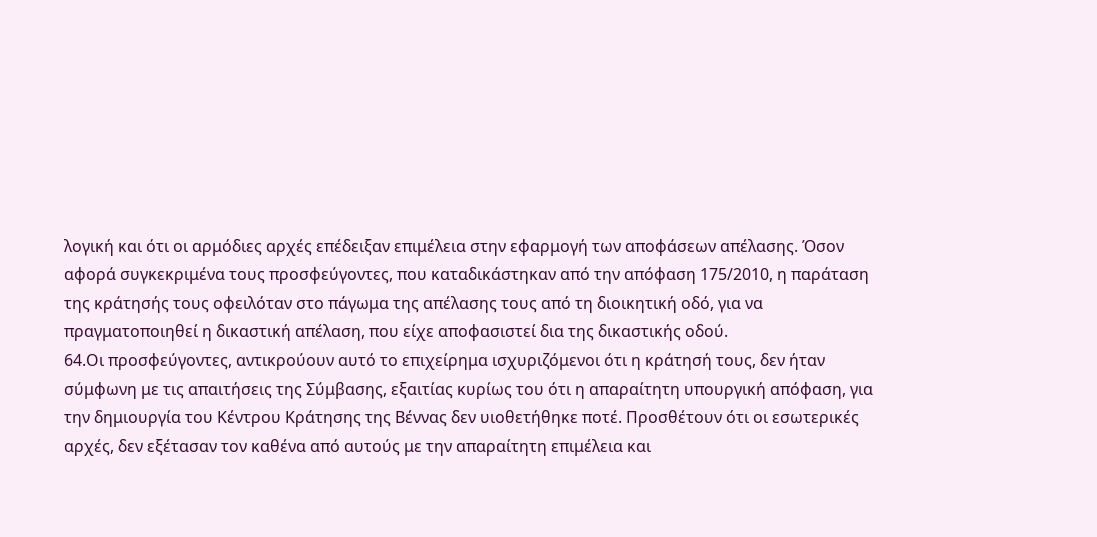λογική και ότι οι αρμόδιες αρχές επέδειξαν επιμέλεια στην εφαρμογή των αποφάσεων απέλασης. Όσον αφορά συγκεκριμένα τους προσφεύγοντες, που καταδικάστηκαν από την απόφαση 175/2010, η παράταση της κράτησής τους οφειλόταν στο πάγωμα της απέλασης τους από τη διοικητική οδό, για να πραγματοποιηθεί η δικαστική απέλαση, που είχε αποφασιστεί δια της δικαστικής οδού.
64.Οι προσφεύγοντες, αντικρούουν αυτό το επιχείρημα ισχυριζόμενοι ότι η κράτησή τους, δεν ήταν σύμφωνη με τις απαιτήσεις της Σύμβασης, εξαιτίας κυρίως του ότι η απαραίτητη υπουργική απόφαση, για την δημιουργία του Κέντρου Κράτησης της Βέννας δεν υιοθετήθηκε ποτέ. Προσθέτουν ότι οι εσωτερικές αρχές, δεν εξέτασαν τον καθένα από αυτούς με την απαραίτητη επιμέλεια και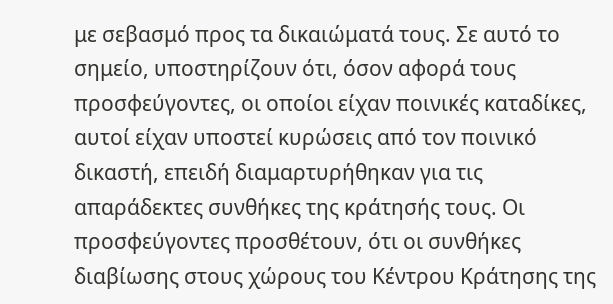με σεβασμό προς τα δικαιώματά τους. Σε αυτό το σημείο, υποστηρίζουν ότι, όσον αφορά τους προσφεύγοντες, οι οποίοι είχαν ποινικές καταδίκες, αυτοί είχαν υποστεί κυρώσεις από τον ποινικό δικαστή, επειδή διαμαρτυρήθηκαν για τις απαράδεκτες συνθήκες της κράτησής τους. Οι προσφεύγοντες προσθέτουν, ότι οι συνθήκες διαβίωσης στους χώρους του Κέντρου Κράτησης της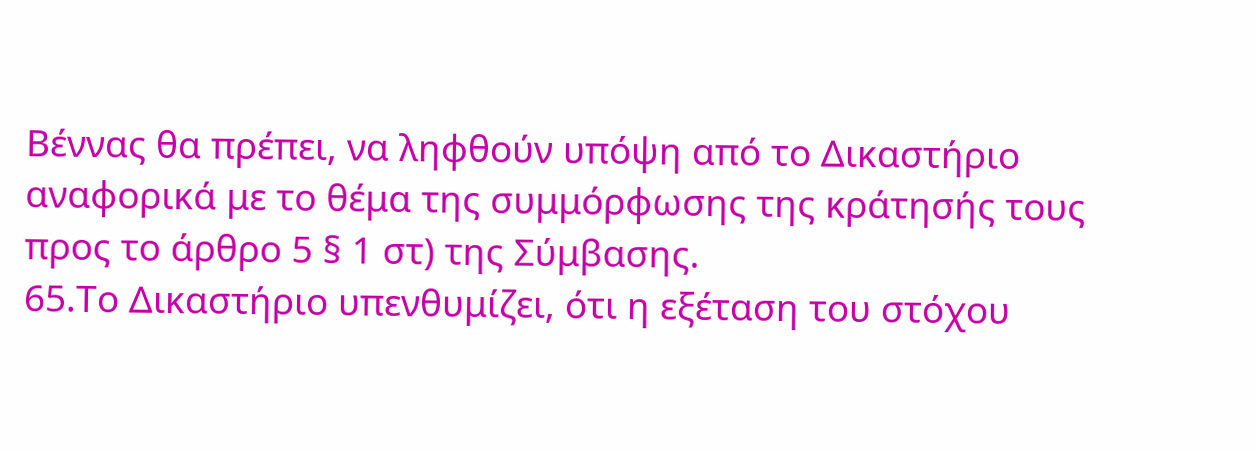Βέννας θα πρέπει, να ληφθούν υπόψη από το Δικαστήριο αναφορικά με το θέμα της συμμόρφωσης της κράτησής τους προς το άρθρο 5 § 1 στ) της Σύμβασης.
65.Το Δικαστήριο υπενθυμίζει, ότι η εξέταση του στόχου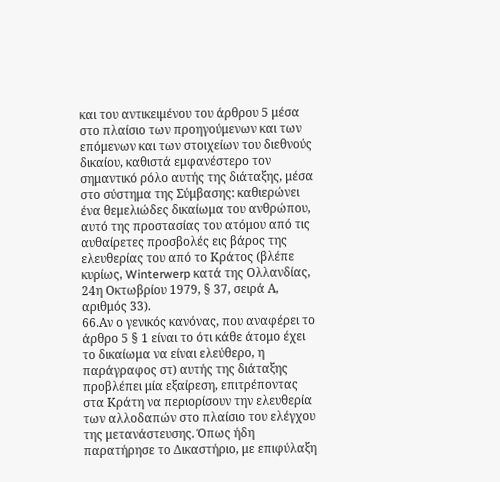και του αντικειμένου του άρθρου 5 μέσα στο πλαίσιο των προηγούμενων και των επόμενων και των στοιχείων του διεθνούς δικαίου, καθιστά εμφανέστερο τον σημαντικό ρόλο αυτής της διάταξης, μέσα στο σύστημα της Σύμβασης: καθιερώνει ένα θεμελιώδες δικαίωμα του ανθρώπου, αυτό της προστασίας του ατόμου από τις αυθαίρετες προσβολές εις βάρος της ελευθερίας του από το Κράτος (βλέπε κυρίως, Winterwerp κατά της Ολλανδίας, 24η Οκτωβρίου 1979, § 37, σειρά Α, αριθμός 33).
66.Αν ο γενικός κανόνας, που αναφέρει το άρθρο 5 § 1 είναι το ότι κάθε άτομο έχει το δικαίωμα να είναι ελεύθερο, η παράγραφος στ) αυτής της διάταξης προβλέπει μία εξαίρεση, επιτρέποντας στα Κράτη να περιορίσουν την ελευθερία των αλλοδαπών στο πλαίσιο του ελέγχου της μετανάστευσης. Όπως ήδη παρατήρησε το Δικαστήριο, με επιφύλαξη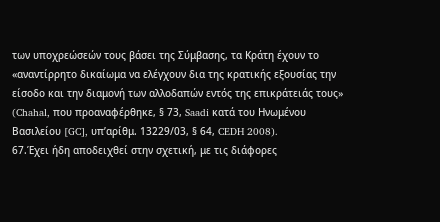των υποχρεώσεών τους βάσει της Σύμβασης, τα Κράτη έχουν το «αναντίρρητο δικαίωμα να ελέγχουν δια της κρατικής εξουσίας την είσοδο και την διαμονή των αλλοδαπών εντός της επικράτειάς τους» (Chahal, που προαναφέρθηκε, § 73, Saadi κατά του Ηνωμένου Βασιλείου [GC], υπ’αρίθμ. 13229/03, § 64, CEDH 2008).
67.Έχει ήδη αποδειχθεί στην σχετική, με τις διάφορες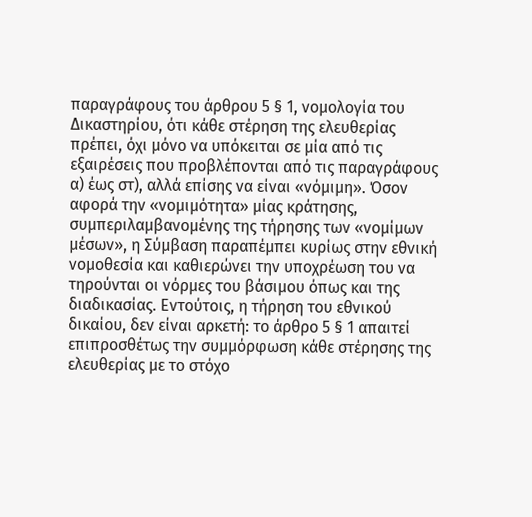παραγράφους του άρθρου 5 § 1, νομολογία του Δικαστηρίου, ότι κάθε στέρηση της ελευθερίας πρέπει, όχι μόνο να υπόκειται σε μία από τις εξαιρέσεις που προβλέπονται από τις παραγράφους α) έως στ), αλλά επίσης να είναι «νόμιμη». Όσον αφορά την «νομιμότητα» μίας κράτησης, συμπεριλαμβανομένης της τήρησης των «νομίμων μέσων», η Σύμβαση παραπέμπει κυρίως στην εθνική νομοθεσία και καθιερώνει την υποχρέωση του να τηρούνται οι νόρμες του βάσιμου όπως και της διαδικασίας. Εντούτοις, η τήρηση του εθνικού δικαίου, δεν είναι αρκετή: το άρθρο 5 § 1 απαιτεί επιπροσθέτως την συμμόρφωση κάθε στέρησης της ελευθερίας με το στόχο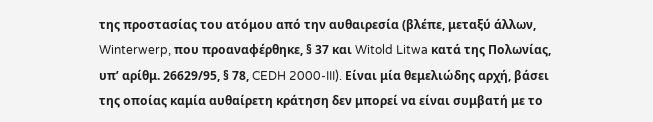της προστασίας του ατόμου από την αυθαιρεσία (βλέπε, μεταξύ άλλων, Winterwerp, που προαναφέρθηκε, § 37 και Witold Litwa κατά της Πολωνίας, υπ’ αρίθμ. 26629/95, § 78, CEDH 2000-III). Είναι μία θεμελιώδης αρχή, βάσει της οποίας καμία αυθαίρετη κράτηση δεν μπορεί να είναι συμβατή με το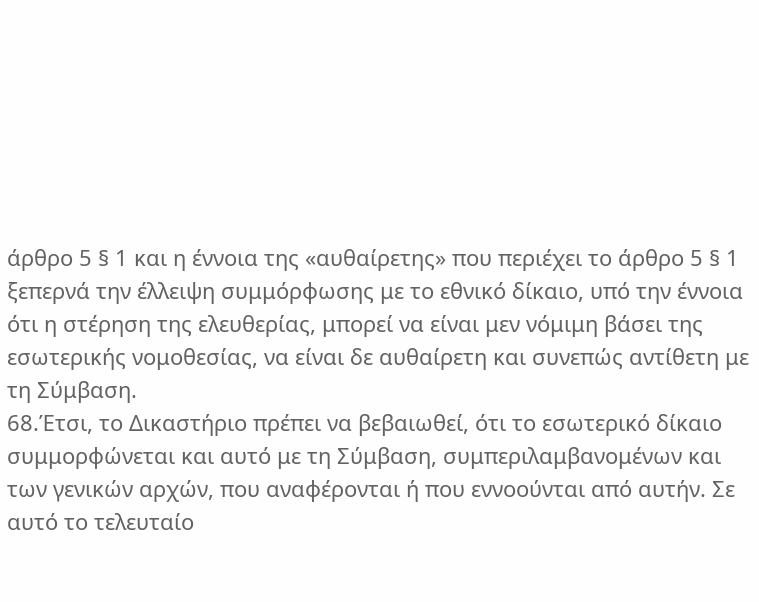άρθρο 5 § 1 και η έννοια της «αυθαίρετης» που περιέχει το άρθρο 5 § 1 ξεπερνά την έλλειψη συμμόρφωσης με το εθνικό δίκαιο, υπό την έννοια ότι η στέρηση της ελευθερίας, μπορεί να είναι μεν νόμιμη βάσει της εσωτερικής νομοθεσίας, να είναι δε αυθαίρετη και συνεπώς αντίθετη με τη Σύμβαση.
68.Έτσι, το Δικαστήριο πρέπει να βεβαιωθεί, ότι το εσωτερικό δίκαιο συμμορφώνεται και αυτό με τη Σύμβαση, συμπεριλαμβανομένων και των γενικών αρχών, που αναφέρονται ή που εννοούνται από αυτήν. Σε αυτό το τελευταίο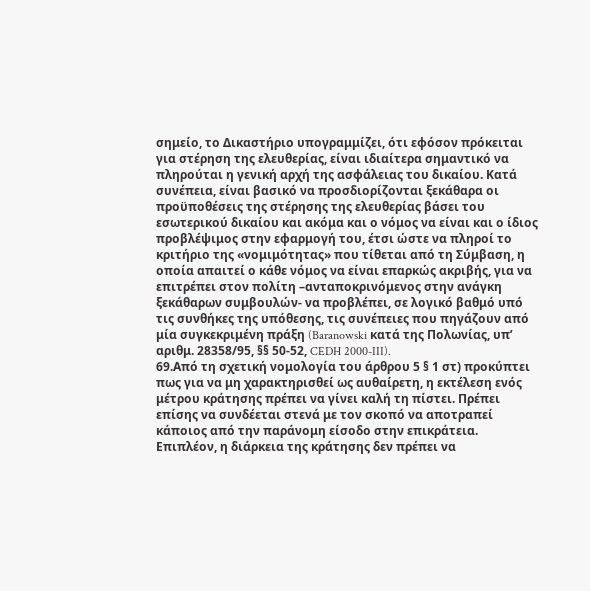σημείο, το Δικαστήριο υπογραμμίζει, ότι εφόσον πρόκειται για στέρηση της ελευθερίας, είναι ιδιαίτερα σημαντικό να πληρούται η γενική αρχή της ασφάλειας του δικαίου. Κατά συνέπεια, είναι βασικό να προσδιορίζονται ξεκάθαρα οι προϋποθέσεις της στέρησης της ελευθερίας βάσει του εσωτερικού δικαίου και ακόμα και ο νόμος να είναι και ο ίδιος προβλέψιμος στην εφαρμογή του, έτσι ώστε να πληροί το κριτήριο της «νομιμότητας» που τίθεται από τη Σύμβαση, η οποία απαιτεί ο κάθε νόμος να είναι επαρκώς ακριβής, για να επιτρέπει στον πολίτη –ανταποκρινόμενος στην ανάγκη ξεκάθαρων συμβουλών- να προβλέπει, σε λογικό βαθμό υπό τις συνθήκες της υπόθεσης, τις συνέπειες που πηγάζουν από μία συγκεκριμένη πράξη (Baranowski κατά της Πολωνίας, υπ’ αριθμ. 28358/95, §§ 50-52, CEDH 2000-III).
69.Από τη σχετική νομολογία του άρθρου 5 § 1 στ) προκύπτει πως για να μη χαρακτηρισθεί ως αυθαίρετη, η εκτέλεση ενός μέτρου κράτησης πρέπει να γίνει καλή τη πίστει. Πρέπει επίσης να συνδέεται στενά με τον σκοπό να αποτραπεί κάποιος από την παράνομη είσοδο στην επικράτεια. Επιπλέον, η διάρκεια της κράτησης δεν πρέπει να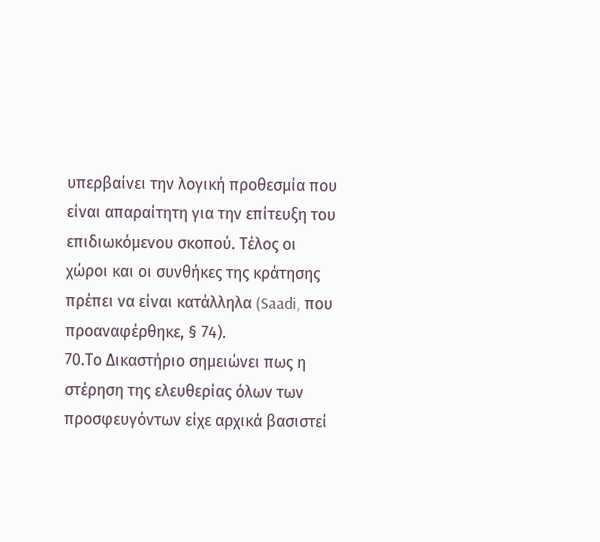υπερβαίνει την λογική προθεσμία που είναι απαραίτητη για την επίτευξη του επιδιωκόμενου σκοπού. Τέλος οι χώροι και οι συνθήκες της κράτησης πρέπει να είναι κατάλληλα (Saadi, που προαναφέρθηκε, § 74).
70.Το Δικαστήριο σημειώνει πως η στέρηση της ελευθερίας όλων των προσφευγόντων είχε αρχικά βασιστεί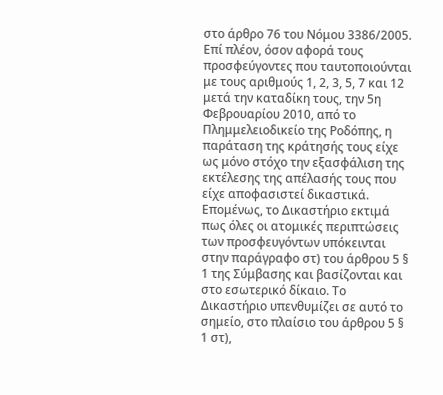στο άρθρο 76 του Νόμου 3386/2005. Επί πλέον, όσον αφορά τους προσφεύγοντες που ταυτοποιούνται με τους αριθμούς 1, 2, 3, 5, 7 και 12 μετά την καταδίκη τους, την 5η Φεβρουαρίου 2010, από το Πλημμελειοδικείο της Ροδόπης, η παράταση της κράτησής τους είχε ως μόνο στόχο την εξασφάλιση της εκτέλεσης της απέλασής τους που είχε αποφασιστεί δικαστικά. Επομένως, το Δικαστήριο εκτιμά πως όλες οι ατομικές περιπτώσεις των προσφευγόντων υπόκεινται στην παράγραφο στ) του άρθρου 5 § 1 της Σύμβασης και βασίζονται και στο εσωτερικό δίκαιο. Το Δικαστήριο υπενθυμίζει σε αυτό το σημείο, στο πλαίσιο του άρθρου 5 § 1 στ),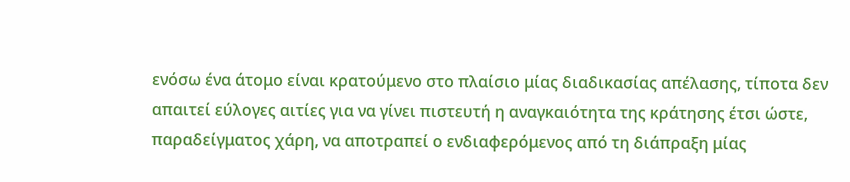ενόσω ένα άτομο είναι κρατούμενο στο πλαίσιο μίας διαδικασίας απέλασης, τίποτα δεν απαιτεί εύλογες αιτίες για να γίνει πιστευτή η αναγκαιότητα της κράτησης έτσι ώστε, παραδείγματος χάρη, να αποτραπεί ο ενδιαφερόμενος από τη διάπραξη μίας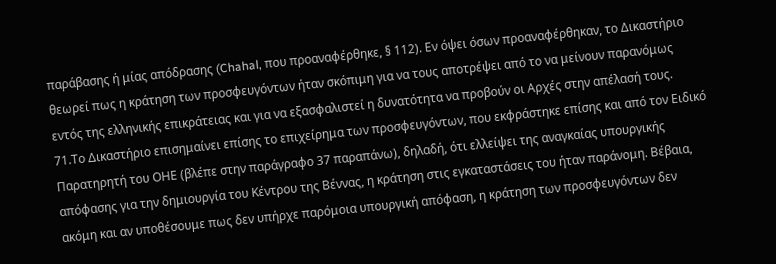παράβασης ή μίας απόδρασης (Chahal, που προαναφέρθηκε, § 112). Εν όψει όσων προαναφέρθηκαν, το Δικαστήριο θεωρεί πως η κράτηση των προσφευγόντων ήταν σκόπιμη για να τους αποτρέψει από το να μείνουν παρανόμως εντός της ελληνικής επικράτειας και για να εξασφαλιστεί η δυνατότητα να προβούν οι Αρχές στην απέλασή τους.
71.Το Δικαστήριο επισημαίνει επίσης το επιχείρημα των προσφευγόντων, που εκφράστηκε επίσης και από τον Ειδικό Παρατηρητή του ΟΗΕ (βλέπε στην παράγραφο 37 παραπάνω), δηλαδή, ότι ελλείψει της αναγκαίας υπουργικής απόφασης για την δημιουργία του Κέντρου της Βέννας, η κράτηση στις εγκαταστάσεις του ήταν παράνομη. Βέβαια, ακόμη και αν υποθέσουμε πως δεν υπήρχε παρόμοια υπουργική απόφαση, η κράτηση των προσφευγόντων δεν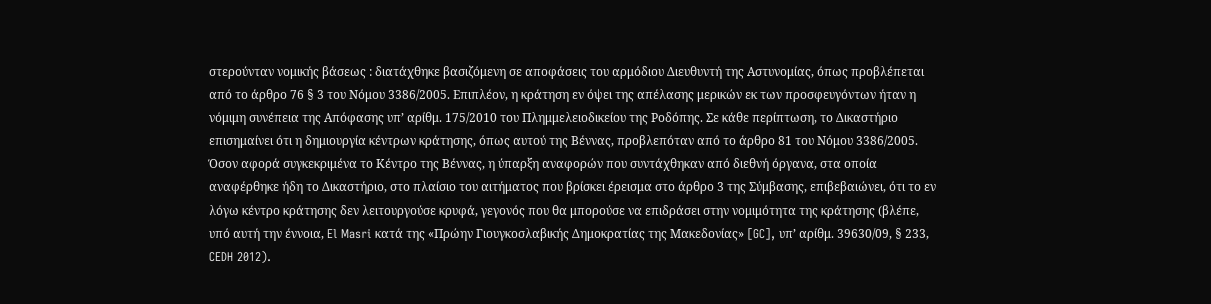στερούνταν νομικής βάσεως : διατάχθηκε βασιζόμενη σε αποφάσεις του αρμόδιου Διευθυντή της Αστυνομίας, όπως προβλέπεται από το άρθρο 76 § 3 του Νόμου 3386/2005. Επιπλέον, η κράτηση εν όψει της απέλασης μερικών εκ των προσφευγόντων ήταν η νόμιμη συνέπεια της Απόφασης υπ’ αρίθμ. 175/2010 του Πλημμελειοδικείου της Ροδόπης. Σε κάθε περίπτωση, το Δικαστήριο επισημαίνει ότι η δημιουργία κέντρων κράτησης, όπως αυτού της Βέννας, προβλεπόταν από το άρθρο 81 του Νόμου 3386/2005. Όσον αφορά συγκεκριμένα το Κέντρο της Βέννας, η ύπαρξη αναφορών που συντάχθηκαν από διεθνή όργανα, στα οποία αναφέρθηκε ήδη το Δικαστήριο, στο πλαίσιο του αιτήματος που βρίσκει έρεισμα στο άρθρο 3 της Σύμβασης, επιβεβαιώνει, ότι το εν λόγω κέντρο κράτησης δεν λειτουργούσε κρυφά, γεγονός που θα μπορούσε να επιδράσει στην νομιμότητα της κράτησης (βλέπε, υπό αυτή την έννοια, El Masri κατά της «Πρώην Γιουγκοσλαβικής Δημοκρατίας της Μακεδονίας» [GC], υπ’ αρίθμ. 39630/09, § 233, CEDH 2012).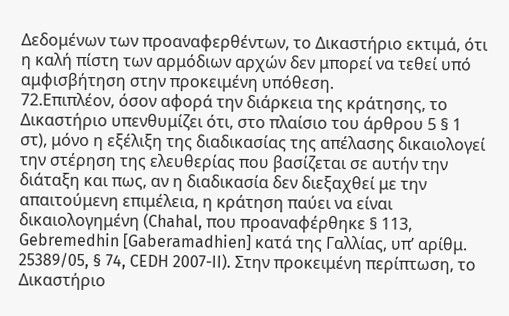Δεδομένων των προαναφερθέντων, το Δικαστήριο εκτιμά, ότι η καλή πίστη των αρμόδιων αρχών δεν μπορεί να τεθεί υπό αμφισβήτηση στην προκειμένη υπόθεση.
72.Επιπλέον, όσον αφορά την διάρκεια της κράτησης, το Δικαστήριο υπενθυμίζει ότι, στο πλαίσιο του άρθρου 5 § 1 στ), μόνο η εξέλιξη της διαδικασίας της απέλασης δικαιολογεί την στέρηση της ελευθερίας που βασίζεται σε αυτήν την διάταξη και πως, αν η διαδικασία δεν διεξαχθεί με την απαιτούμενη επιμέλεια, η κράτηση παύει να είναι δικαιολογημένη (Chahal, που προαναφέρθηκε § 113, Gebremedhin [Gaberamadhien] κατά της Γαλλίας, υπ’ αρίθμ. 25389/05, § 74, CEDH 2007-II). Στην προκειμένη περίπτωση, το Δικαστήριο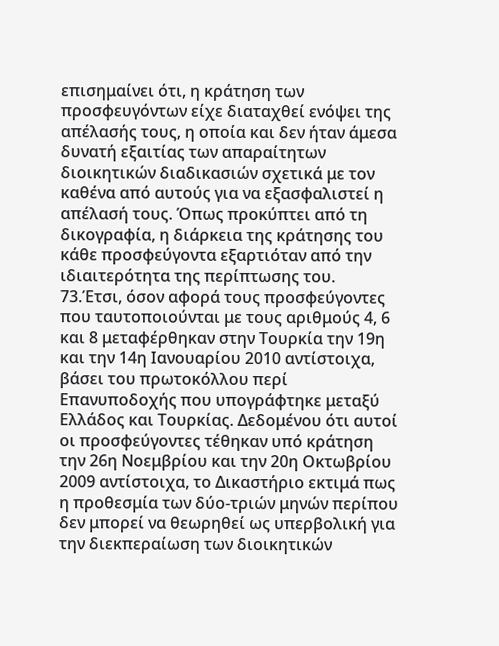επισημαίνει ότι, η κράτηση των προσφευγόντων είχε διαταχθεί ενόψει της απέλασής τους, η οποία και δεν ήταν άμεσα δυνατή εξαιτίας των απαραίτητων διοικητικών διαδικασιών σχετικά με τον καθένα από αυτούς για να εξασφαλιστεί η απέλασή τους. Όπως προκύπτει από τη δικογραφία, η διάρκεια της κράτησης του κάθε προσφεύγοντα εξαρτιόταν από την ιδιαιτερότητα της περίπτωσης του.
73.Έτσι, όσον αφορά τους προσφεύγοντες που ταυτοποιούνται με τους αριθμούς 4, 6 και 8 μεταφέρθηκαν στην Τουρκία την 19η και την 14η Ιανουαρίου 2010 αντίστοιχα, βάσει του πρωτοκόλλου περί Επανυποδοχής που υπογράφτηκε μεταξύ Ελλάδος και Τουρκίας. Δεδομένου ότι αυτοί οι προσφεύγοντες τέθηκαν υπό κράτηση την 26η Νοεμβρίου και την 20η Οκτωβρίου 2009 αντίστοιχα, το Δικαστήριο εκτιμά πως η προθεσμία των δύο-τριών μηνών περίπου δεν μπορεί να θεωρηθεί ως υπερβολική για την διεκπεραίωση των διοικητικών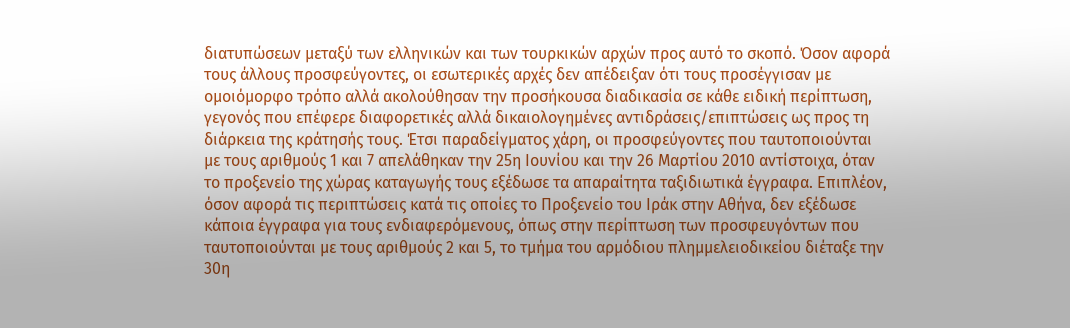διατυπώσεων μεταξύ των ελληνικών και των τουρκικών αρχών προς αυτό το σκοπό. Όσον αφορά τους άλλους προσφεύγοντες, οι εσωτερικές αρχές δεν απέδειξαν ότι τους προσέγγισαν με ομοιόμορφο τρόπο αλλά ακολούθησαν την προσήκουσα διαδικασία σε κάθε ειδική περίπτωση, γεγονός που επέφερε διαφορετικές αλλά δικαιολογημένες αντιδράσεις/επιπτώσεις ως προς τη διάρκεια της κράτησής τους. Έτσι παραδείγματος χάρη, οι προσφεύγοντες που ταυτοποιούνται με τους αριθμούς 1 και 7 απελάθηκαν την 25η Ιουνίου και την 26 Μαρτίου 2010 αντίστοιχα, όταν το προξενείο της χώρας καταγωγής τους εξέδωσε τα απαραίτητα ταξιδιωτικά έγγραφα. Επιπλέον, όσον αφορά τις περιπτώσεις κατά τις οποίες το Προξενείο του Ιράκ στην Αθήνα, δεν εξέδωσε κάποια έγγραφα για τους ενδιαφερόμενους, όπως στην περίπτωση των προσφευγόντων που ταυτοποιούνται με τους αριθμούς 2 και 5, το τμήμα του αρμόδιου πλημμελειοδικείου διέταξε την 30η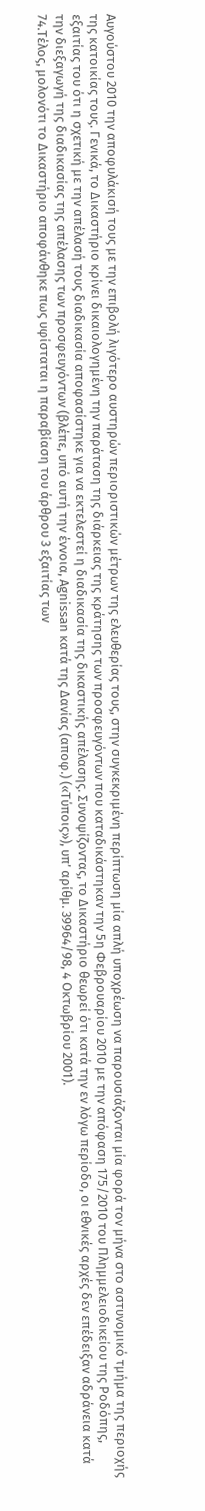Αυγούστου 2010 την αποφυλάκισή τους με την επιβολή λιγότερο αυστηρών περιοριστικών μέτρων της ελευθερίας τους, στην συγκεκριμένη περίπτωση μία απλή υποχρέωση να παρουσιάζονται μία φορά τον μήνα στο αστυνομικό τμήμα της περιοχής της κατοικίας τους. Γενικά, το Δικαστήριο κρίνει δικαιολογημένη την παράταση της διάρκειας της κράτησης των προσφευγόντων που καταδικάστηκαν την 5η Φεβρουαρίου 2010 με την απόφαση 175/2010 του Πλημμελειοδικείου της Ροδόπης, εξαιτίας του ότι η σχετική με την απέλασή τους διαδικασία αποφασίστηκε για να εκτελεστεί η διαδικασία της δικαστικής απέλασης. Συνοψίζοντας, το Δικαστήριο θεωρεί ότι κατά την εν λόγω περίοδο, οι εθνικές αρχές δεν επέδειξαν αδράνεια κατά την διεξαγωγή της διαδικασίας της απέλασης των προσφευγόντων (βλέπε, υπό αυτή την έννοια, Agnissan κατά της Δανίας (αποφ.) («Τύποις»), υπ’ αρίθμ. 39964/98, 4 Οκτωβρίου 2001).
74.Τέλος, μολονότι το Δικαστήριο αποφάνθηκε πως υφίσταται η παραβίαση του άρθρου 3 εξαιτίας των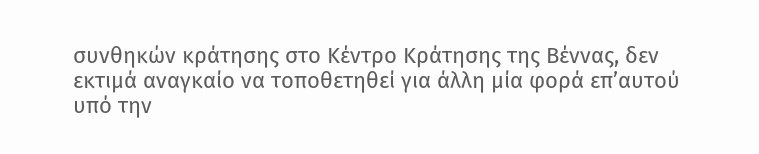συνθηκών κράτησης στο Κέντρο Κράτησης της Βέννας, δεν εκτιμά αναγκαίο να τοποθετηθεί για άλλη μία φορά επ’αυτού υπό την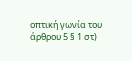οπτική γωνία του άρθρου 5 § 1 στ)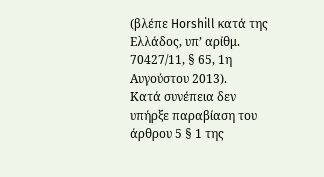(βλέπε Horshill κατά της Ελλάδος, υπ’ αρίθμ. 70427/11, § 65, 1η Αυγούστου 2013).
Κατά συνέπεια δεν υπήρξε παραβίαση του άρθρου 5 § 1 της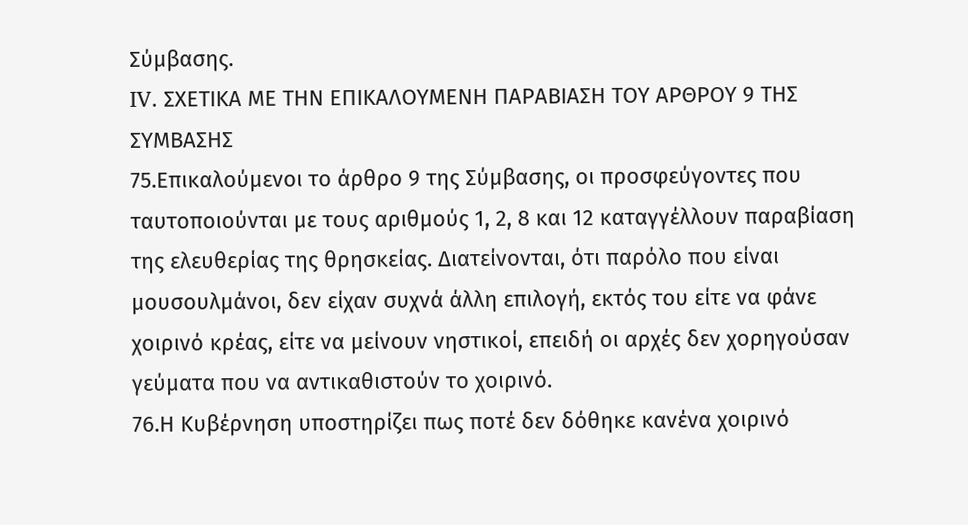Σύμβασης.
IV. ΣΧΕΤΙΚΑ ΜΕ ΤΗΝ ΕΠΙΚΑΛΟΥΜΕΝΗ ΠΑΡΑΒΙΑΣΗ ΤΟΥ ΑΡΘΡΟΥ 9 ΤΗΣ ΣΥΜΒΑΣΗΣ
75.Επικαλούμενοι το άρθρο 9 της Σύμβασης, οι προσφεύγοντες που ταυτοποιούνται με τους αριθμούς 1, 2, 8 και 12 καταγγέλλουν παραβίαση της ελευθερίας της θρησκείας. Διατείνονται, ότι παρόλο που είναι μουσουλμάνοι, δεν είχαν συχνά άλλη επιλογή, εκτός του είτε να φάνε χοιρινό κρέας, είτε να μείνουν νηστικοί, επειδή οι αρχές δεν χορηγούσαν γεύματα που να αντικαθιστούν το χοιρινό.
76.Η Κυβέρνηση υποστηρίζει πως ποτέ δεν δόθηκε κανένα χοιρινό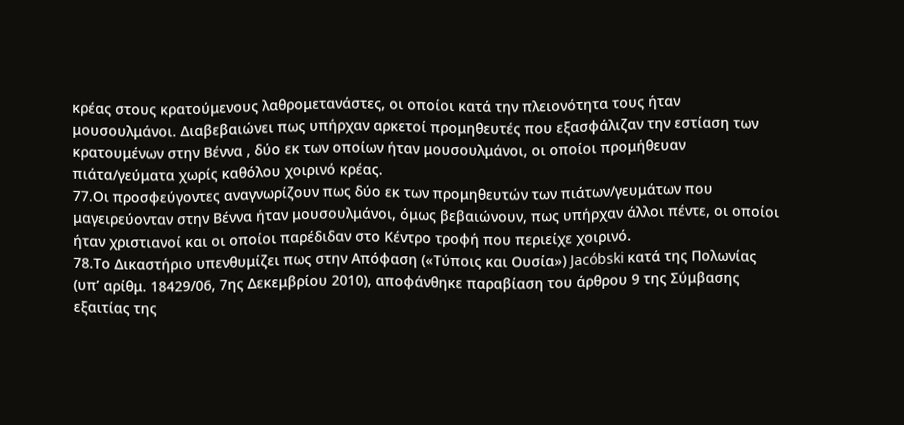κρέας στους κρατούμενους λαθρομετανάστες, οι οποίοι κατά την πλειονότητα τους ήταν μουσουλμάνοι. Διαβεβαιώνει πως υπήρχαν αρκετοί προμηθευτές που εξασφάλιζαν την εστίαση των κρατουμένων στην Βέννα , δύο εκ των οποίων ήταν μουσουλμάνοι, οι οποίοι προμήθευαν πιάτα/γεύματα χωρίς καθόλου χοιρινό κρέας.
77.Οι προσφεύγοντες αναγνωρίζουν πως δύο εκ των προμηθευτών των πιάτων/γευμάτων που μαγειρεύονταν στην Βέννα ήταν μουσουλμάνοι, όμως βεβαιώνουν, πως υπήρχαν άλλοι πέντε, οι οποίοι ήταν χριστιανοί και οι οποίοι παρέδιδαν στο Κέντρο τροφή που περιείχε χοιρινό.
78.Το Δικαστήριο υπενθυμίζει πως στην Απόφαση («Τύποις και Ουσία») Jacóbski κατά της Πολωνίας (υπ’ αρίθμ. 18429/06, 7ης Δεκεμβρίου 2010), αποφάνθηκε παραβίαση του άρθρου 9 της Σύμβασης εξαιτίας της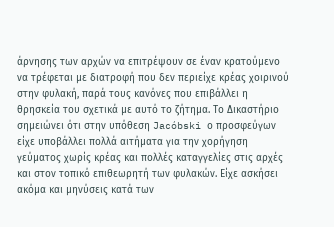άρνησης των αρχών να επιτρέψουν σε έναν κρατούμενο να τρέφεται με διατροφή που δεν περιείχε κρέας χοιρινού στην φυλακή, παρά τους κανόνες που επιβάλλει η θρησκεία του σχετικά με αυτό το ζήτημα. Το Δικαστήριο σημειώνει ότι στην υπόθεση Jacóbski ο προσφεύγων είχε υποβάλλει πολλά αιτήματα για την χορήγηση γεύματος χωρίς κρέας και πολλές καταγγελίες στις αρχές και στον τοπικό επιθεωρητή των φυλακών. Είχε ασκήσει ακόμα και μηνύσεις κατά των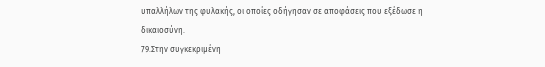υπαλλήλων της φυλακής, οι οποίες οδήγησαν σε αποφάσεις που εξέδωσε η δικαιοσύνη.
79.Στην συγκεκριμένη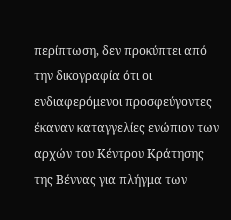περίπτωση, δεν προκύπτει από την δικογραφία ότι οι ενδιαφερόμενοι προσφεύγοντες έκαναν καταγγελίες ενώπιον των αρχών του Κέντρου Κράτησης της Βέννας για πλήγμα των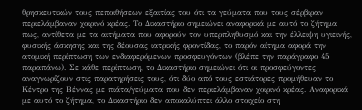θρησκευτικών τους πεποιθήσεων εξαιτίας του ότι τα γεύματα που τους σέρβιραν περιελάμβαναν χοιρινό κρέας. Το Δικαστήριο σημειώνει αναφορικά με αυτό το ζήτημα πως, αντίθετα με τα αιτήματα που αφορούν τον υπερπληθυσμό και την έλλειψη υγιεινής, φυσικής άσκησης και της δέουσας ιατρικής φροντίδας, το παρόν αίτημα αφορά την ατομική περίπτωση των ενδιαφερόμενων προσφευγόντων (βλέπε την παράγραφο 45 παραπάνω). Σε κάθε περίπτωση, το Δικαστήριο σημειώνει ότι οι προσφεύγοντες αναγνωρίζουν στις παρατηρήσεις τους, ότι δύο από τους εστιάτορες προμήθευαν το Κέντρο της Βέννας με πιάτα/γεύματα που δεν περιελάμβαναν χοιρινό κρέας. Αναφορικά με αυτό το ζήτημα, το Δικαστήριο δεν αποκαλύπτει άλλο στοιχείο στη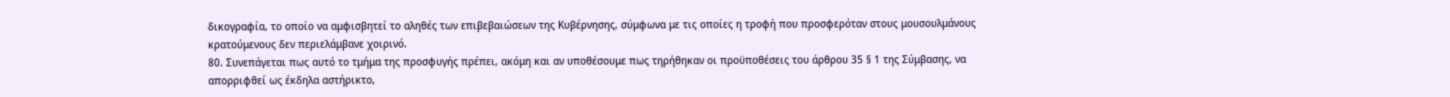δικογραφία, το οποίο να αμφισβητεί το αληθές των επιβεβαιώσεων της Κυβέρνησης, σύμφωνα με τις οποίες η τροφή που προσφερόταν στους μουσουλμάνους κρατούμενους δεν περιελάμβανε χοιρινό.
80. Συνεπάγεται πως αυτό το τμήμα της προσφυγής πρέπει, ακόμη και αν υποθέσουμε πως τηρήθηκαν οι προϋποθέσεις του άρθρου 35 § 1 της Σύμβασης, να απορριφθεί ως έκδηλα αστήρικτο,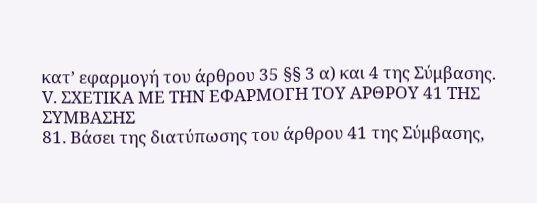κατ’ εφαρμογή του άρθρου 35 §§ 3 α) και 4 της Σύμβασης.
V. ΣΧΕΤΙΚΑ ΜΕ ΤΗΝ ΕΦΑΡΜΟΓΗ ΤΟΥ ΑΡΘΡΟΥ 41 ΤΗΣ ΣΥΜΒΑΣΗΣ
81. Βάσει της διατύπωσης του άρθρου 41 της Σύμβασης,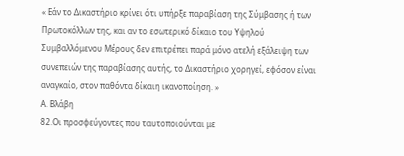« Εάν το Δικαστήριο κρίνει ότι υπήρξε παραβίαση της Σύμβασης ή των Πρωτοκόλλων της, και αν το εσωτερικό δίκαιο του Υψηλού Συμβαλλόμενου Μέρους δεν επιτρέπει παρά μόνο ατελή εξάλειψη των συνεπειών της παραβίασης αυτής, το Δικαστήριο χορηγεί, εφόσον είναι αναγκαίο, στον παθόντα δίκαιη ικανοποίηση. »
Α. Βλάβη
82.Οι προσφεύγοντες που ταυτοποιούνται με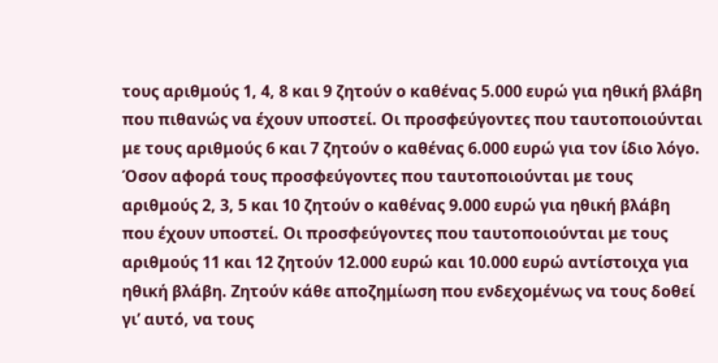τους αριθμούς 1, 4, 8 και 9 ζητούν ο καθένας 5.000 ευρώ για ηθική βλάβη που πιθανώς να έχουν υποστεί. Οι προσφεύγοντες που ταυτοποιούνται με τους αριθμούς 6 και 7 ζητούν ο καθένας 6.000 ευρώ για τον ίδιο λόγο. Όσον αφορά τους προσφεύγοντες που ταυτοποιούνται με τους αριθμούς 2, 3, 5 και 10 ζητούν ο καθένας 9.000 ευρώ για ηθική βλάβη που έχουν υποστεί. Οι προσφεύγοντες που ταυτοποιούνται με τους αριθμούς 11 και 12 ζητούν 12.000 ευρώ και 10.000 ευρώ αντίστοιχα για ηθική βλάβη. Ζητούν κάθε αποζημίωση που ενδεχομένως να τους δοθεί γι’ αυτό, να τους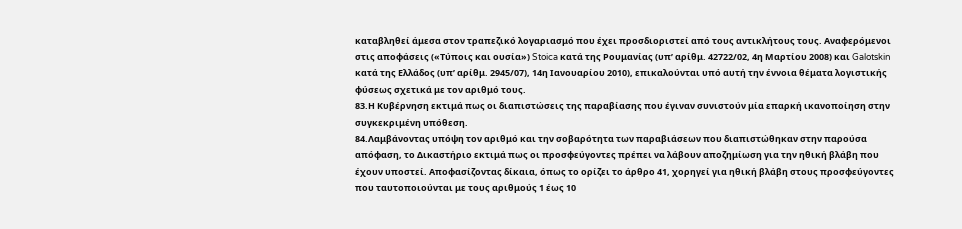καταβληθεί άμεσα στον τραπεζικό λογαριασμό που έχει προσδιοριστεί από τους αντικλήτους τους. Αναφερόμενοι στις αποφάσεις («Τύποις και ουσία») Stoica κατά της Ρουμανίας (υπ’ αρίθμ. 42722/02, 4η Μαρτίου 2008) και Galotskin κατά της Ελλάδος (υπ’ αρίθμ. 2945/07), 14η Ιανουαρίου 2010), επικαλούνται υπό αυτή την έννοια θέματα λογιστικής φύσεως σχετικά με τον αριθμό τους.
83.Η Κυβέρνηση εκτιμά πως οι διαπιστώσεις της παραβίασης που έγιναν συνιστούν μία επαρκή ικανοποίηση στην συγκεκριμένη υπόθεση.
84.Λαμβάνοντας υπόψη τον αριθμό και την σοβαρότητα των παραβιάσεων που διαπιστώθηκαν στην παρούσα απόφαση, το Δικαστήριο εκτιμά πως οι προσφεύγοντες πρέπει να λάβουν αποζημίωση για την ηθική βλάβη που έχουν υποστεί. Αποφασίζοντας δίκαια, όπως το ορίζει το άρθρο 41, χορηγεί για ηθική βλάβη στους προσφεύγοντες που ταυτοποιούνται με τους αριθμούς 1 έως 10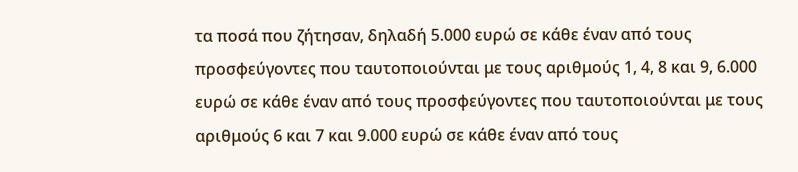τα ποσά που ζήτησαν, δηλαδή 5.000 ευρώ σε κάθε έναν από τους προσφεύγοντες που ταυτοποιούνται με τους αριθμούς 1, 4, 8 και 9, 6.000 ευρώ σε κάθε έναν από τους προσφεύγοντες που ταυτοποιούνται με τους αριθμούς 6 και 7 και 9.000 ευρώ σε κάθε έναν από τους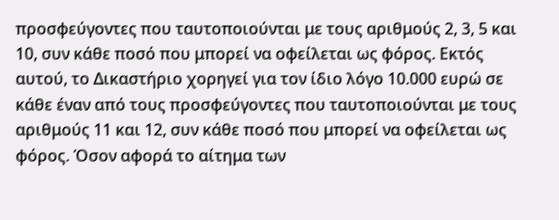προσφεύγοντες που ταυτοποιούνται με τους αριθμούς 2, 3, 5 και 10, συν κάθε ποσό που μπορεί να οφείλεται ως φόρος. Εκτός αυτού, το Δικαστήριο χορηγεί για τον ίδιο λόγο 10.000 ευρώ σε κάθε έναν από τους προσφεύγοντες που ταυτοποιούνται με τους αριθμούς 11 και 12, συν κάθε ποσό που μπορεί να οφείλεται ως φόρος. Όσον αφορά το αίτημα των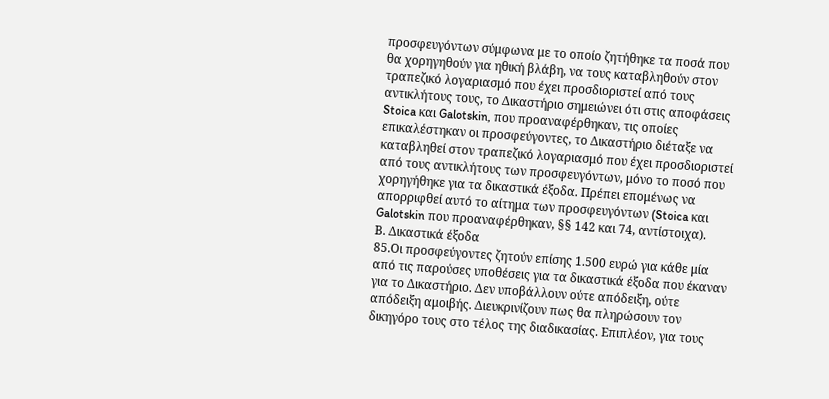προσφευγόντων σύμφωνα με το οποίο ζητήθηκε τα ποσά που θα χορηγηθούν για ηθική βλάβη, να τους καταβληθούν στον τραπεζικό λογαριασμό που έχει προσδιοριστεί από τους αντικλήτους τους, το Δικαστήριο σημειώνει ότι στις αποφάσεις Stoica και Galotskin, που προαναφέρθηκαν, τις οποίες επικαλέστηκαν οι προσφεύγοντες, το Δικαστήριο διέταξε να καταβληθεί στον τραπεζικό λογαριασμό που έχει προσδιοριστεί από τους αντικλήτους των προσφευγόντων, μόνο το ποσό που χορηγήθηκε για τα δικαστικά έξοδα. Πρέπει επομένως να απορριφθεί αυτό το αίτημα των προσφευγόντων (Stoica και Galotskin που προαναφέρθηκαν, §§ 142 και 74, αντίστοιχα).
Β. Δικαστικά έξοδα
85.Οι προσφεύγοντες ζητούν επίσης 1.500 ευρώ για κάθε μία από τις παρούσες υποθέσεις για τα δικαστικά έξοδα που έκαναν για το Δικαστήριο. Δεν υποβάλλουν ούτε απόδειξη, ούτε απόδειξη αμοιβής. Διευκρινίζουν πως θα πληρώσουν τον δικηγόρο τους στο τέλος της διαδικασίας. Επιπλέον, για τους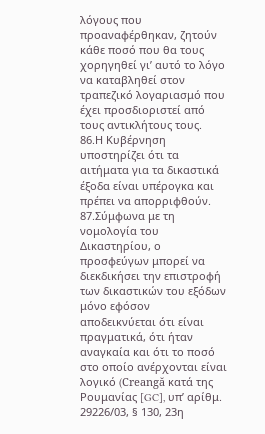λόγους που προαναφέρθηκαν, ζητούν κάθε ποσό που θα τους χορηγηθεί γι’ αυτό το λόγο να καταβληθεί στον τραπεζικό λογαριασμό που έχει προσδιοριστεί από τους αντικλήτους τους.
86.Η Κυβέρνηση υποστηρίζει ότι τα αιτήματα για τα δικαστικά έξοδα είναι υπέρογκα και πρέπει να απορριφθούν.
87.Σύμφωνα με τη νομολογία του Δικαστηρίου, ο προσφεύγων μπορεί να διεκδικήσει την επιστροφή των δικαστικών του εξόδων μόνο εφόσον αποδεικνύεται ότι είναι πραγματικά, ότι ήταν αναγκαία και ότι το ποσό στο οποίο ανέρχονται είναι λογικό (Creangă κατά της Ρουμανίας [GC], υπ’ αρίθμ. 29226/03, § 130, 23η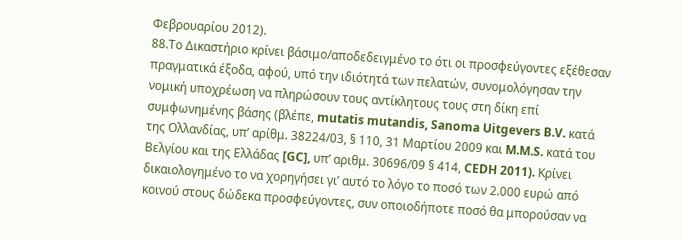Φεβρουαρίου 2012).
88.Το Δικαστήριο κρίνει βάσιμο/αποδεδειγμένο το ότι οι προσφεύγοντες εξέθεσαν πραγματικά έξοδα, αφού, υπό την ιδιότητά των πελατών, συνομολόγησαν την νομική υποχρέωση να πληρώσουν τους αντίκλητους τους στη δίκη επί συμφωνημένης βάσης (βλέπε, mutatis mutandis, Sanoma Uitgevers B.V. κατά της Ολλανδίας, υπ’ αρίθμ. 38224/03, § 110, 31 Μαρτίου 2009 και M.M.S. κατά του Βελγίου και της Ελλάδας [GC], υπ’ αριθμ. 30696/09 § 414, CEDH 2011). Κρίνει δικαιολογημένο το να χορηγήσει γι’ αυτό το λόγο το ποσό των 2.000 ευρώ από κοινού στους δώδεκα προσφεύγοντες, συν οποιοδήποτε ποσό θα μπορούσαν να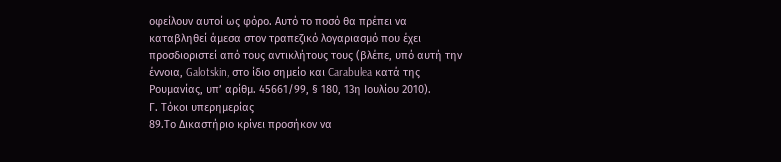οφείλουν αυτοί ως φόρο. Αυτό το ποσό θα πρέπει να καταβληθεί άμεσα στον τραπεζικό λογαριασμό που έχει προσδιοριστεί από τους αντικλήτους τους (βλέπε, υπό αυτή την έννοια, Galotskin, στο ίδιο σημείο και Carabulea κατά της Ρουμανίας, υπ’ αρίθμ. 45661/99, § 180, 13η Ιουλίου 2010).
Γ. Τόκοι υπερημερίας
89.Το Δικαστήριο κρίνει προσήκον να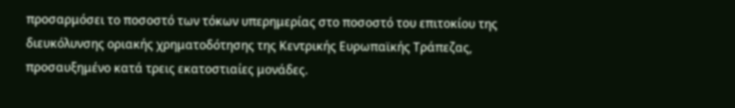προσαρμόσει το ποσοστό των τόκων υπερημερίας στο ποσοστό του επιτοκίου της διευκόλυνσης οριακής χρηματοδότησης της Κεντρικής Ευρωπαϊκής Τράπεζας, προσαυξημένο κατά τρεις εκατοστιαίες μονάδες.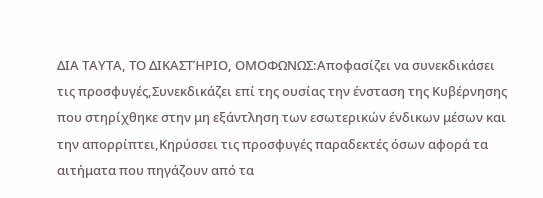ΔΙΑ ΤΑΥΤΑ, ΤΟ ΔΙΚΑΣΤΉΡΙΟ, ΟΜΟΦΩΝΩΣ:Αποφασίζει να συνεκδικάσει τις προσφυγές,Συνεκδικάζει επί της ουσίας την ένσταση της Κυβέρνησης που στηρίχθηκε στην μη εξάντληση των εσωτερικών ένδικων μέσων και την απορρίπτει,Κηρύσσει τις προσφυγές παραδεκτές όσων αφορά τα αιτήματα που πηγάζουν από τα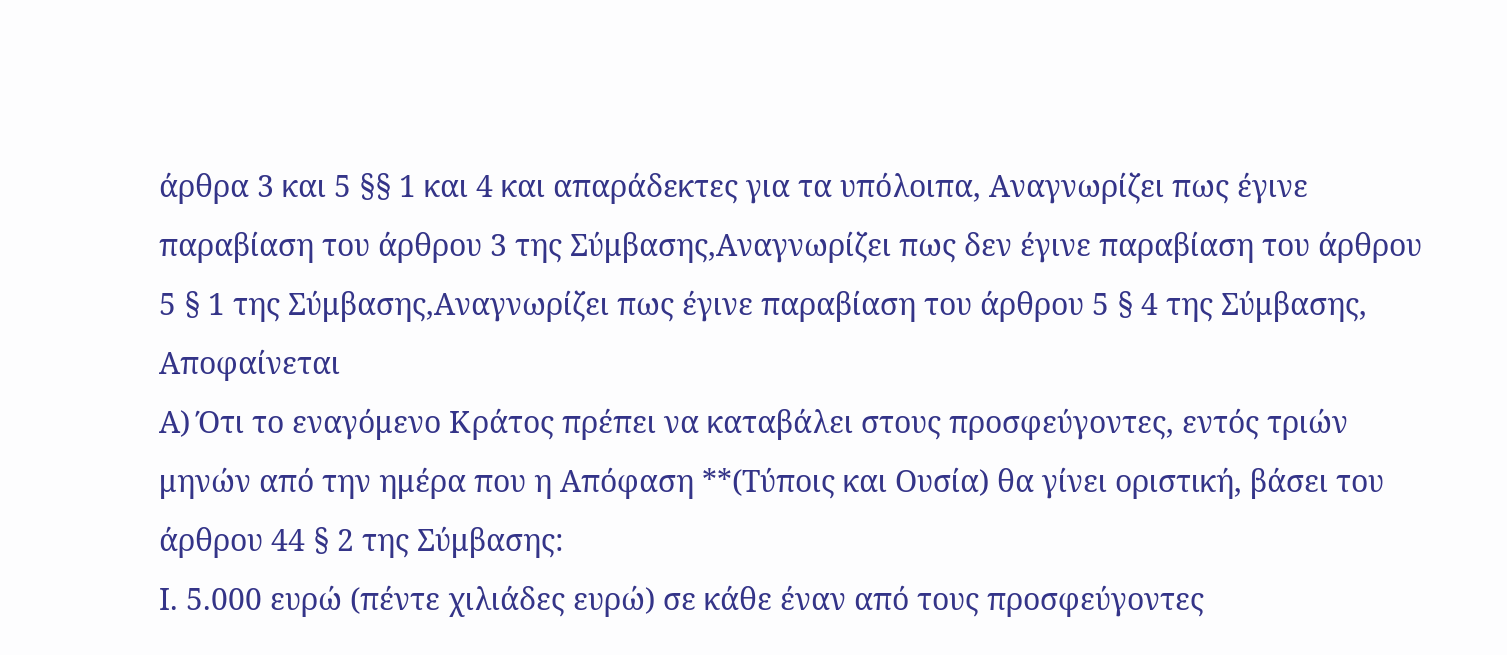άρθρα 3 και 5 §§ 1 και 4 και απαράδεκτες για τα υπόλοιπα, Αναγνωρίζει πως έγινε παραβίαση του άρθρου 3 της Σύμβασης,Αναγνωρίζει πως δεν έγινε παραβίαση του άρθρου 5 § 1 της Σύμβασης,Αναγνωρίζει πως έγινε παραβίαση του άρθρου 5 § 4 της Σύμβασης,
Αποφαίνεται
Α) Ότι το εναγόμενο Κράτος πρέπει να καταβάλει στους προσφεύγοντες, εντός τριών μηνών από την ημέρα που η Απόφαση **(Τύποις και Ουσία) θα γίνει οριστική, βάσει του άρθρου 44 § 2 της Σύμβασης:
Ι. 5.000 ευρώ (πέντε χιλιάδες ευρώ) σε κάθε έναν από τους προσφεύγοντες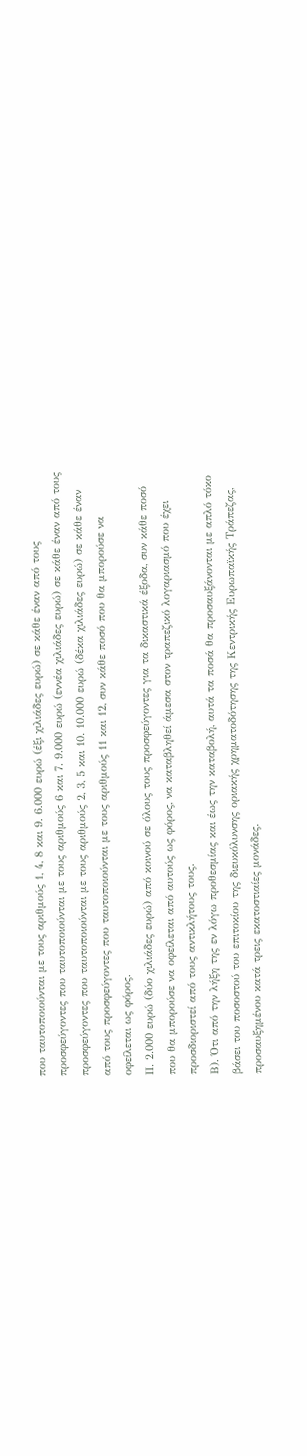που ταυτοποιούνται με τους αριθμούς 1, 4, 8 και 9. 6.000 ευρώ (έξι χιλιάδες ευρώ) σε κάθε έναν από τους προσφεύγοντες που ταυτοποιούνται με τους αριθμούς 6 και 7. 9.000 ευρώ (εννέα χιλιάδες ευρώ) σε κάθε έναν από τους προσφεύγοντες που ταυτοποιούνται με τους αριθμούς 2, 3, 5 και 10. 10.000 ευρώ (δέκα χιλιάδες ευρώ) σε κάθε έναν από τους προσφεύγοντες που ταυτοποιούνται με τους αριθμούς 11 και 12, συν κάθε ποσό που θα μπορούσε να οφείλεται ως φόρος.
ΙΙ. 2.000 ευρώ (δύο χιλιάδες ευρώ) από κοινού σε όλους τους προσφεύγοντες για τα δικαστικά έξοδα, συν κάθε ποσό που θα μπορούσε να οφείλεται από αυτούς ως φόρος, να καταβληθεί άμεσα στον τραπεζικό λογαριασμό που έχει προσδιοριστεί από τους αντικλήτους τους.
Β). Ότι από την λήξη της εν λόγω προθεσμίας και έως την καταβολή, αυτά τα ποσά θα προσαυξάνονται με απλό τόκο βάσει του ποσοστού του επιτοκίου της διευκόλυνσης οριακής χρηματοδότησης της Κεντρικής Ευρωπαϊκής Τράπεζας, προσαυξημένου κατά τρεις εκατοστιαίες μονάδες.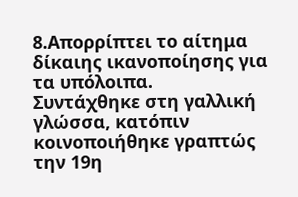8.Απορρίπτει το αίτημα δίκαιης ικανοποίησης για τα υπόλοιπα.
Συντάχθηκε στη γαλλική γλώσσα, κατόπιν κοινοποιήθηκε γραπτώς την 19η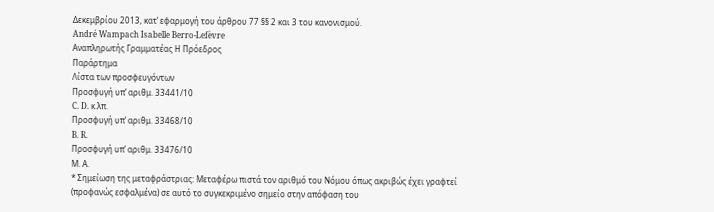Δεκεμβρίου 2013, κατ’ εφαρμογή του άρθρου 77 §§ 2 και 3 του κανονισμού.
André Wampach Isabelle Berro-Lefèvre
Αναπληρωτής Γραμματέας Η Πρόεδρος
Παράρτημα
Λίστα των προσφευγόντων
Προσφυγή υπ’ αριθμ. 33441/10
C. D. κ.λπ.
Προσφυγή υπ’ αριθμ. 33468/10
B. R.
Προσφυγή υπ’ αριθμ. 33476/10
Μ. Α.
* Σημείωση της μεταφράστριας: Μεταφέρω πιστά τον αριθμό του Νόμου όπως ακριβώς έχει γραφτεί (προφανώς εσφαλμένα) σε αυτό το συγκεκριμένο σημείο στην απόφαση του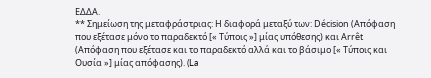ΕΔΔΑ.
** Σημείωση της μεταφράστριας: Η διαφορά μεταξύ των: Décision (Απόφαση που εξέτασε μόνο το παραδεκτό [« Τύποις »] μίας υπόθεσης) και Arrêt (Απόφαση που εξέτασε και το παραδεκτό αλλά και το βάσιμο [« Τύποις και Ουσία »] μίας απόφασης). (La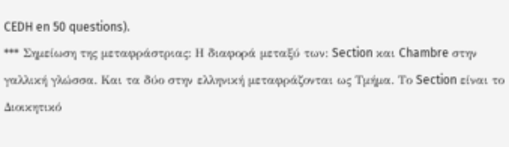CEDH en 50 questions).
*** Σημείωση της μεταφράστριας: Η διαφορά μεταξύ των: Section και Chambre στην γαλλική γλώσσα. Και τα δύο στην ελληνική μεταφράζονται ως Τμήμα. Το Section είναι το Διοικητικό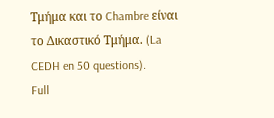Τμήμα και το Chambre είναι το Δικαστικό Τμήμα. (La CEDH en 50 questions).
Full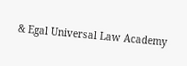& Egal Universal Law Academy